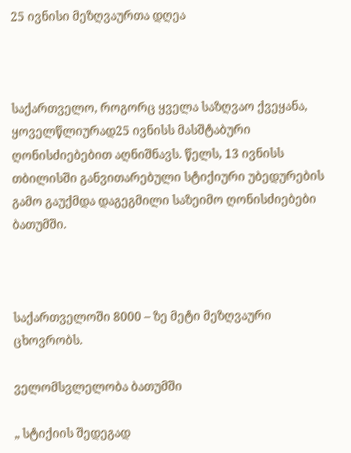25 ივნისი მეზღვაურთა დღეა



საქართველო, როგორც ყველა საზღვაო ქვეყანა, ყოველწლიურად25 ივნისს მასშტაბური ღონისძიებებით აღნიშნავს. წელს, 13 ივნისს თბილისში განვითარებული სტიქიური უბედურების გამო გაუქმდა დაგეგმილი საზეიმო ღონისძიებები ბათუმში.



საქართველოში 8000 – ზე მეტი მეზღვაური ცხოვრობს.

ველომსვლელობა ბათუმში

„ სტიქიის შედეგად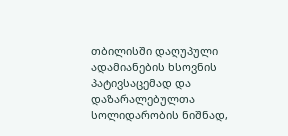თბილისში დაღუპული ადამიანების ხსოვნის პატივსაცემად და დაზარალებულთა სოლიდარობის ნიშნად,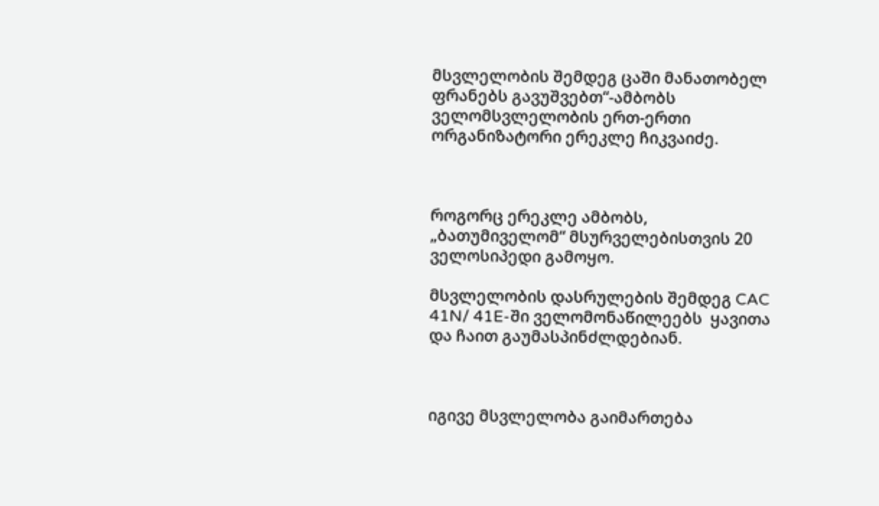მსვლელობის შემდეგ ცაში მანათობელ ფრანებს გავუშვებთ“-ამბობს ველომსვლელობის ერთ-ერთი ორგანიზატორი ერეკლე ჩიკვაიძე.



როგორც ერეკლე ამბობს,  „ბათუმიველომ“ მსურველებისთვის 20 ველოსიპედი გამოყო.

მსვლელობის დასრულების შემდეგ CAC 41N/ 41E-ში ველომონაწილეებს  ყავითა და ჩაით გაუმასპინძლდებიან.



იგივე მსვლელობა გაიმართება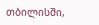თბილისში,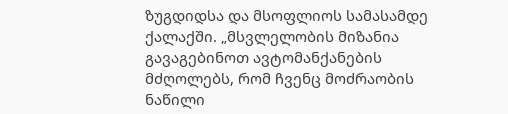ზუგდიდსა და მსოფლიოს სამასამდე ქალაქში. „მსვლელობის მიზანია გავაგებინოთ ავტომანქანების მძღოლებს, რომ ჩვენც მოძრაობის ნაწილი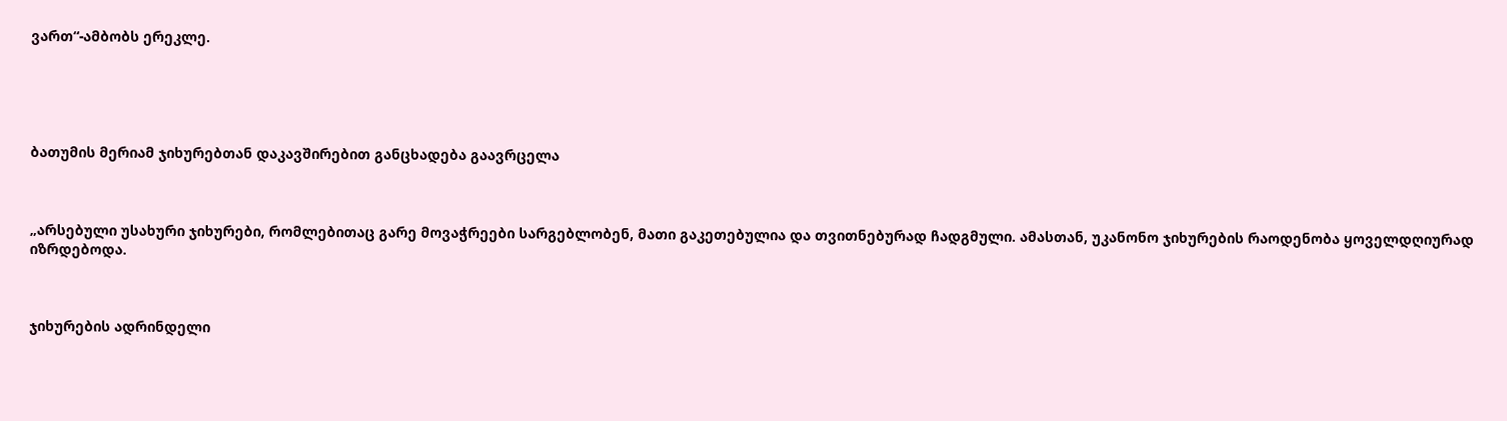ვართ“-ამბობს ერეკლე.





ბათუმის მერიამ ჯიხურებთან დაკავშირებით განცხადება გაავრცელა



„არსებული უსახური ჯიხურები, რომლებითაც გარე მოვაჭრეები სარგებლობენ, მათი გაკეთებულია და თვითნებურად ჩადგმული. ამასთან, უკანონო ჯიხურების რაოდენობა ყოველდღიურად იზრდებოდა.



ჯიხურების ადრინდელი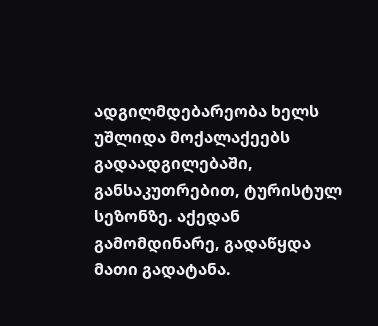ადგილმდებარეობა ხელს უშლიდა მოქალაქეებს გადაადგილებაში, განსაკუთრებით, ტურისტულ სეზონზე. აქედან გამომდინარე, გადაწყდა მათი გადატანა.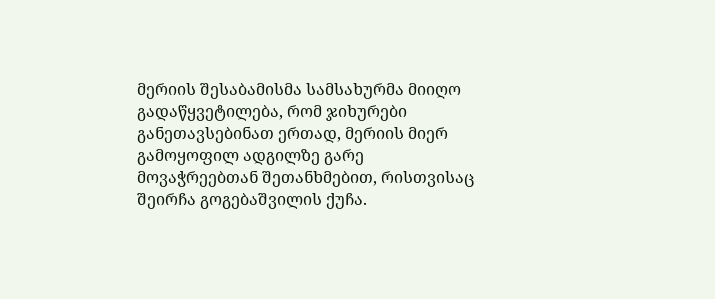მერიის შესაბამისმა სამსახურმა მიიღო გადაწყვეტილება, რომ ჯიხურები განეთავსებინათ ერთად, მერიის მიერ გამოყოფილ ადგილზე გარე მოვაჭრეებთან შეთანხმებით, რისთვისაც შეირჩა გოგებაშვილის ქუჩა.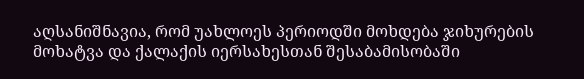აღსანიშნავია, რომ უახლოეს პერიოდში მოხდება ჯიხურების მოხატვა და ქალაქის იერსახესთან შესაბამისობაში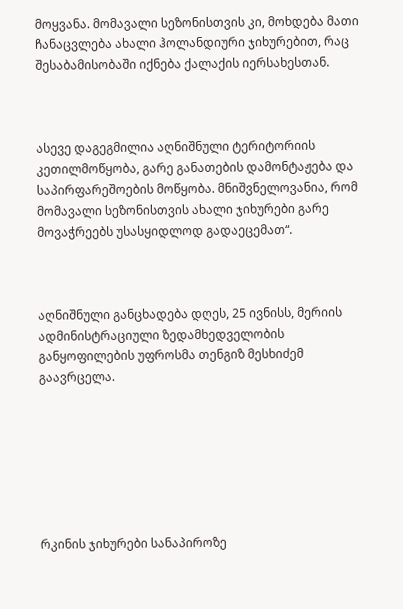მოყვანა. მომავალი სეზონისთვის კი, მოხდება მათი ჩანაცვლება ახალი ჰოლანდიური ჯიხურებით, რაც შესაბამისობაში იქნება ქალაქის იერსახესთან.



ასევე დაგეგმილია აღნიშნული ტერიტორიის კეთილმოწყობა, გარე განათების დამონტაჟება და საპირფარეშოების მოწყობა. მნიშვნელოვანია, რომ მომავალი სეზონისთვის ახალი ჯიხურები გარე მოვაჭრეებს უსასყიდლოდ გადაეცემათ“.



აღნიშნული განცხადება დღეს, 25 ივნისს, მერიის ადმინისტრაციული ზედამხედველობის განყოფილების უფროსმა თენგიზ მესხიძემ გაავრცელა.







რკინის ჯიხურები სანაპიროზე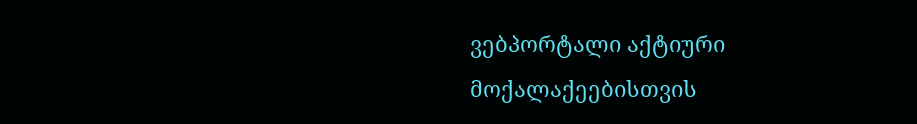ვებპორტალი აქტიური მოქალაქეებისთვის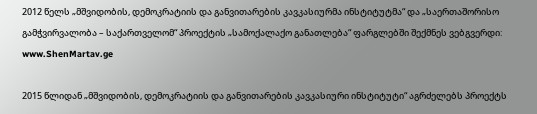2012 წელს „მშვიდობის, დემოკრატიის და განვითარების კავკასიურმა ინსტიტუტმა“ და „საერთაშორისო გამჭვირვალობა – საქართველომ“ პროექტის „სამოქალაქო განათლება“ ფარგლებში შექმნეს ვებგვერდი: www.ShenMartav.ge

2015 წლიდან „მშვიდობის, დემოკრატიის და განვითარების კავკასიური ინსტიტუტი“ აგრძელებს პროექტს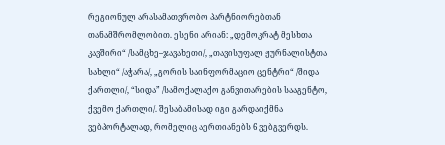რეგიონულ არასამათვრობო პარტნიორებთან თანამშრომლობით. ესენი არიან: „დემოკრატ მესხთა კავშირი“ /სამცხე–ჯავახეთი/, „თავისუფალ ჟურნალისტთა სახლი“ /აჭარა/, „გორის საინფორმაციო ცენტრი“ /შიდა ქართლი/, “სიდა” /სამოქალაქო განვითარების სააგენტო, ქვემო ქართლი/. შესაბამისად იგი გარდაიქმნა ვებპორტალად, რომელიც აერთიანებს 6 ვებგვერდს.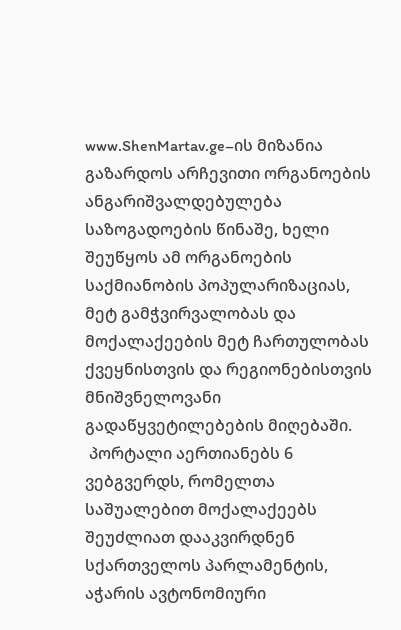www.ShenMartav.ge–ის მიზანია გაზარდოს არჩევითი ორგანოების ანგარიშვალდებულება საზოგადოების წინაშე, ხელი შეუწყოს ამ ორგანოების საქმიანობის პოპულარიზაციას, მეტ გამჭვირვალობას და მოქალაქეების მეტ ჩართულობას ქვეყნისთვის და რეგიონებისთვის მნიშვნელოვანი გადაწყვეტილებების მიღებაში.
 პორტალი აერთიანებს 6 ვებგვერდს, რომელთა საშუალებით მოქალაქეებს შეუძლიათ დააკვირდნენ სქართველოს პარლამენტის, აჭარის ავტონომიური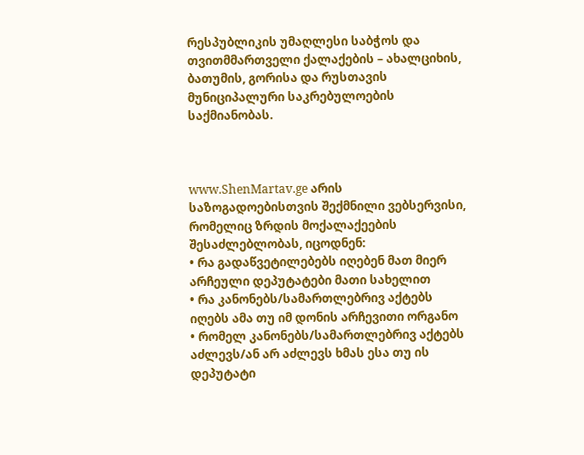რესპუბლიკის უმაღლესი საბჭოს და თვითმმართველი ქალაქების – ახალციხის, ბათუმის, გორისა და რუსთავის მუნიციპალური საკრებულოების საქმიანობას.



www.ShenMartav.ge არის საზოგადოებისთვის შექმნილი ვებსერვისი, რომელიც ზრდის მოქალაქეების შესაძლებლობას, იცოდნენ:
• რა გადაწვეტილებებს იღებენ მათ მიერ არჩეული დეპუტატები მათი სახელით
• რა კანონებს/სამართლებრივ აქტებს იღებს ამა თუ იმ დონის არჩევითი ორგანო
• რომელ კანონებს/სამართლებრივ აქტებს აძლევს/ან არ აძლევს ხმას ესა თუ ის დეპუტატი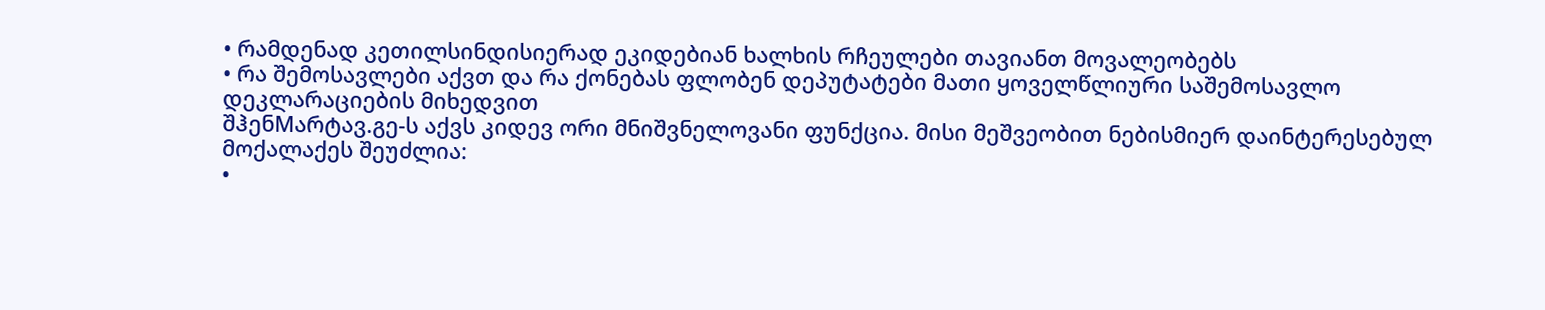• რამდენად კეთილსინდისიერად ეკიდებიან ხალხის რჩეულები თავიანთ მოვალეობებს
• რა შემოსავლები აქვთ და რა ქონებას ფლობენ დეპუტატები მათი ყოველწლიური საშემოსავლო დეკლარაციების მიხედვით
შჰენMარტავ.გე-ს აქვს კიდევ ორი მნიშვნელოვანი ფუნქცია. მისი მეშვეობით ნებისმიერ დაინტერესებულ მოქალაქეს შეუძლია:
•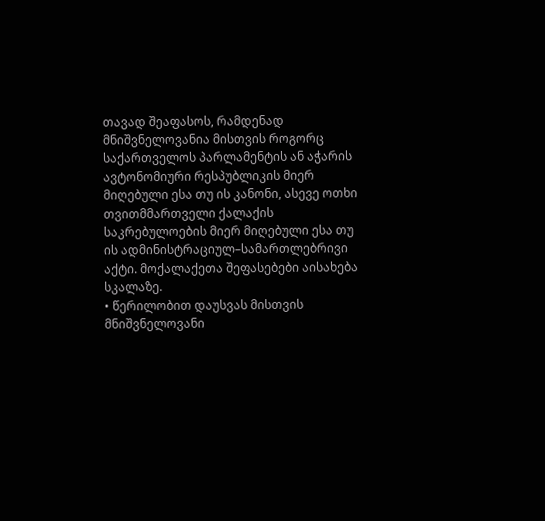თავად შეაფასოს, რამდენად მნიშვნელოვანია მისთვის როგორც საქართველოს პარლამენტის ან აჭარის ავტონომიური რესპუბლიკის მიერ მიღებული ესა თუ ის კანონი, ასევე ოთხი თვითმმართველი ქალაქის საკრებულოების მიერ მიღებული ესა თუ ის ადმინისტრაციულ–სამართლებრივი აქტი. მოქალაქეთა შეფასებები აისახება სკალაზე.
• წერილობით დაუსვას მისთვის მნიშვნელოვანი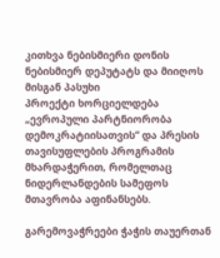კითხვა ნებისმიერი დონის ნებისმიერ დეპუტატს და მიიღოს მისგან პასუხი
პროექტი ხორციელდება „ევროპული პარტნიორობა დემოკრატიისათვის“ და პრესის თავისუფლების პროგრამის მხარდაჭერით, რომელთაც ნიდერლანდების სამეფოს მთავრობა აფინანსებს.

გარემოვაჭრეები ჭაჭის თაუერთან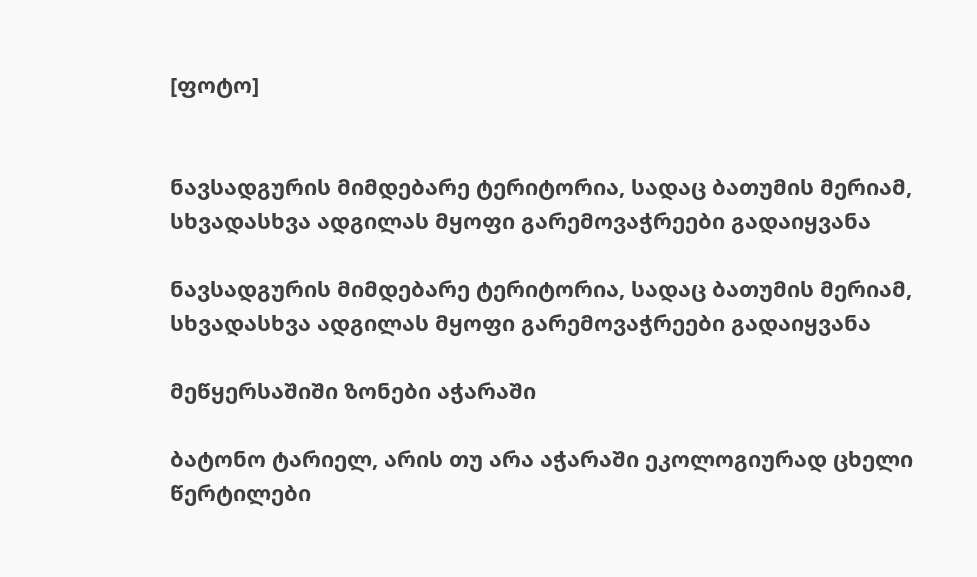[ფოტო]


ნავსადგურის მიმდებარე ტერიტორია, სადაც ბათუმის მერიამ, სხვადასხვა ადგილას მყოფი გარემოვაჭრეები გადაიყვანა

ნავსადგურის მიმდებარე ტერიტორია, სადაც ბათუმის მერიამ, სხვადასხვა ადგილას მყოფი გარემოვაჭრეები გადაიყვანა

მეწყერსაშიში ზონები აჭარაში

ბატონო ტარიელ, არის თუ არა აჭარაში ეკოლოგიურად ცხელი წერტილები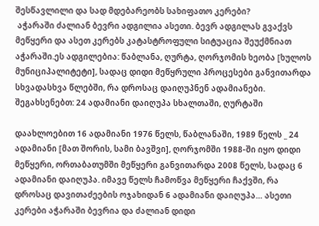შესწავლილი და სად მდებარეობს სახიფათო კერები?
 აჭარაში ძალიან ბევრი ადგილია ასეთი. ბევრ ადგილას გვაქვს მეწყერი და ასეთ კერებს კატასტროფული სიტუაცია შეუქმნიათ აჭარაში.ეს ადგილებია: წაბლანა, ღურტა, ღორჯომის ხეობა [ხულოს მუნიციპალიტეტი], სადაც დიდი მეწყრული პროცესები განვითარდა სხვადასხვა წლებში, რა დროსაც დაიღუპნენ ადამიანები. შეგახსენებთ: 24 ადამიანი დაიღუპა სხალთაში, ღურტაში

დაახლოებით 16 ადამიანი 1976 წელს, წაბლანაში, 1989 წელს _ 24 ადამიანი [მათ შორის, სამი ბავშვი], ღორჯომში 1988-ში იყო დიდი მეწყერი, ორთაბათუმში მეწყერი განვითარდა 2008 წელს, სადაც 6 ადამიანი დაიღუპა. იმავე წელს ჩამოწვა მეწყერი ჩაქვში, რა დროსაც დავითაძეების ოჯახიდან 6 ადამიანი დაიღუპა… ასეთი კერები აჭარაში ბევრია და ძალიან დიდი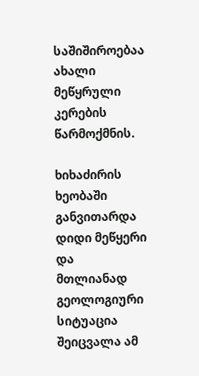საშიშიროებაა ახალი მეწყრული კერების წარმოქმნის.

ხიხაძირის ხეობაში განვითარდა დიდი მეწყერი და მთლიანად გეოლოგიური სიტუაცია შეიცვალა ამ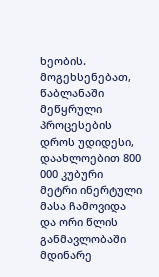ხეობის. მოგეხსენებათ, წაბლანაში მეწყრული პროცესების დროს უდიდესი, დაახლოებით 800 000 კუბური მეტრი ინერტული მასა ჩამოვიდა და ორი წლის განმავლობაში მდინარე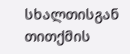სხალთისგან თითქმის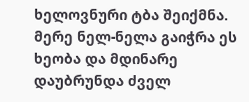ხელოვნური ტბა შეიქმნა. მერე ნელ-ნელა გაიჭრა ეს ხეობა და მდინარე დაუბრუნდა ძველ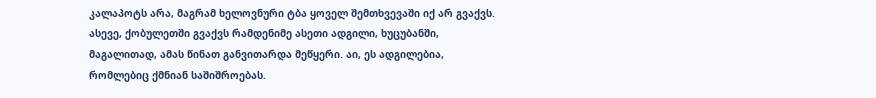კალაპოტს არა, მაგრამ ხელოვნური ტბა ყოველ შემთხვევაში იქ არ გვაქვს. ასევე, ქობულეთში გვაქვს რამდენიმე ასეთი ადგილი, ხუცუბანში, მაგალითად, ამას წინათ განვითარდა მეწყერი. აი, ეს ადგილებია, რომლებიც ქმნიან საშიშროებას.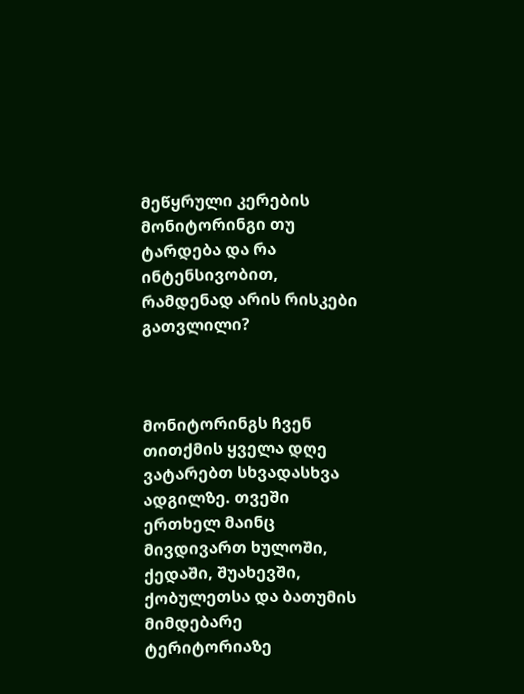მეწყრული კერების მონიტორინგი თუ ტარდება და რა ინტენსივობით, რამდენად არის რისკები გათვლილი?



მონიტორინგს ჩვენ თითქმის ყველა დღე ვატარებთ სხვადასხვა ადგილზე. თვეში ერთხელ მაინც მივდივართ ხულოში, ქედაში, შუახევში, ქობულეთსა და ბათუმის მიმდებარე ტერიტორიაზე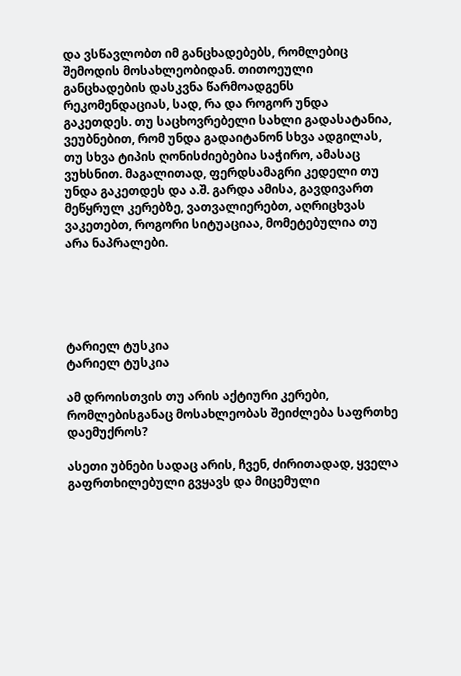და ვსწავლობთ იმ განცხადებებს, რომლებიც შემოდის მოსახლეობიდან. თითოეული განცხადების დასკვნა წარმოადგენს რეკომენდაციას, სად, რა და როგორ უნდა გაკეთდეს. თუ საცხოვრებელი სახლი გადასატანია, ვეუბნებით, რომ უნდა გადაიტანონ სხვა ადგილას, თუ სხვა ტიპის ღონისძიებებია საჭირო, ამასაც ვუხსნით. მაგალითად, ფერდსამაგრი კედელი თუ უნდა გაკეთდეს და ა.შ. გარდა ამისა, გავდივართ მეწყრულ კერებზე, ვათვალიერებთ, აღრიცხვას ვაკეთებთ, როგორი სიტუაციაა, მომეტებულია თუ არა ნაპრალები.





ტარიელ ტუსკია
ტარიელ ტუსკია

ამ დროისთვის თუ არის აქტიური კერები, რომლებისგანაც მოსახლეობას შეიძლება საფრთხე დაემუქროს?

ასეთი უბნები სადაც არის, ჩვენ, ძირითადად, ყველა გაფრთხილებული გვყავს და მიცემული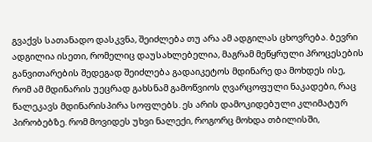გვაქვს სათანადო დასკვნა, შეიძლება თუ არა ამ ადგილას ცხოვრება. ბევრი ადგილია ისეთი, რომელიც დაუსახლებელია, მაგრამ მეწყრული პროცესების განვითარების შედეგად შეიძლება გადაიკეტოს მდინარე და მოხდეს ისე, რომ ამ მდინარის უეცრად გახსნამ გამოწვიოს ღვარცოფული ნაკადები, რაც წალეკავს მდინარისპირა სოფლებს. ეს არის დამოკიდებული კლიმატურ პირობებზე. რომ მოვიდეს უხვი ნალექი, როგორც მოხდა თბილისში,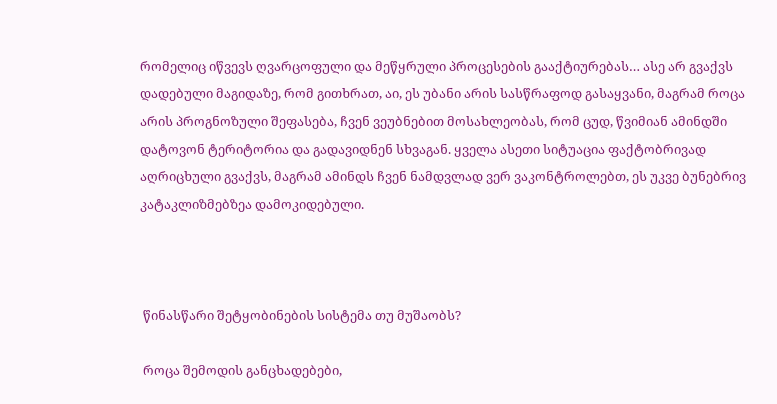რომელიც იწვევს ღვარცოფული და მეწყრული პროცესების გააქტიურებას… ასე არ გვაქვს დადებული მაგიდაზე, რომ გითხრათ, აი, ეს უბანი არის სასწრაფოდ გასაყვანი, მაგრამ როცა არის პროგნოზული შეფასება, ჩვენ ვეუბნებით მოსახლეობას, რომ ცუდ, წვიმიან ამინდში დატოვონ ტერიტორია და გადავიდნენ სხვაგან. ყველა ასეთი სიტუაცია ფაქტობრივად აღრიცხული გვაქვს, მაგრამ ამინდს ჩვენ ნამდვლად ვერ ვაკონტროლებთ, ეს უკვე ბუნებრივ კატაკლიზმებზეა დამოკიდებული.



 წინასწარი შეტყობინების სისტემა თუ მუშაობს?

 როცა შემოდის განცხადებები,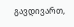გავდივართ,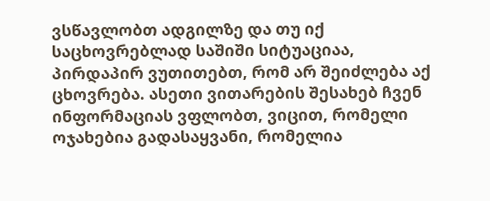ვსწავლობთ ადგილზე და თუ იქ საცხოვრებლად საშიში სიტუაციაა, პირდაპირ ვუთითებთ, რომ არ შეიძლება აქ ცხოვრება. ასეთი ვითარების შესახებ ჩვენ ინფორმაციას ვფლობთ, ვიცით, რომელი ოჯახებია გადასაყვანი, რომელია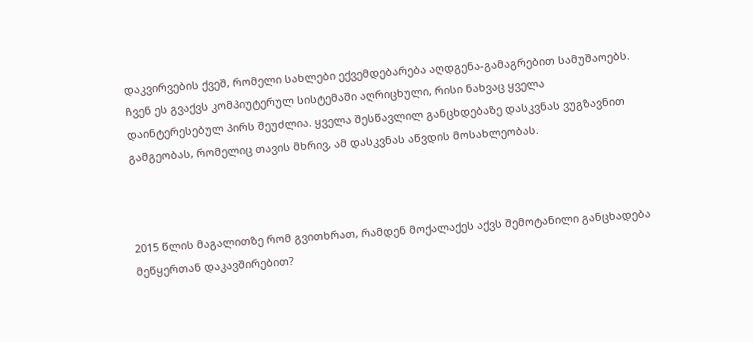დაკვირვების ქვეშ, რომელი სახლები ექვემდებარება აღდგენა-გამაგრებით სამუშაოებს. ჩვენ ეს გვაქვს კომპიუტერულ სისტემაში აღრიცხული, რისი ნახვაც ყველა დაინტერესებულ პირს შეუძლია. ყველა შესწავლილ განცხდებაზე დასკვნას ვუგზავნით გამგეობას, რომელიც თავის მხრივ, ამ დასკვნას აწვდის მოსახლეობას.



2015 წლის მაგალითზე რომ გვითხრათ, რამდენ მოქალაქეს აქვს შემოტანილი განცხადება მეწყერთან დაკავშირებით?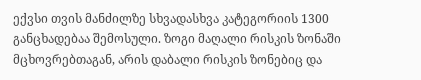ექვსი თვის მანძილზე სხვადასხვა კატეგორიის 1300 განცხადებაა შემოსული. ზოგი მაღალი რისკის ზონაში მცხოვრებთაგან, არის დაბალი რისკის ზონებიც და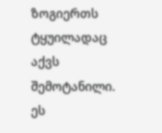ზოგიერთს ტყუილადაც აქვს შემოტანილი. ეს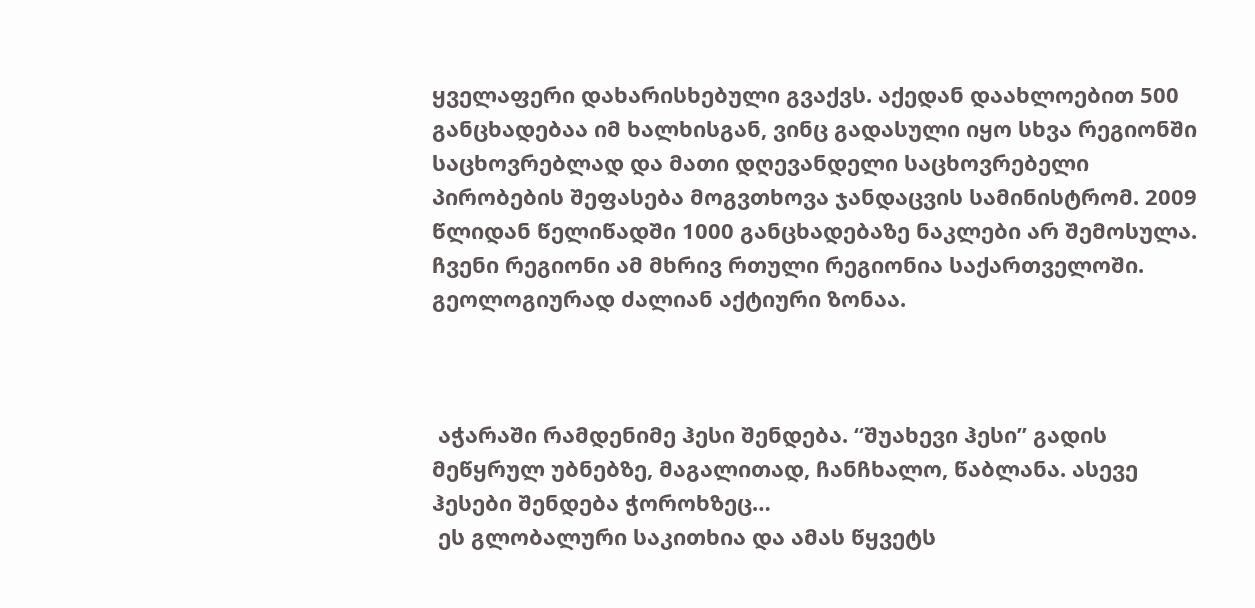ყველაფერი დახარისხებული გვაქვს. აქედან დაახლოებით 500 განცხადებაა იმ ხალხისგან, ვინც გადასული იყო სხვა რეგიონში საცხოვრებლად და მათი დღევანდელი საცხოვრებელი პირობების შეფასება მოგვთხოვა ჯანდაცვის სამინისტრომ. 2009 წლიდან წელიწადში 1000 განცხადებაზე ნაკლები არ შემოსულა. ჩვენი რეგიონი ამ მხრივ რთული რეგიონია საქართველოში. გეოლოგიურად ძალიან აქტიური ზონაა.



 აჭარაში რამდენიმე ჰესი შენდება. “შუახევი ჰესი” გადის მეწყრულ უბნებზე, მაგალითად, ჩანჩხალო, წაბლანა. ასევე ჰესები შენდება ჭოროხზეც…
 ეს გლობალური საკითხია და ამას წყვეტს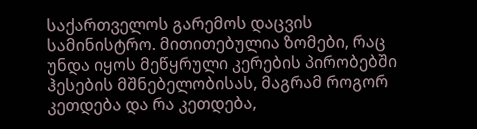საქართველოს გარემოს დაცვის სამინისტრო. მითითებულია ზომები, რაც უნდა იყოს მეწყრული კერების პირობებში ჰესების მშნებელობისას, მაგრამ როგორ კეთდება და რა კეთდება,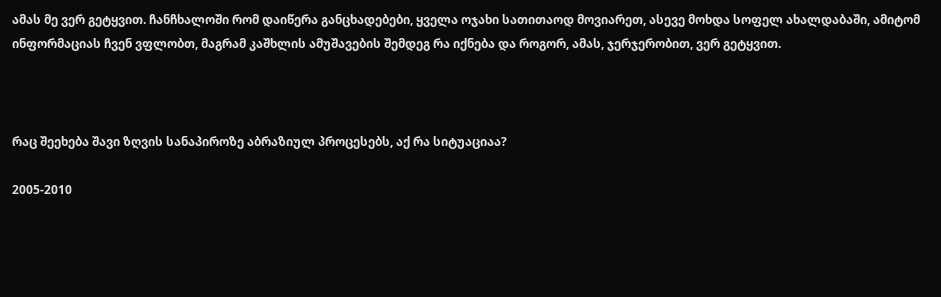ამას მე ვერ გეტყვით. ჩანჩხალოში რომ დაიწერა განცხადებები, ყველა ოჯახი სათითაოდ მოვიარეთ, ასევე მოხდა სოფელ ახალდაბაში, ამიტომ ინფორმაციას ჩვენ ვფლობთ, მაგრამ კაშხლის ამუშავების შემდეგ რა იქნება და როგორ, ამას, ჯერჯერობით, ვერ გეტყვით.



რაც შეეხება შავი ზღვის სანაპიროზე აბრაზიულ პროცესებს, აქ რა სიტუაციაა?

2005-2010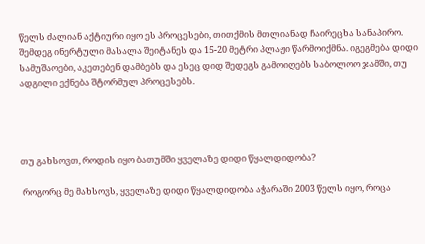წელს ძალიან აქტიური იყო ეს პროცესები, თითქმის მთლიანად ჩაირეცხა სანაპირო. შემდეგ ინერტული მასალა შეიტანეს და 15-20 მეტრი პლაჟი წარმოიქმნა. იგეგმება დიდი სამუშაოები, აკეთებენ დამბებს და ესეც დიდ შედეგს გამოიღებს საბოლოო ჯამში, თუ ადგილი ექნება შტორმულ პროცესებს.




თუ გახსოვთ, როდის იყო ბათუმში ყველაზე დიდი წყალდიდობა?

 როგორც მე მახსოვს, ყველაზე დიდი წყალდიდობა აჭარაში 2003 წელს იყო, როცა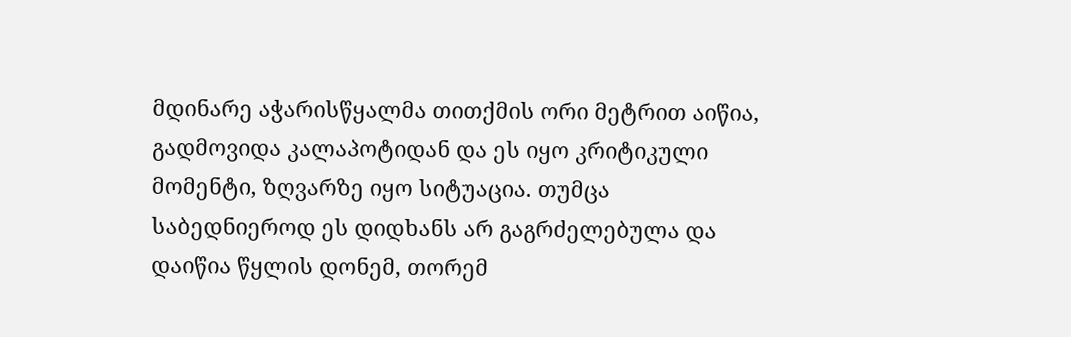მდინარე აჭარისწყალმა თითქმის ორი მეტრით აიწია, გადმოვიდა კალაპოტიდან და ეს იყო კრიტიკული მომენტი, ზღვარზე იყო სიტუაცია. თუმცა საბედნიეროდ ეს დიდხანს არ გაგრძელებულა და დაიწია წყლის დონემ, თორემ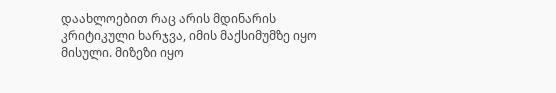დაახლოებით რაც არის მდინარის კრიტიკული ხარჯვა, იმის მაქსიმუმზე იყო მისული. მიზეზი იყო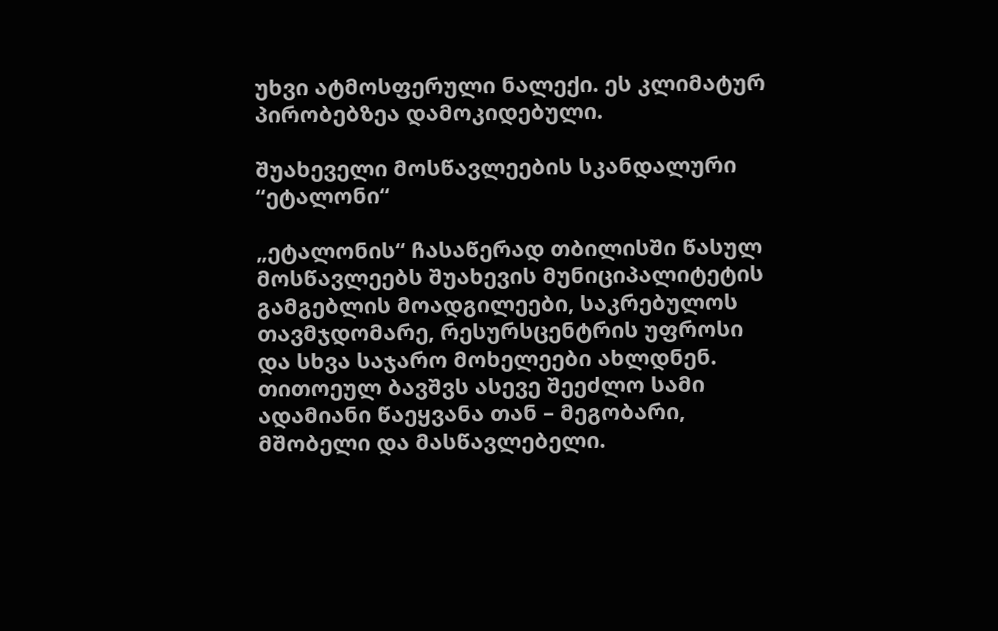უხვი ატმოსფერული ნალექი. ეს კლიმატურ პირობებზეა დამოკიდებული.

შუახეველი მოსწავლეების სკანდალური “ეტალონი“

„ეტალონის“ ჩასაწერად თბილისში წასულ მოსწავლეებს შუახევის მუნიციპალიტეტის გამგებლის მოადგილეები, საკრებულოს თავმჯდომარე, რესურსცენტრის უფროსი და სხვა საჯარო მოხელეები ახლდნენ. თითოეულ ბავშვს ასევე შეეძლო სამი ადამიანი წაეყვანა თან – მეგობარი, მშობელი და მასწავლებელი.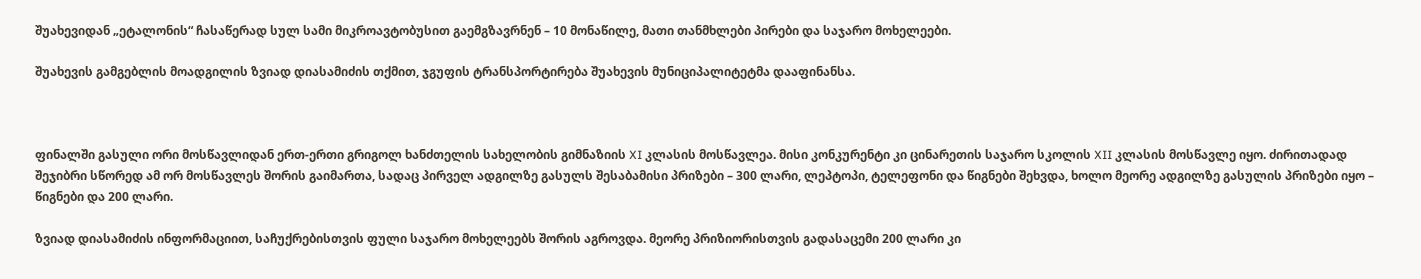შუახევიდან „ეტალონის“ ჩასაწერად სულ სამი მიკროავტობუსით გაემგზავრნენ – 10 მონაწილე, მათი თანმხლები პირები და საჯარო მოხელეები.

შუახევის გამგებლის მოადგილის ზვიად დიასამიძის თქმით, ჯგუფის ტრანსპორტირება შუახევის მუნიციპალიტეტმა დააფინანსა.



ფინალში გასული ორი მოსწავლიდან ერთ-ერთი გრიგოლ ხანძთელის სახელობის გიმნაზიის XI კლასის მოსწავლეა. მისი კონკურენტი კი ცინარეთის საჯარო სკოლის XII კლასის მოსწავლე იყო. ძირითადად შეჯიბრი სწორედ ამ ორ მოსწავლეს შორის გაიმართა, სადაც პირველ ადგილზე გასულს შესაბამისი პრიზები – 300 ლარი, ლეპტოპი, ტელეფონი და წიგნები შეხვდა, ხოლო მეორე ადგილზე გასულის პრიზები იყო – წიგნები და 200 ლარი.

ზვიად დიასამიძის ინფორმაციით, საჩუქრებისთვის ფული საჯარო მოხელეებს შორის აგროვდა. მეორე პრიზიორისთვის გადასაცემი 200 ლარი კი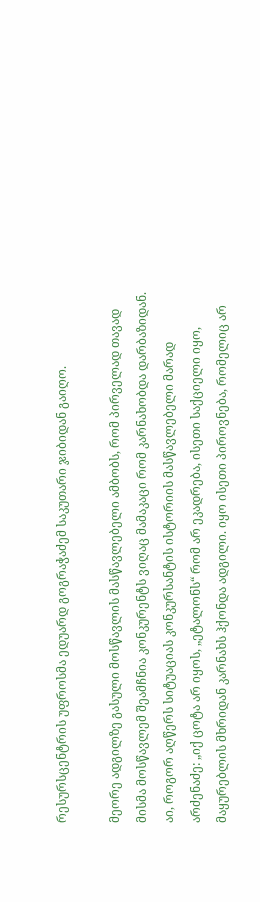რესურსცენტრის უფროსმა ედუარდ გოგრაჭაძემ საკუთარი ჯიბიდან გაიღო.

მეორე ადგილზე გასული მოსწავლის მასწავლებელი ამბობს, რომ პირველად თავად მისმა მოსწავლემ შეამჩნია კონკურენტს ვიღაც მამაკაცი რომ კარნახობდა დარბაზიდან. აი, როგორ აღწერს სიტუაციას კონკურსანტის ისტორიის მასწავლებელი მარად არძენაძე: „იქ ცოტა არ იყოს, „ეტალონს“ რომ არ ეკადრება, ისეთი საქციელი იყო, მაყურებლის მხრიდან კარნახს ჰქონდა ადგილი. იყო ისეთი პიროვნება, რომელიც არ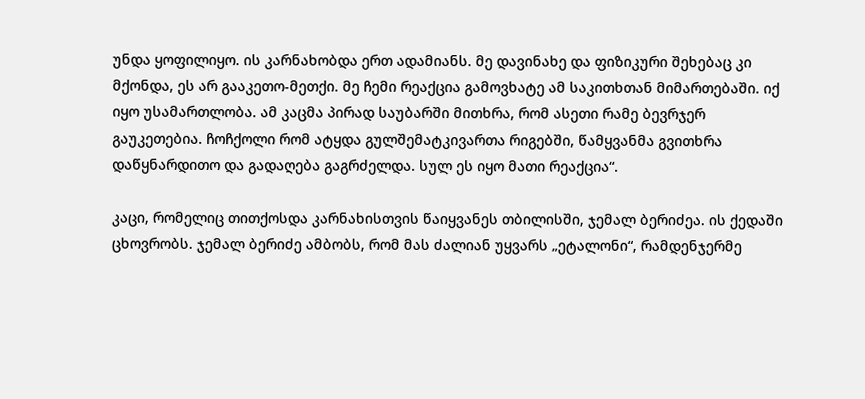უნდა ყოფილიყო. ის კარნახობდა ერთ ადამიანს. მე დავინახე და ფიზიკური შეხებაც კი მქონდა, ეს არ გააკეთო-მეთქი. მე ჩემი რეაქცია გამოვხატე ამ საკითხთან მიმართებაში. იქ იყო უსამართლობა. ამ კაცმა პირად საუბარში მითხრა, რომ ასეთი რამე ბევრჯერ გაუკეთებია. ჩოჩქოლი რომ ატყდა გულშემატკივართა რიგებში, წამყვანმა გვითხრა დაწყნარდითო და გადაღება გაგრძელდა. სულ ეს იყო მათი რეაქცია“.

კაცი, რომელიც თითქოსდა კარნახისთვის წაიყვანეს თბილისში, ჯემალ ბერიძეა. ის ქედაში ცხოვრობს. ჯემალ ბერიძე ამბობს, რომ მას ძალიან უყვარს „ეტალონი“, რამდენჯერმე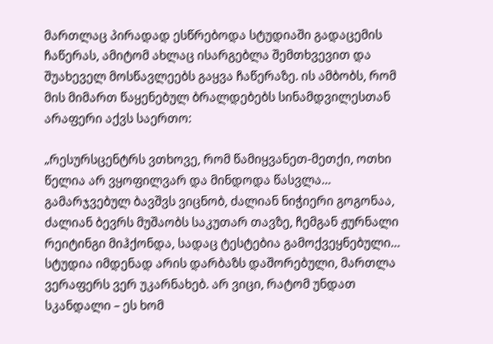მართლაც პირადად ესწრებოდა სტუდიაში გადაცემის ჩაწერას, ამიტომ ახლაც ისარგებლა შემთხვევით და შუახეველ მოსწავლეებს გაყვა ჩაწერაზე. ის ამბობს, რომ მის მიმართ წაყენებულ ბრალდებებს სინამდვილესთან არაფერი აქვს საერთო:

„რესურსცენტრს ვთხოვე, რომ წამიყვანეთ-მეთქი, ოთხი წელია არ ვყოფილვარ და მინდოდა წასვლა… გამარჯვებულ ბავშვს ვიცნობ, ძალიან ნიჭიერი გოგონაა, ძალიან ბევრს მუშაობს საკუთარ თავზე, ჩემგან ჟურნალი რეიტინგი მიჰქონდა, სადაც ტესტებია გამოქვეყნებული… სტუდია იმდენად არის დარბაზს დაშორებული, მართლა ვერაფერს ვერ უკარნახებ. არ ვიცი, რატომ უნდათ სკანდალი – ეს ხომ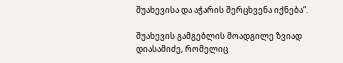შუახევისა და აჭარის შერცხვენა იქნება“.

შუახევის გამგებლის მოადგილე ზვიად დიასამიძე, რომელიც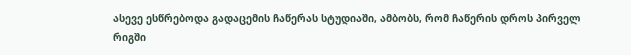ასევე ესწრებოდა გადაცემის ჩაწერას სტუდიაში, ამბობს, რომ ჩაწერის დროს პირველ რიგში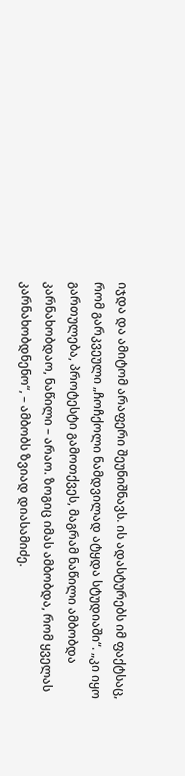იჯდა და ამიტომ არაფერი შეუნიშნავს. ის ადასტურებს იმ ფაქტსაც, რომ გარკვეული „ჩოჩქოლი ნამდვილად ატყდა სტუდიაში“. „კი იყო გართულება, პროტესტი გამოთქვეს, მაგრამ ნაწილი ამბობდა კარნახობდაო, ნაწილი – არაო. ზოგიც იმას ამბობდა, რომ ყველას კარნახობდნენო“, – ამბობს ზვიად დიასამიძე.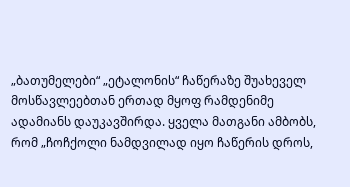„ბათუმელები“ „ეტალონის“ ჩაწერაზე შუახეველ მოსწავლეებთან ერთად მყოფ რამდენიმე ადამიანს დაუკავშირდა. ყველა მათგანი ამბობს, რომ „ჩოჩქოლი ნამდვილად იყო ჩაწერის დროს,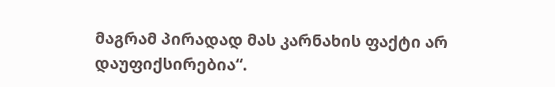მაგრამ პირადად მას კარნახის ფაქტი არ დაუფიქსირებია“.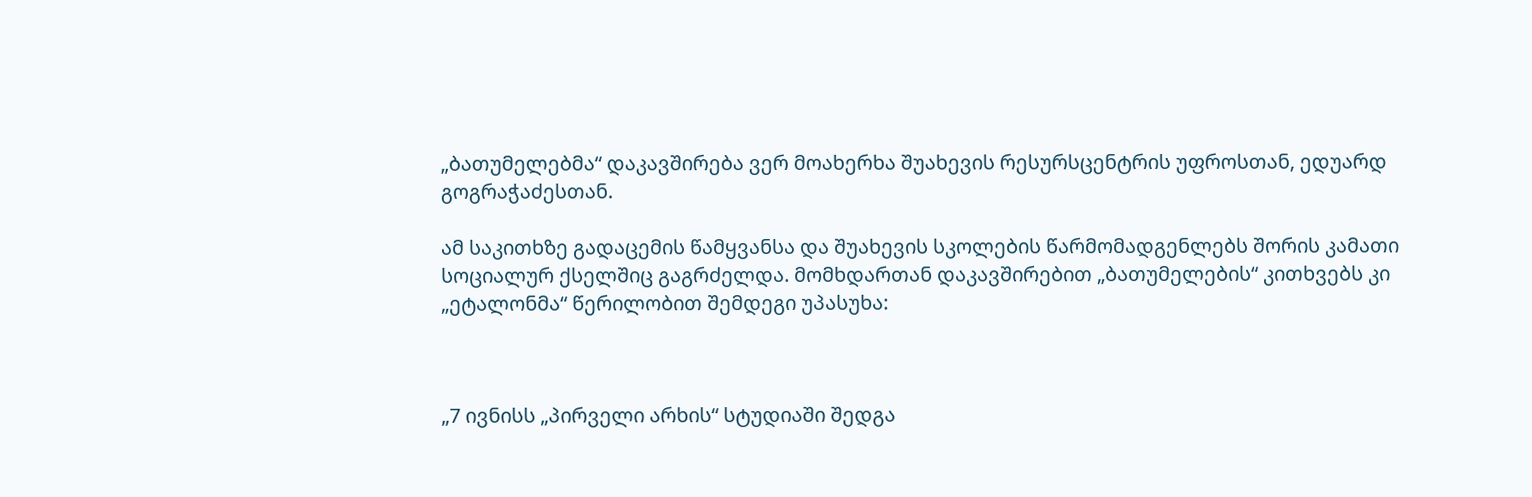„ბათუმელებმა“ დაკავშირება ვერ მოახერხა შუახევის რესურსცენტრის უფროსთან, ედუარდ გოგრაჭაძესთან.

ამ საკითხზე გადაცემის წამყვანსა და შუახევის სკოლების წარმომადგენლებს შორის კამათი სოციალურ ქსელშიც გაგრძელდა. მომხდართან დაკავშირებით „ბათუმელების“ კითხვებს კი „ეტალონმა“ წერილობით შემდეგი უპასუხა:



„7 ივნისს „პირველი არხის“ სტუდიაში შედგა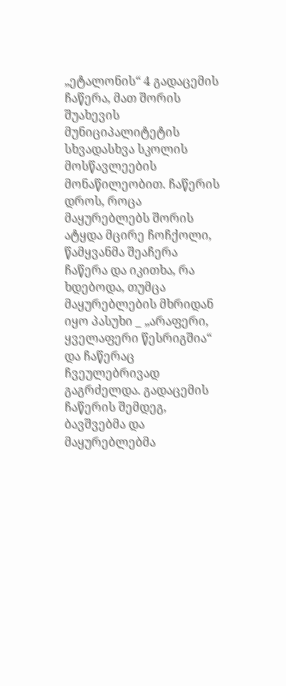„ეტალონის“ 4 გადაცემის ჩაწერა, მათ შორის შუახევის მუნიციპალიტეტის სხვადასხვა სკოლის მოსწავლეების მონაწილეობით. ჩაწერის დროს, როცა მაყურებლებს შორის ატყდა მცირე ჩოჩქოლი, წამყვანმა შეაჩერა ჩაწერა და იკითხა, რა ხდებოდა, თუმცა მაყურებლების მხრიდან იყო პასუხი _ „არაფერი, ყველაფერი წესრიგშია“ და ჩაწერაც ჩვეულებრივად გაგრძელდა. გადაცემის ჩაწერის შემდეგ, ბავშვებმა და მაყურებლებმა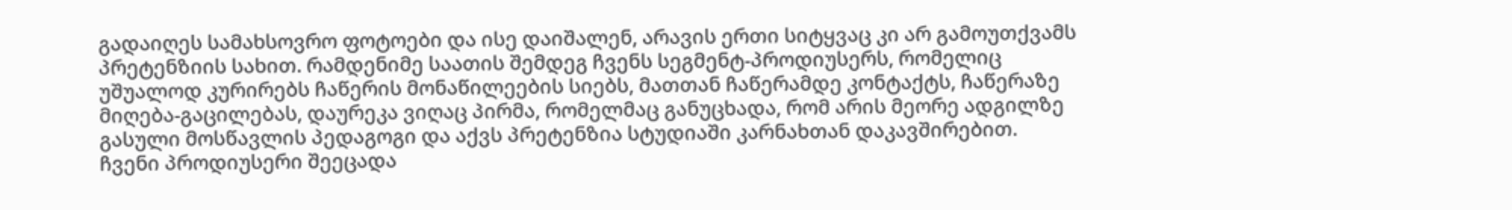გადაიღეს სამახსოვრო ფოტოები და ისე დაიშალენ, არავის ერთი სიტყვაც კი არ გამოუთქვამს პრეტენზიის სახით. რამდენიმე საათის შემდეგ ჩვენს სეგმენტ-პროდიუსერს, რომელიც უშუალოდ კურირებს ჩაწერის მონაწილეების სიებს, მათთან ჩაწერამდე კონტაქტს, ჩაწერაზე მიღება-გაცილებას, დაურეკა ვიღაც პირმა, რომელმაც განუცხადა, რომ არის მეორე ადგილზე გასული მოსწავლის პედაგოგი და აქვს პრეტენზია სტუდიაში კარნახთან დაკავშირებით. ჩვენი პროდიუსერი შეეცადა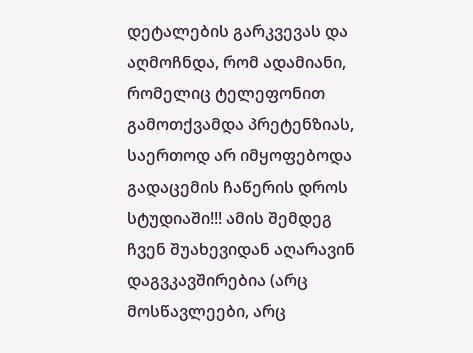დეტალების გარკვევას და აღმოჩნდა, რომ ადამიანი, რომელიც ტელეფონით გამოთქვამდა პრეტენზიას, საერთოდ არ იმყოფებოდა გადაცემის ჩაწერის დროს სტუდიაში!!! ამის შემდეგ ჩვენ შუახევიდან აღარავინ დაგვკავშირებია (არც მოსწავლეები, არც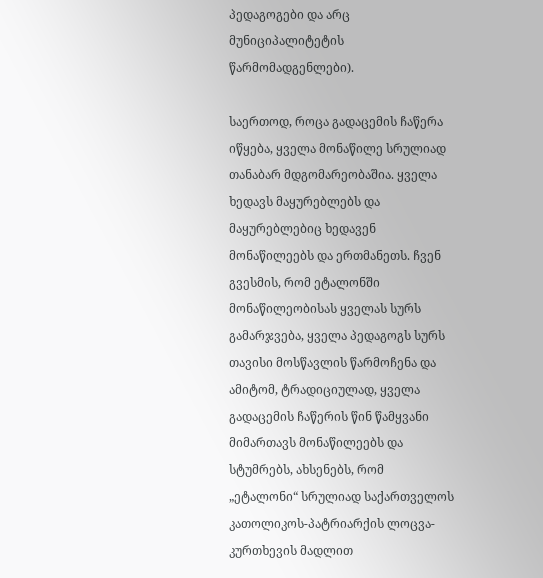პედაგოგები და არც მუნიციპალიტეტის წარმომადგენლები).

საერთოდ, როცა გადაცემის ჩაწერა იწყება, ყველა მონაწილე სრულიად თანაბარ მდგომარეობაშია. ყველა ხედავს მაყურებლებს და მაყურებლებიც ხედავენ მონაწილეებს და ერთმანეთს. ჩვენ გვესმის, რომ ეტალონში მონაწილეობისას ყველას სურს გამარჯვება, ყველა პედაგოგს სურს თავისი მოსწავლის წარმოჩენა და ამიტომ, ტრადიციულად, ყველა გადაცემის ჩაწერის წინ წამყვანი მიმართავს მონაწილეებს და სტუმრებს, ახსენებს, რომ „ეტალონი“ სრულიად საქართველოს კათოლიკოს-პატრიარქის ლოცვა-კურთხევის მადლით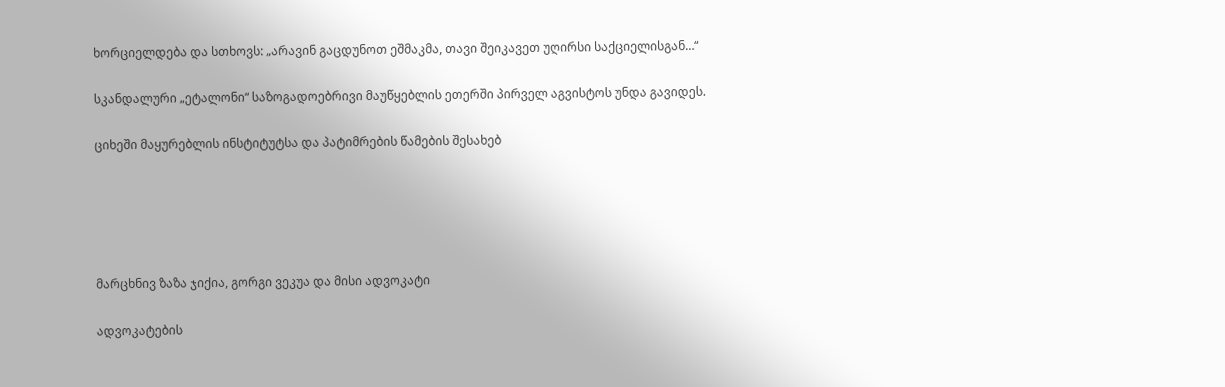ხორციელდება და სთხოვს: „არავინ გაცდუნოთ ეშმაკმა, თავი შეიკავეთ უღირსი საქციელისგან…“

სკანდალური „ეტალონი“ საზოგადოებრივი მაუწყებლის ეთერში პირველ აგვისტოს უნდა გავიდეს.

ციხეში მაყურებლის ინსტიტუტსა და პატიმრების წამების შესახებ





მარცხნივ ზაზა ჯიქია, გორგი ვეკუა და მისი ადვოკატი

ადვოკატების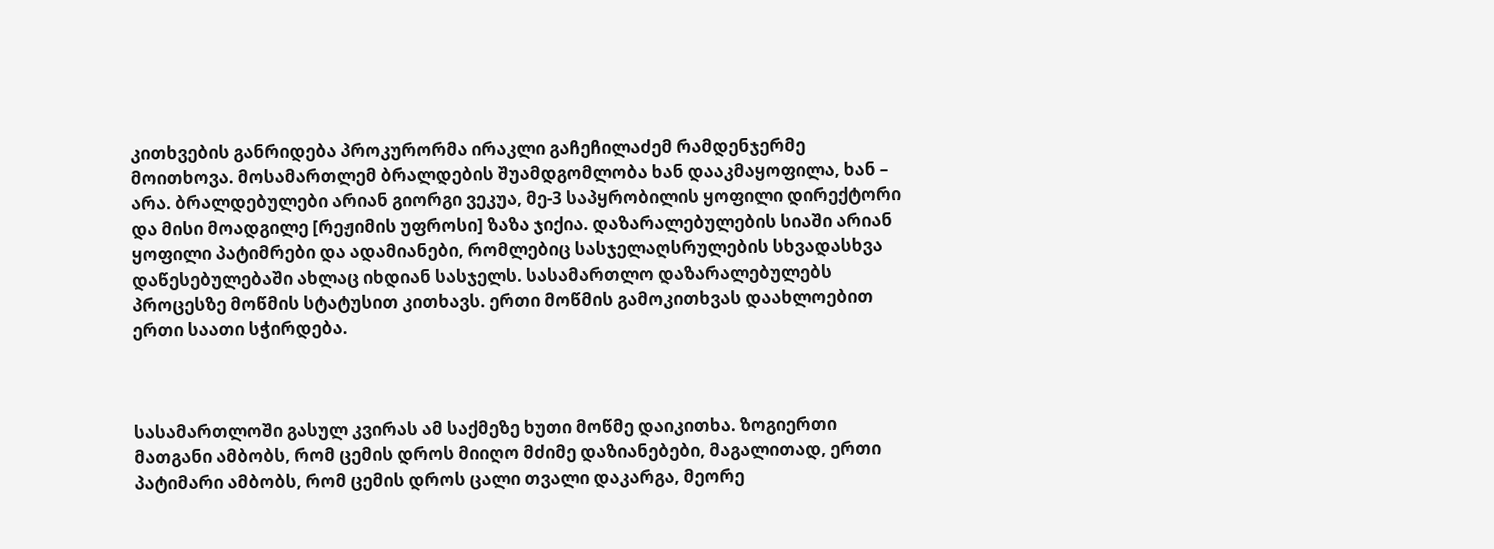კითხვების განრიდება პროკურორმა ირაკლი გაჩეჩილაძემ რამდენჯერმე მოითხოვა. მოსამართლემ ბრალდების შუამდგომლობა ხან დააკმაყოფილა, ხან – არა. ბრალდებულები არიან გიორგი ვეკუა, მე-3 საპყრობილის ყოფილი დირექტორი და მისი მოადგილე [რეჟიმის უფროსი] ზაზა ჯიქია. დაზარალებულების სიაში არიან ყოფილი პატიმრები და ადამიანები, რომლებიც სასჯელაღსრულების სხვადასხვა დაწესებულებაში ახლაც იხდიან სასჯელს. სასამართლო დაზარალებულებს პროცესზე მოწმის სტატუსით კითხავს. ერთი მოწმის გამოკითხვას დაახლოებით ერთი საათი სჭირდება.



სასამართლოში გასულ კვირას ამ საქმეზე ხუთი მოწმე დაიკითხა. ზოგიერთი მათგანი ამბობს, რომ ცემის დროს მიიღო მძიმე დაზიანებები, მაგალითად, ერთი პატიმარი ამბობს, რომ ცემის დროს ცალი თვალი დაკარგა, მეორე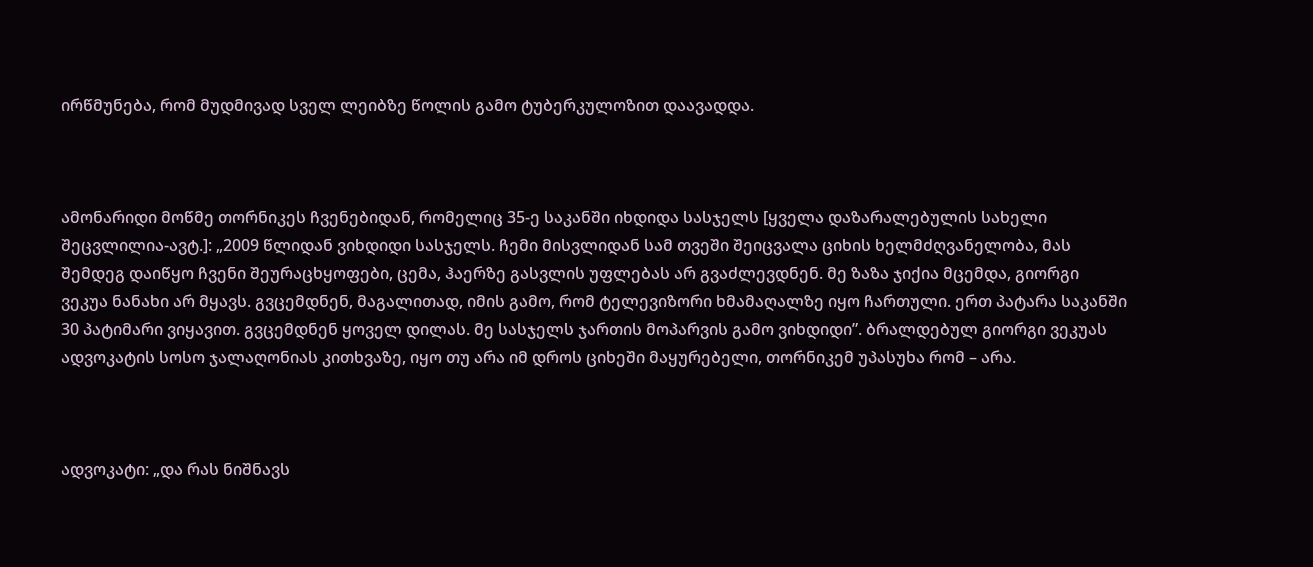ირწმუნება, რომ მუდმივად სველ ლეიბზე წოლის გამო ტუბერკულოზით დაავადდა.



ამონარიდი მოწმე თორნიკეს ჩვენებიდან, რომელიც 35-ე საკანში იხდიდა სასჯელს [ყველა დაზარალებულის სახელი შეცვლილია-ავტ.]: „2009 წლიდან ვიხდიდი სასჯელს. ჩემი მისვლიდან სამ თვეში შეიცვალა ციხის ხელმძღვანელობა, მას შემდეგ დაიწყო ჩვენი შეურაცხყოფები, ცემა, ჰაერზე გასვლის უფლებას არ გვაძლევდნენ. მე ზაზა ჯიქია მცემდა, გიორგი ვეკუა ნანახი არ მყავს. გვცემდნენ, მაგალითად, იმის გამო, რომ ტელევიზორი ხმამაღალზე იყო ჩართული. ერთ პატარა საკანში 30 პატიმარი ვიყავით. გვცემდნენ ყოველ დილას. მე სასჯელს ჯართის მოპარვის გამო ვიხდიდი”. ბრალდებულ გიორგი ვეკუას ადვოკატის სოსო ჯალაღონიას კითხვაზე, იყო თუ არა იმ დროს ციხეში მაყურებელი, თორნიკემ უპასუხა რომ – არა.



ადვოკატი: „და რას ნიშნავს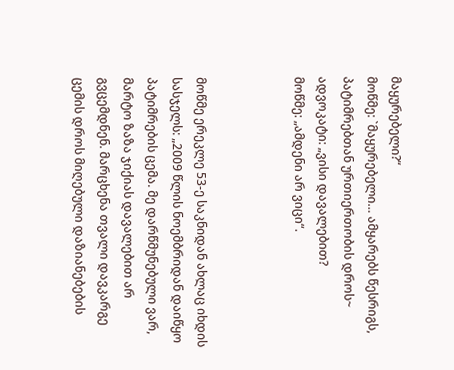მაყურებელი?“
მოწმე: `მაყურებელი… ამყარებს წესრიგს, პატიმრებთან ურთიერთობის დროს~
ადვოკატი: „ვისი დავალებით?
მოწმე: „ამდენი არ ვიცი“.



მოწმე ერეკლე 53-ე საკნიდან ახლაც იხდის სასჯელს: „2009 წლის ნოემბრიდან დაიწყო პატიმრების ცემა. მე დარწმუნებული ვარ, მარტო ზაზა ჯიქიას დავალებით არ გვცემდნენ. მარცხენა თვალი დავკარგე ცემის დროს მიღებული დაზიანებების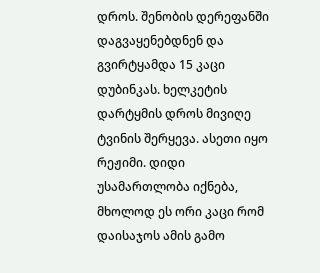დროს. შენობის დერეფანში დაგვაყენებდნენ და გვირტყამდა 15 კაცი დუბინკას. ხელკეტის დარტყმის დროს მივიღე ტვინის შერყევა. ასეთი იყო რეჟიმი. დიდი უსამართლობა იქნება, მხოლოდ ეს ორი კაცი რომ დაისაჯოს ამის გამო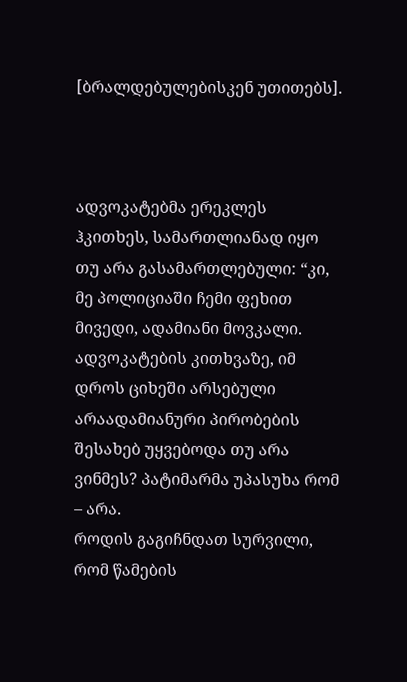[ბრალდებულებისკენ უთითებს].



ადვოკატებმა ერეკლეს ჰკითხეს, სამართლიანად იყო თუ არა გასამართლებული: “კი, მე პოლიციაში ჩემი ფეხით მივედი, ადამიანი მოვკალი. ადვოკატების კითხვაზე, იმ დროს ციხეში არსებული არაადამიანური პირობების შესახებ უყვებოდა თუ არა ვინმეს? პატიმარმა უპასუხა რომ – არა.
როდის გაგიჩნდათ სურვილი, რომ წამების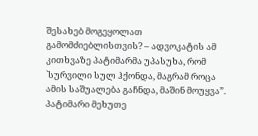შესახებ მოგეყოლათ გამომძიებლისთვის? – ადვოკატის ამ კითხვაზე პატიმარმა უპასუხა, რომ `სურვილი სულ ჰქონდა, მაგრამ როცა ამის საშუალება გაჩნდა, მაშინ მოუყვა”.
პატიმარი მეხუთე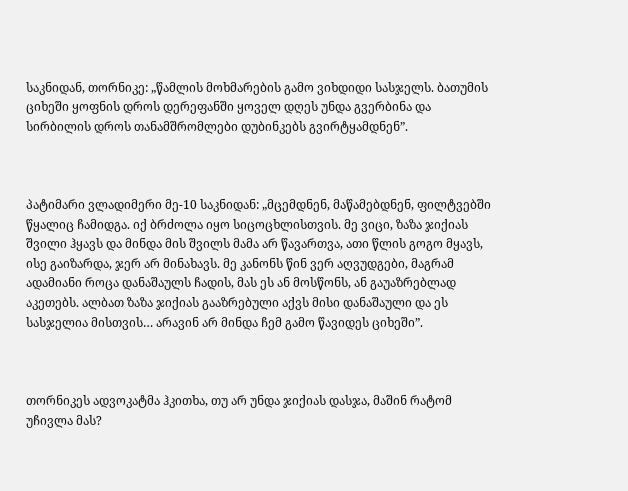საკნიდან, თორნიკე: „წამლის მოხმარების გამო ვიხდიდი სასჯელს. ბათუმის ციხეში ყოფნის დროს დერეფანში ყოველ დღეს უნდა გვერბინა და სირბილის დროს თანამშრომლები დუბინკებს გვირტყამდნენ”.



პატიმარი ვლადიმერი მე-10 საკნიდან: „მცემდნენ, მაწამებდნენ, ფილტვებში წყალიც ჩამიდგა. იქ ბრძოლა იყო სიცოცხლისთვის. მე ვიცი, ზაზა ჯიქიას შვილი ჰყავს და მინდა მის შვილს მამა არ წავართვა, ათი წლის გოგო მყავს, ისე გაიზარდა, ჯერ არ მინახავს. მე კანონს წინ ვერ აღვუდგები, მაგრამ ადამიანი როცა დანაშაულს ჩადის, მას ეს ან მოსწონს, ან გაუაზრებლად აკეთებს. ალბათ ზაზა ჯიქიას გააზრებული აქვს მისი დანაშაული და ეს სასჯელია მისთვის… არავინ არ მინდა ჩემ გამო წავიდეს ციხეში”.



თორნიკეს ადვოკატმა ჰკითხა, თუ არ უნდა ჯიქიას დასჯა, მაშინ რატომ უჩივლა მას?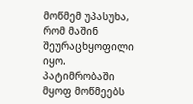მოწმემ უპასუხა, რომ მაშინ შეურაცხყოფილი იყო.
პატიმრობაში მყოფ მოწმეებს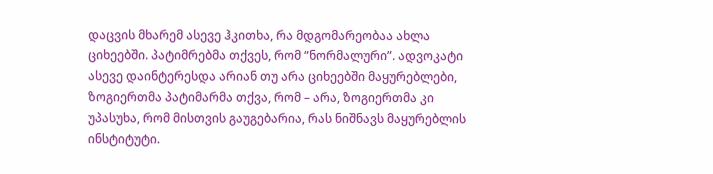დაცვის მხარემ ასევე ჰკითხა, რა მდგომარეობაა ახლა ციხეებში. პატიმრებმა თქვეს, რომ “ნორმალური”. ადვოკატი ასევე დაინტერესდა არიან თუ არა ციხეებში მაყურებლები, ზოგიერთმა პატიმარმა თქვა, რომ – არა, ზოგიერთმა კი უპასუხა, რომ მისთვის გაუგებარია, რას ნიშნავს მაყურებლის ინსტიტუტი.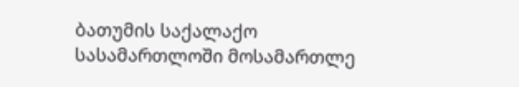ბათუმის საქალაქო სასამართლოში მოსამართლე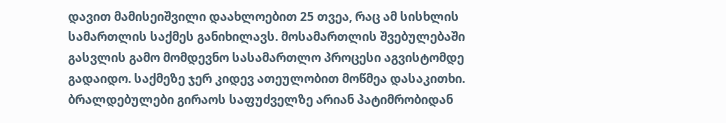დავით მამისეიშვილი დაახლოებით 25 თვეა, რაც ამ სისხლის სამართლის საქმეს განიხილავს. მოსამართლის შვებულებაში გასვლის გამო მომდევნო სასამართლო პროცესი აგვისტომდე გადაიდო. საქმეზე ჯერ კიდევ ათეულობით მოწმეა დასაკითხი. ბრალდებულები გირაოს საფუძველზე არიან პატიმრობიდან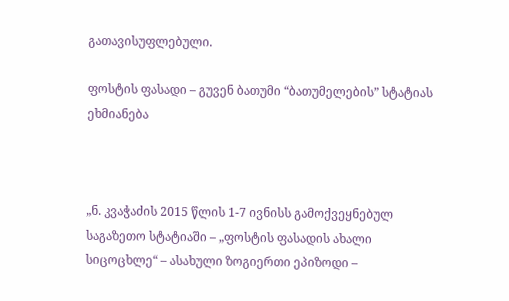გათავისუფლებული.

ფოსტის ფასადი – გუვენ ბათუმი “ბათუმელების” სტატიას ეხმიანება



„ნ. კვაჭაძის 2015 წლის 1-7 ივნისს გამოქვეყნებულ საგაზეთო სტატიაში – „ფოსტის ფასადის ახალი სიცოცხლე“ – ასახული ზოგიერთი ეპიზოდი –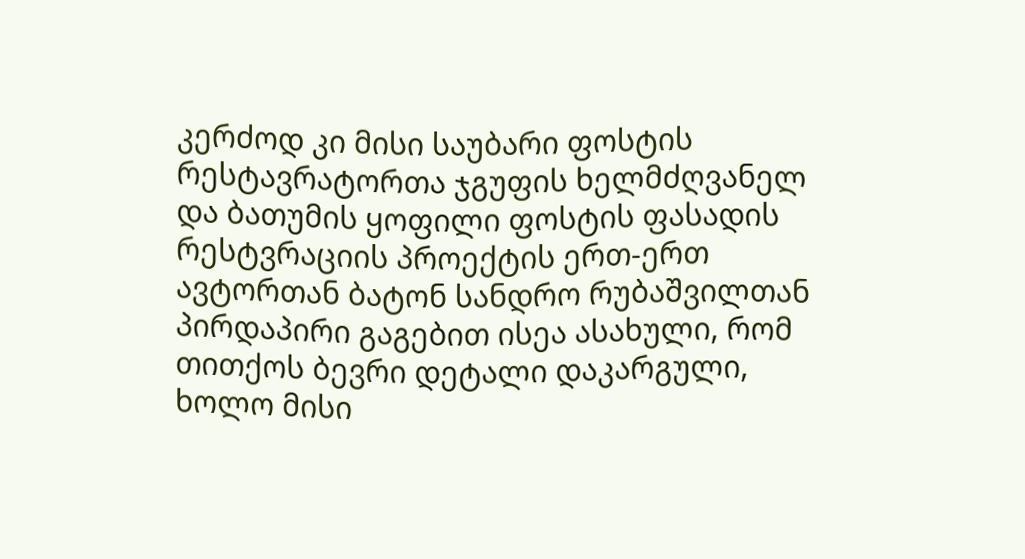კერძოდ კი მისი საუბარი ფოსტის რესტავრატორთა ჯგუფის ხელმძღვანელ და ბათუმის ყოფილი ფოსტის ფასადის რესტვრაციის პროექტის ერთ-ერთ ავტორთან ბატონ სანდრო რუბაშვილთან პირდაპირი გაგებით ისეა ასახული, რომ თითქოს ბევრი დეტალი დაკარგული, ხოლო მისი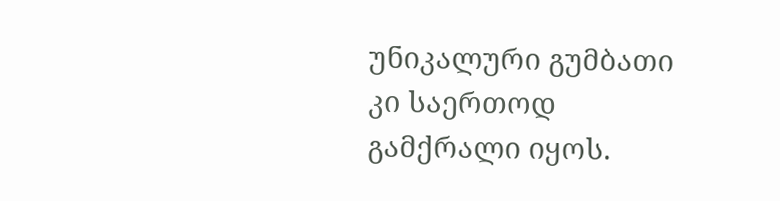უნიკალური გუმბათი კი საერთოდ გამქრალი იყოს.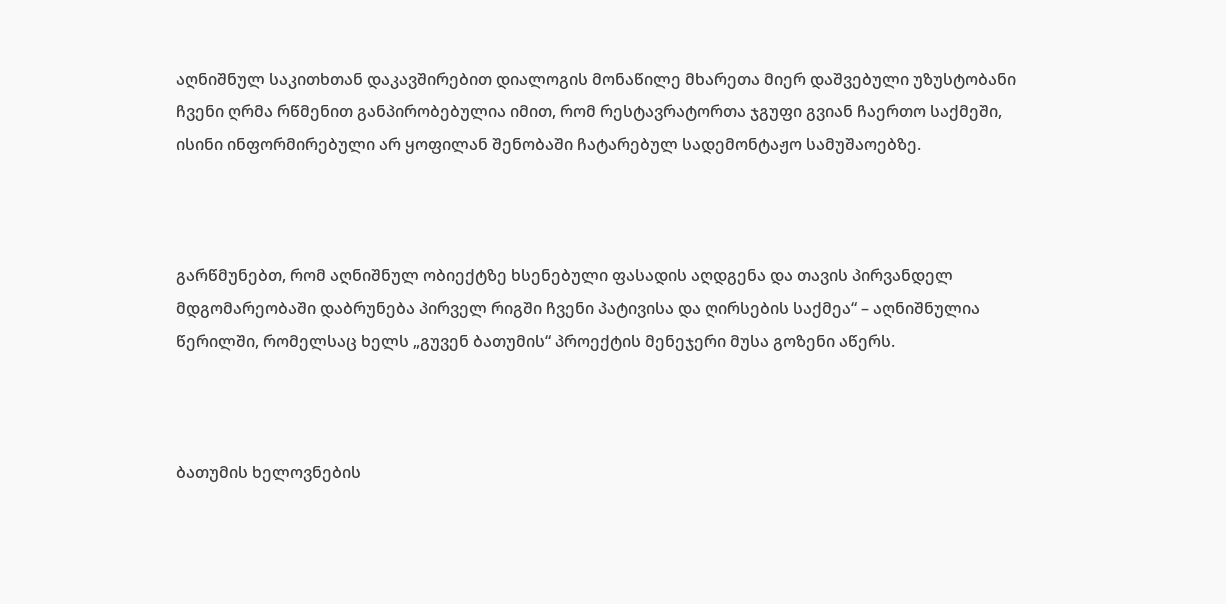აღნიშნულ საკითხთან დაკავშირებით დიალოგის მონაწილე მხარეთა მიერ დაშვებული უზუსტობანი ჩვენი ღრმა რწმენით განპირობებულია იმით, რომ რესტავრატორთა ჯგუფი გვიან ჩაერთო საქმეში, ისინი ინფორმირებული არ ყოფილან შენობაში ჩატარებულ სადემონტაჟო სამუშაოებზე.



გარწმუნებთ, რომ აღნიშნულ ობიექტზე ხსენებული ფასადის აღდგენა და თავის პირვანდელ მდგომარეობაში დაბრუნება პირველ რიგში ჩვენი პატივისა და ღირსების საქმეა“ – აღნიშნულია წერილში, რომელსაც ხელს „გუვენ ბათუმის“ პროექტის მენეჯერი მუსა გოზენი აწერს.



ბათუმის ხელოვნების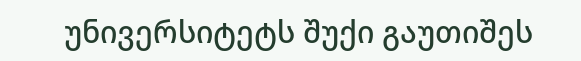უნივერსიტეტს შუქი გაუთიშეს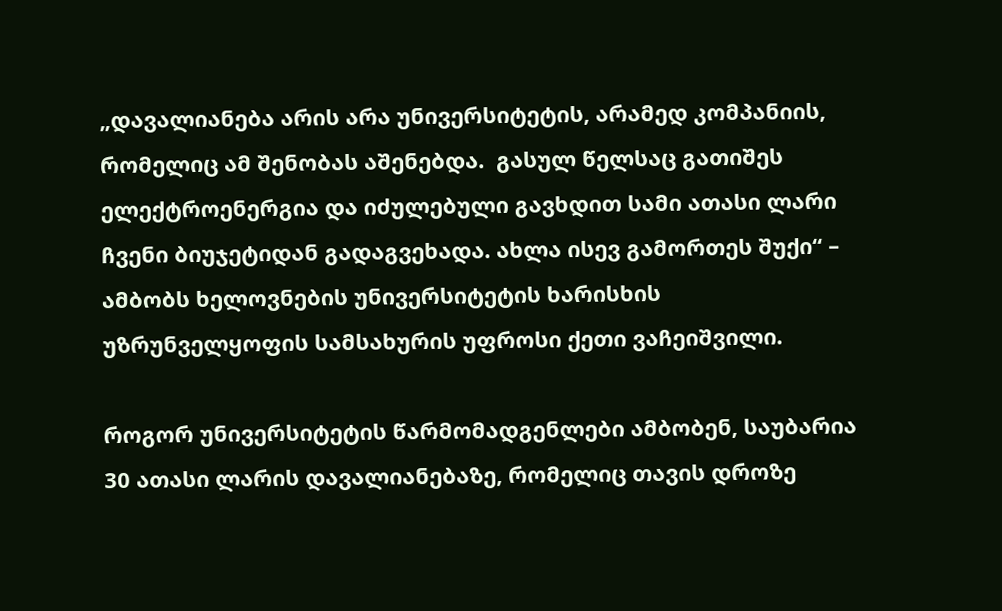„დავალიანება არის არა უნივერსიტეტის, არამედ კომპანიის, რომელიც ამ შენობას აშენებდა.  გასულ წელსაც გათიშეს ელექტროენერგია და იძულებული გავხდით სამი ათასი ლარი ჩვენი ბიუჯეტიდან გადაგვეხადა. ახლა ისევ გამორთეს შუქი“ – ამბობს ხელოვნების უნივერსიტეტის ხარისხის უზრუნველყოფის სამსახურის უფროსი ქეთი ვაჩეიშვილი.

როგორ უნივერსიტეტის წარმომადგენლები ამბობენ, საუბარია 30 ათასი ლარის დავალიანებაზე, რომელიც თავის დროზე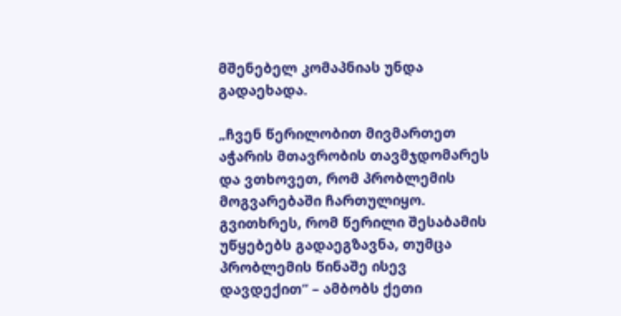მშენებელ კომაპნიას უნდა გადაეხადა.

„ჩვენ წერილობით მივმართეთ აჭარის მთავრობის თავმჯდომარეს და ვთხოვეთ, რომ პრობლემის მოგვარებაში ჩართულიყო. გვითხრეს, რომ წერილი შესაბამის უწყებებს გადაეგზავნა, თუმცა პრობლემის წინაშე ისევ დავდექით“ – ამბობს ქეთი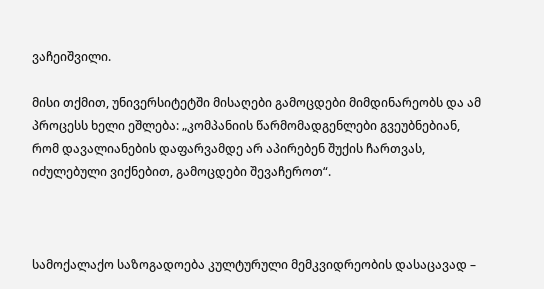ვაჩეიშვილი.

მისი თქმით, უნივერსიტეტში მისაღები გამოცდები მიმდინარეობს და ამ პროცესს ხელი ეშლება: „კომპანიის წარმომადგენლები გვეუბნებიან, რომ დავალიანების დაფარვამდე არ აპირებენ შუქის ჩართვას, იძულებული ვიქნებით, გამოცდები შევაჩეროთ“.



სამოქალაქო საზოგადოება კულტურული მემკვიდრეობის დასაცავად –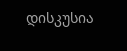დისკუსია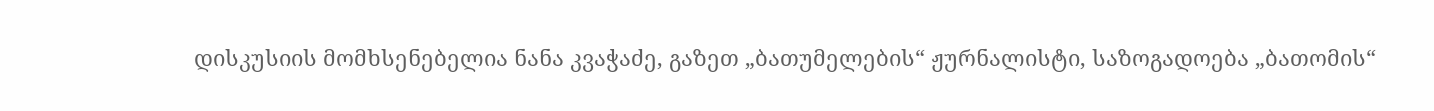დისკუსიის მომხსენებელია ნანა კვაჭაძე, გაზეთ „ბათუმელების“ ჟურნალისტი, საზოგადოება „ბათომის“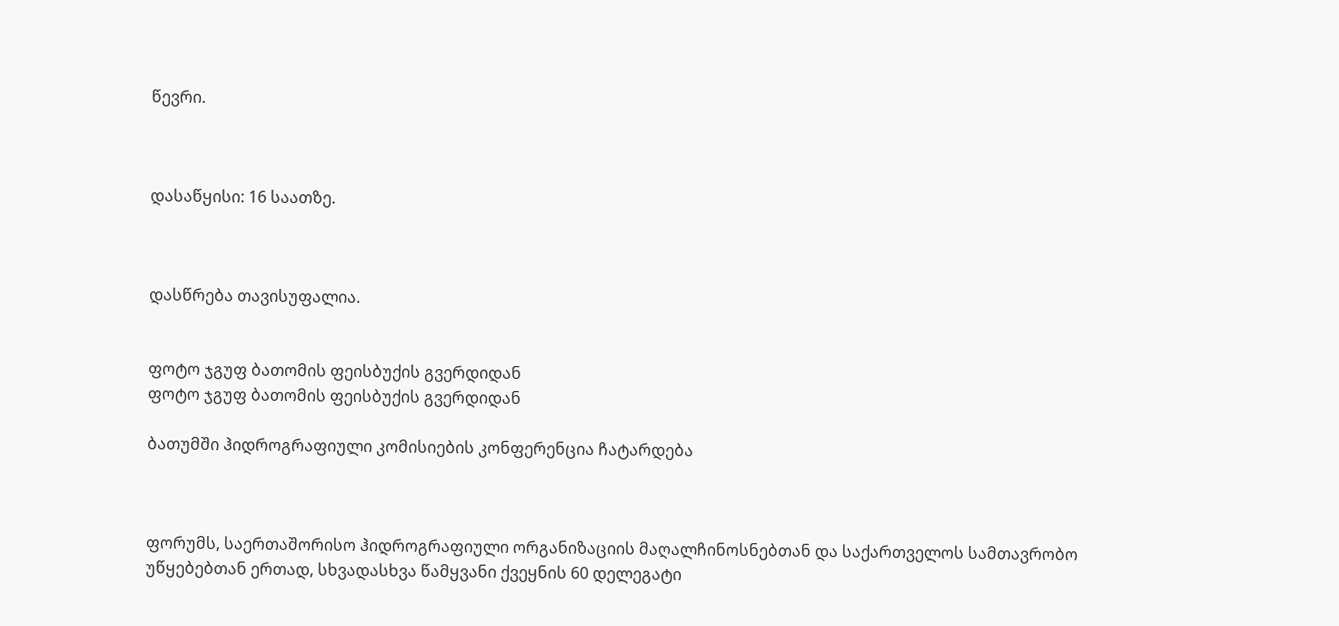წევრი.



დასაწყისი: 16 საათზე.



დასწრება თავისუფალია.


ფოტო ჯგუფ ბათომის ფეისბუქის გვერდიდან
ფოტო ჯგუფ ბათომის ფეისბუქის გვერდიდან

ბათუმში ჰიდროგრაფიული კომისიების კონფერენცია ჩატარდება



ფორუმს, საერთაშორისო ჰიდროგრაფიული ორგანიზაციის მაღალჩინოსნებთან და საქართველოს სამთავრობო უწყებებთან ერთად, სხვადასხვა წამყვანი ქვეყნის 60 დელეგატი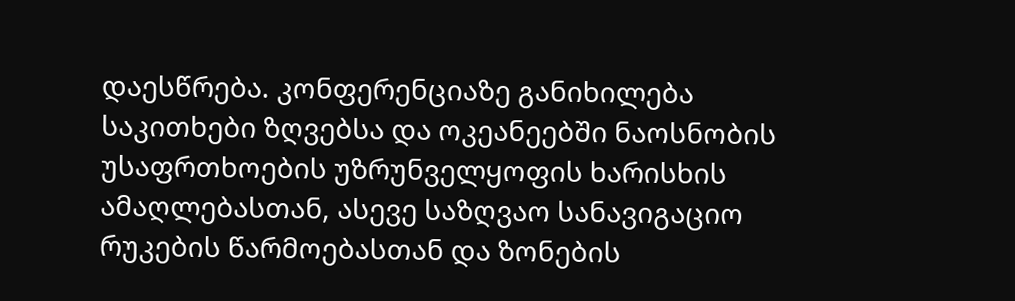დაესწრება. კონფერენციაზე განიხილება საკითხები ზღვებსა და ოკეანეებში ნაოსნობის უსაფრთხოების უზრუნველყოფის ხარისხის ამაღლებასთან, ასევე საზღვაო სანავიგაციო რუკების წარმოებასთან და ზონების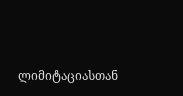ლიმიტაციასთან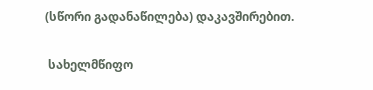(სწორი გადანაწილება) დაკავშირებით.


 სახელმწიფო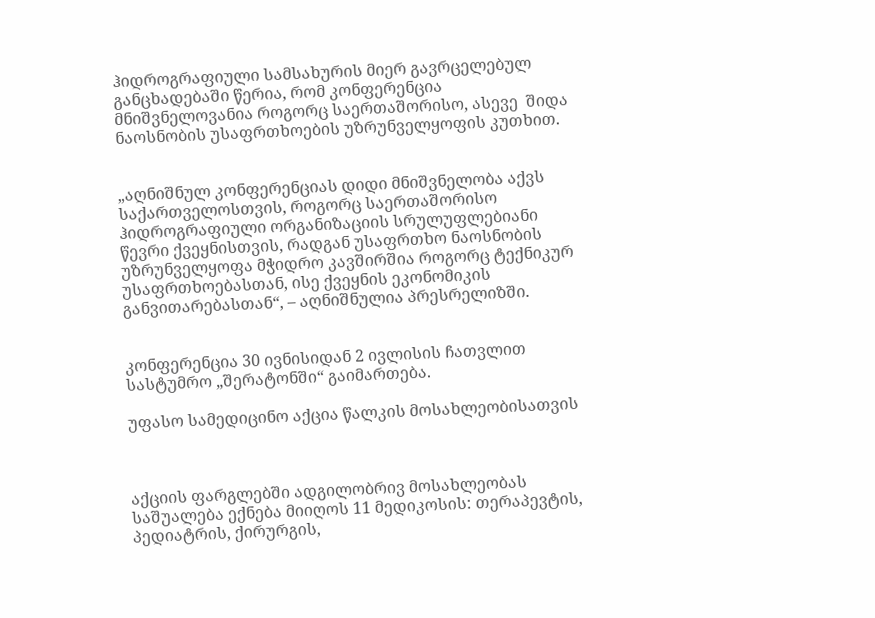ჰიდროგრაფიული სამსახურის მიერ გავრცელებულ განცხადებაში წერია, რომ კონფერენცია მნიშვნელოვანია როგორც საერთაშორისო, ასევე  შიდა ნაოსნობის უსაფრთხოების უზრუნველყოფის კუთხით.


„აღნიშნულ კონფერენციას დიდი მნიშვნელობა აქვს საქართველოსთვის, როგორც საერთაშორისო ჰიდროგრაფიული ორგანიზაციის სრულუფლებიანი წევრი ქვეყნისთვის, რადგან უსაფრთხო ნაოსნობის უზრუნველყოფა მჭიდრო კავშირშია როგორც ტექნიკურ უსაფრთხოებასთან, ისე ქვეყნის ეკონომიკის განვითარებასთან“, – აღნიშნულია პრესრელიზში.


კონფერენცია 30 ივნისიდან 2 ივლისის ჩათვლით სასტუმრო „შერატონში“ გაიმართება.

უფასო სამედიცინო აქცია წალკის მოსახლეობისათვის



აქციის ფარგლებში ადგილობრივ მოსახლეობას საშუალება ექნება მიიღოს 11 მედიკოსის: თერაპევტის, პედიატრის, ქირურგის,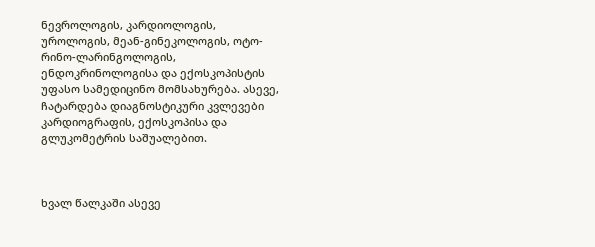ნევროლოგის, კარდიოლოგის, უროლოგის, მეან-გინეკოლოგის, ოტო-რინო-ლარინგოლოგის, ენდოკრინოლოგისა და ექოსკოპისტის უფასო სამედიცინო მომსახურება. ასევე, ჩატარდება დიაგნოსტიკური კვლევები კარდიოგრაფის, ექოსკოპისა და გლუკომეტრის საშუალებით.



ხვალ წალკაში ასევე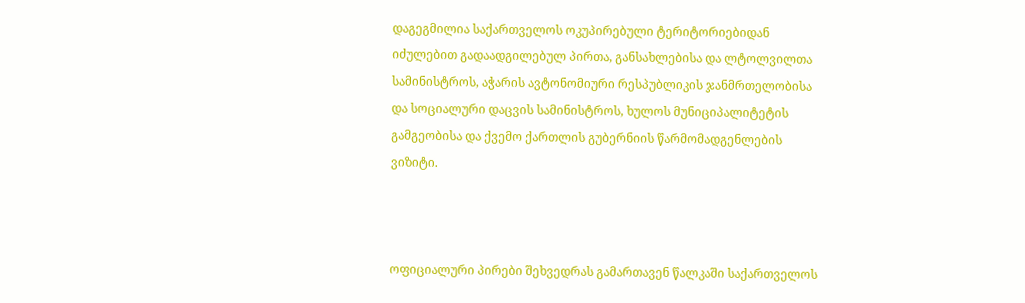დაგეგმილია საქართველოს ოკუპირებული ტერიტორიებიდან იძულებით გადაადგილებულ პირთა, განსახლებისა და ლტოლვილთა სამინისტროს, აჭარის ავტონომიური რესპუბლიკის ჯანმრთელობისა და სოციალური დაცვის სამინისტროს, ხულოს მუნიციპალიტეტის გამგეობისა და ქვემო ქართლის გუბერნიის წარმომადგენლების ვიზიტი.



ოფიციალური პირები შეხვედრას გამართავენ წალკაში საქართველოს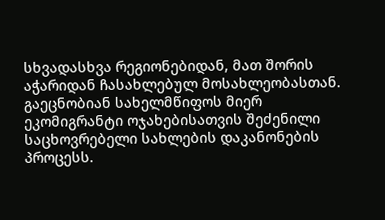სხვადასხვა რეგიონებიდან, მათ შორის აჭარიდან ჩასახლებულ მოსახლეობასთან. გაეცნობიან სახელმწიფოს მიერ ეკომიგრანტი ოჯახებისათვის შეძენილი საცხოვრებელი სახლების დაკანონების პროცესს.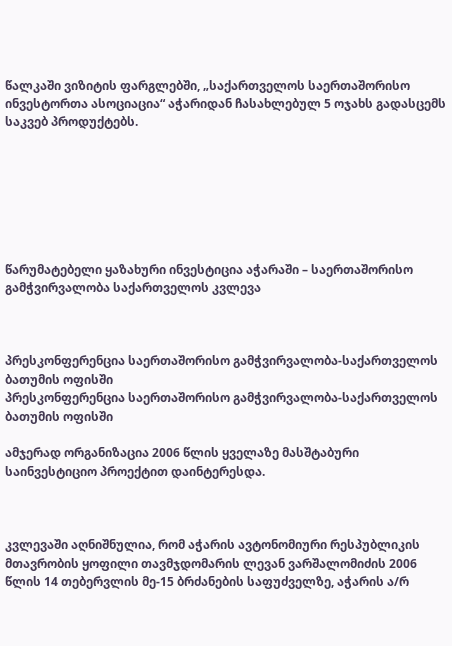წალკაში ვიზიტის ფარგლებში, „საქართველოს საერთაშორისო ინვესტორთა ასოციაცია“ აჭარიდან ჩასახლებულ 5 ოჯახს გადასცემს საკვებ პროდუქტებს.







წარუმატებელი ყაზახური ინვესტიცია აჭარაში – საერთაშორისო გამჭვირვალობა საქართველოს კვლევა



პრესკონფერენცია საერთაშორისო გამჭვირვალობა-საქართველოს ბათუმის ოფისში
პრესკონფერენცია საერთაშორისო გამჭვირვალობა-საქართველოს ბათუმის ოფისში

ამჯერად ორგანიზაცია 2006 წლის ყველაზე მასშტაბური საინვესტიციო პროექტით დაინტერესდა.



კვლევაში აღნიშნულია, რომ აჭარის ავტონომიური რესპუბლიკის მთავრობის ყოფილი თავმჯდომარის ლევან ვარშალომიძის 2006 წლის 14 თებერვლის მე-15 ბრძანების საფუძველზე, აჭარის ა/რ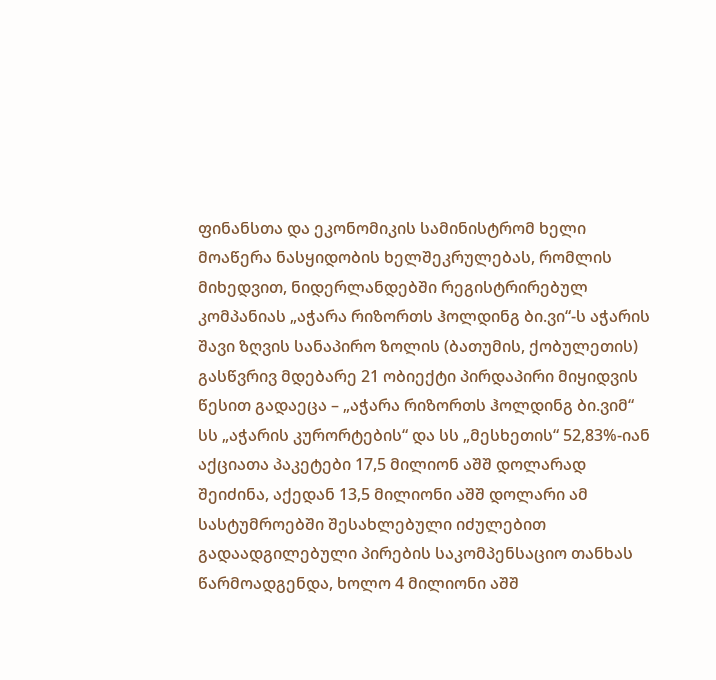ფინანსთა და ეკონომიკის სამინისტრომ ხელი მოაწერა ნასყიდობის ხელშეკრულებას, რომლის მიხედვით, ნიდერლანდებში რეგისტრირებულ კომპანიას „აჭარა რიზორთს ჰოლდინგ ბი.ვი“-ს აჭარის შავი ზღვის სანაპირო ზოლის (ბათუმის, ქობულეთის) გასწვრივ მდებარე 21 ობიექტი პირდაპირი მიყიდვის წესით გადაეცა – „აჭარა რიზორთს ჰოლდინგ ბი.ვიმ“ სს „აჭარის კურორტების“ და სს „მესხეთის“ 52,83%-იან აქციათა პაკეტები 17,5 მილიონ აშშ დოლარად შეიძინა, აქედან 13,5 მილიონი აშშ დოლარი ამ სასტუმროებში შესახლებული იძულებით გადაადგილებული პირების საკომპენსაციო თანხას წარმოადგენდა, ხოლო 4 მილიონი აშშ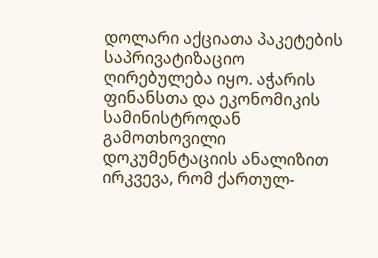დოლარი აქციათა პაკეტების საპრივატიზაციო ღირებულება იყო. აჭარის ფინანსთა და ეკონომიკის სამინისტროდან გამოთხოვილი დოკუმენტაციის ანალიზით ირკვევა, რომ ქართულ-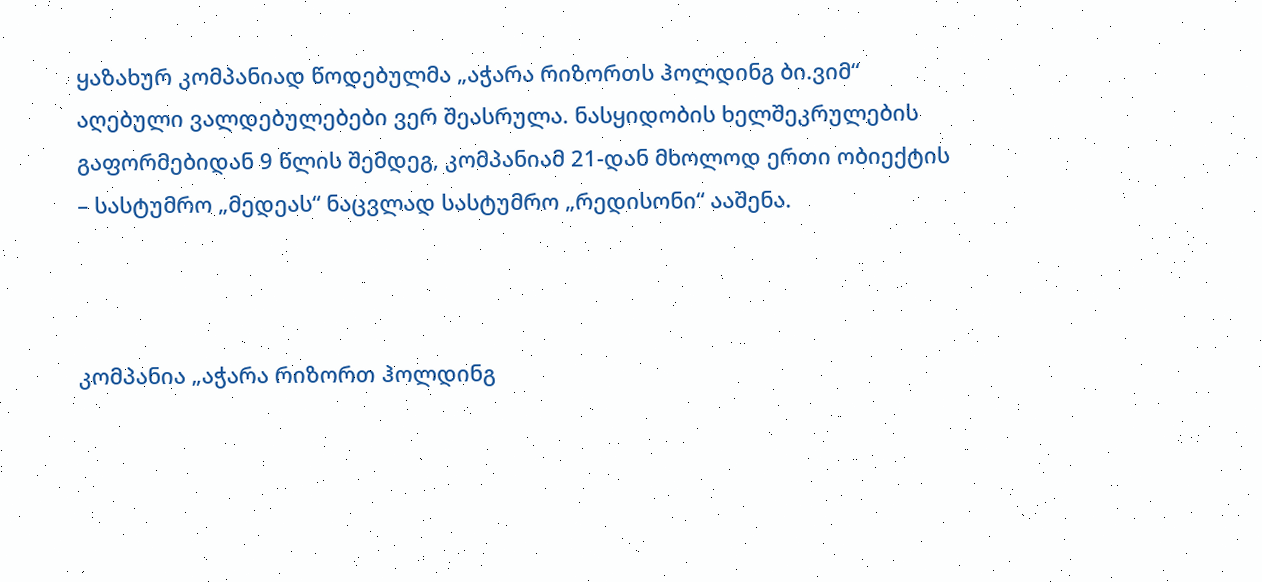ყაზახურ კომპანიად წოდებულმა „აჭარა რიზორთს ჰოლდინგ ბი.ვიმ“ აღებული ვალდებულებები ვერ შეასრულა. ნასყიდობის ხელშეკრულების გაფორმებიდან 9 წლის შემდეგ, კომპანიამ 21-დან მხოლოდ ერთი ობიექტის – სასტუმრო „მედეას“ ნაცვლად სასტუმრო „რედისონი“ ააშენა.



კომპანია „აჭარა რიზორთ ჰოლდინგ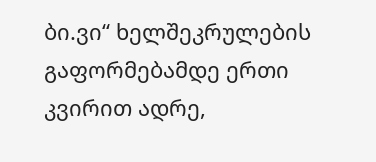ბი.ვი“ ხელშეკრულების გაფორმებამდე ერთი კვირით ადრე,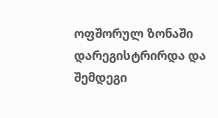ოფშორულ ზონაში დარეგისტრირდა და შემდეგი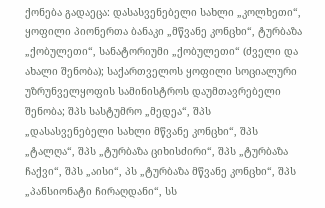ქონება გადაეცა: დასასვენებელი სახლი „კოლხეთი“, ყოფილი პიონერთა ბანაკი „მწვანე კონცხი“, ტურბაზა „ქობულეთი“, სანატორიუმი „ქობულეთი“ (ძველი და ახალი შენობა); საქართველოს ყოფილი სოციალური უზრუნველყოფის სამინისტროს დაუმთავრებელი შენობა; შპს სასტუმრო „მედეა“, შპს „დასასვენებელი სახლი მწვანე კონცხი“, შპს „ტალღა“, შპს „ტურბაზა ციხისძირი“, შპს „ტურბაზა ჩაქვი“, შპს „აისი“, პს „ტურბაზა მწვანე კონცხი“, შპს „პანსიონატი ჩირაღდანი“, სს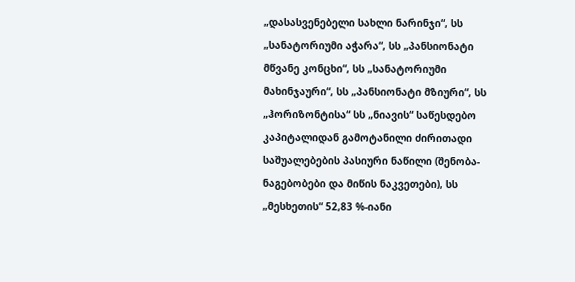„დასასვენებელი სახლი ნარინჯი“, სს „სანატორიუმი აჭარა“, სს „პანსიონატი მწვანე კონცხი“, სს „სანატორიუმი მახინჯაური“, სს „პანსიონატი მზიური“, სს „ჰორიზონტისა“ სს „ნიავის“ საწესდებო კაპიტალიდან გამოტანილი ძირითადი საშუალებების პასიური ნაწილი (შენობა-ნაგებობები და მიწის ნაკვეთები), სს „მესხეთის“ 52,83 %-იანი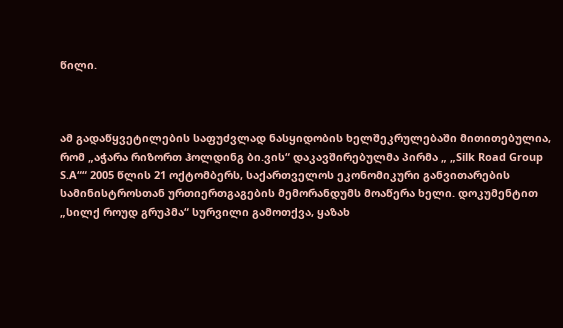წილი.



ამ გადაწყვეტილების საფუძვლად ნასყიდობის ხელშეკრულებაში მითითებულია, რომ „აჭარა რიზორთ ჰოლდინგ ბი.ვის“ დაკავშირებულმა პირმა „ „Silk Road Group S.A““ 2005 წლის 21 ოქტომბერს, საქართველოს ეკონომიკური განვითარების სამინისტროსთან ურთიერთგაგების მემორანდუმს მოაწერა ხელი. დოკუმენტით „სილქ როუდ გრუპმა“ სურვილი გამოთქვა, ყაზახ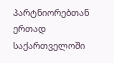პარტნიორებთან ერთად საქართველოში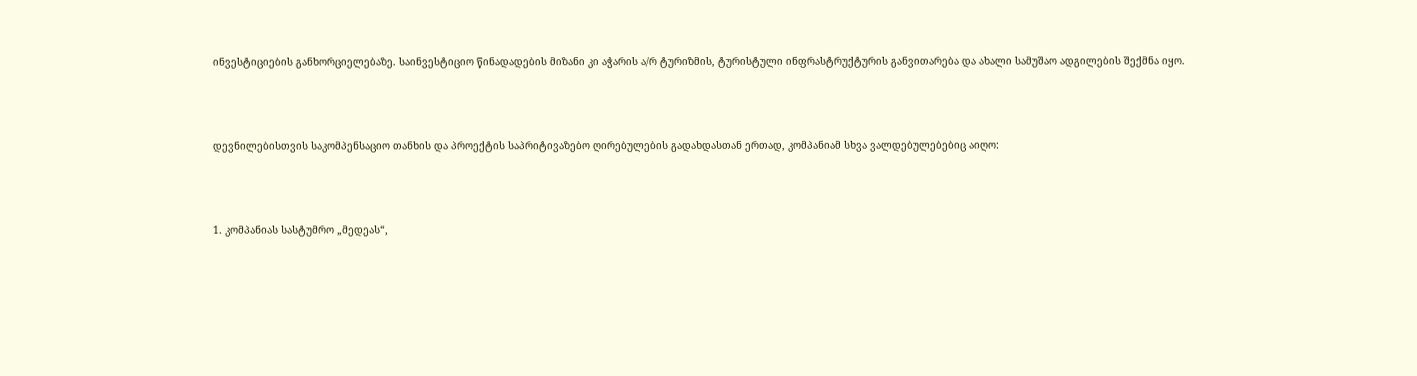ინვესტიციების განხორციელებაზე. საინვესტიციო წინადადების მიზანი კი აჭარის ა/რ ტურიზმის, ტურისტული ინფრასტრუქტურის განვითარება და ახალი სამუშაო ადგილების შექმნა იყო.



დევნილებისთვის საკომპენსაციო თანხის და პროექტის საპრიტივაზებო ღირებულების გადახდასთან ერთად, კომპანიამ სხვა ვალდებულებებიც აიღო:



1. კომპანიას სასტუმრო „მედეას“,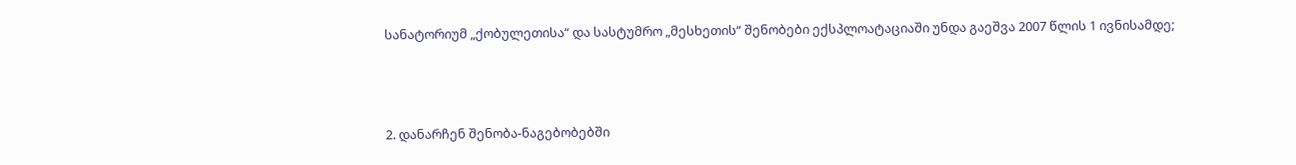სანატორიუმ „ქობულეთისა“ და სასტუმრო „მესხეთის“ შენობები ექსპლოატაციაში უნდა გაეშვა 2007 წლის 1 ივნისამდე;



2. დანარჩენ შენობა-ნაგებობებში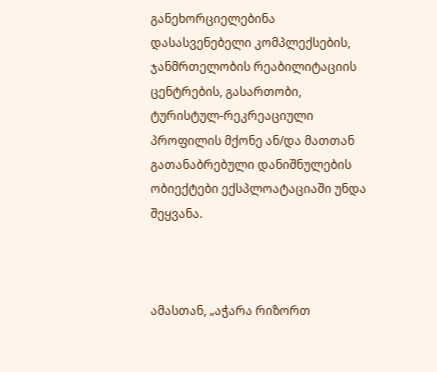განეხორციელებინა დასასვენებელი კომპლექსების, ჯანმრთელობის რეაბილიტაციის ცენტრების, გასართობი, ტურისტულ-რეკრეაციული პროფილის მქონე ან/და მათთან გათანაბრებული დანიშნულების ობიექტები ექსპლოატაციაში უნდა შეყვანა.



ამასთან, „აჭარა რიზორთ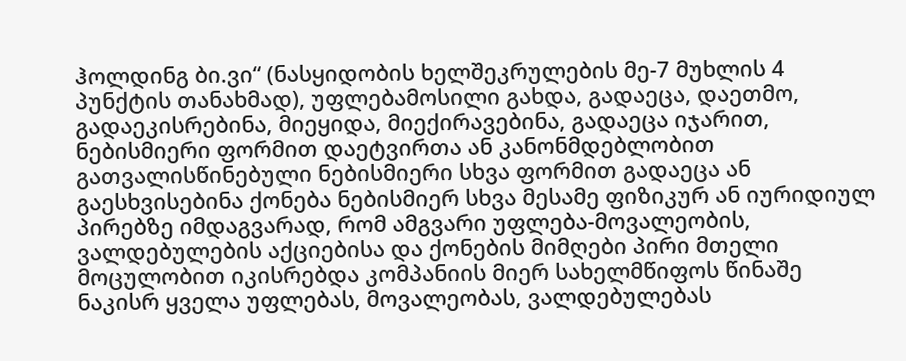ჰოლდინგ ბი.ვი“ (ნასყიდობის ხელშეკრულების მე-7 მუხლის 4 პუნქტის თანახმად), უფლებამოსილი გახდა, გადაეცა, დაეთმო, გადაეკისრებინა, მიეყიდა, მიექირავებინა, გადაეცა იჯარით, ნებისმიერი ფორმით დაეტვირთა ან კანონმდებლობით გათვალისწინებული ნებისმიერი სხვა ფორმით გადაეცა ან გაესხვისებინა ქონება ნებისმიერ სხვა მესამე ფიზიკურ ან იურიდიულ პირებზე იმდაგვარად, რომ ამგვარი უფლება-მოვალეობის, ვალდებულების აქციებისა და ქონების მიმღები პირი მთელი მოცულობით იკისრებდა კომპანიის მიერ სახელმწიფოს წინაშე ნაკისრ ყველა უფლებას, მოვალეობას, ვალდებულებას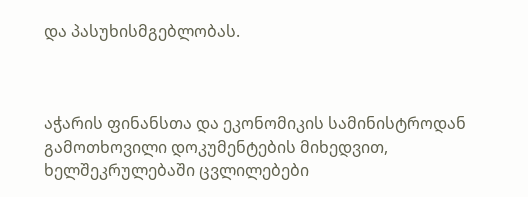და პასუხისმგებლობას.



აჭარის ფინანსთა და ეკონომიკის სამინისტროდან გამოთხოვილი დოკუმენტების მიხედვით, ხელშეკრულებაში ცვლილებები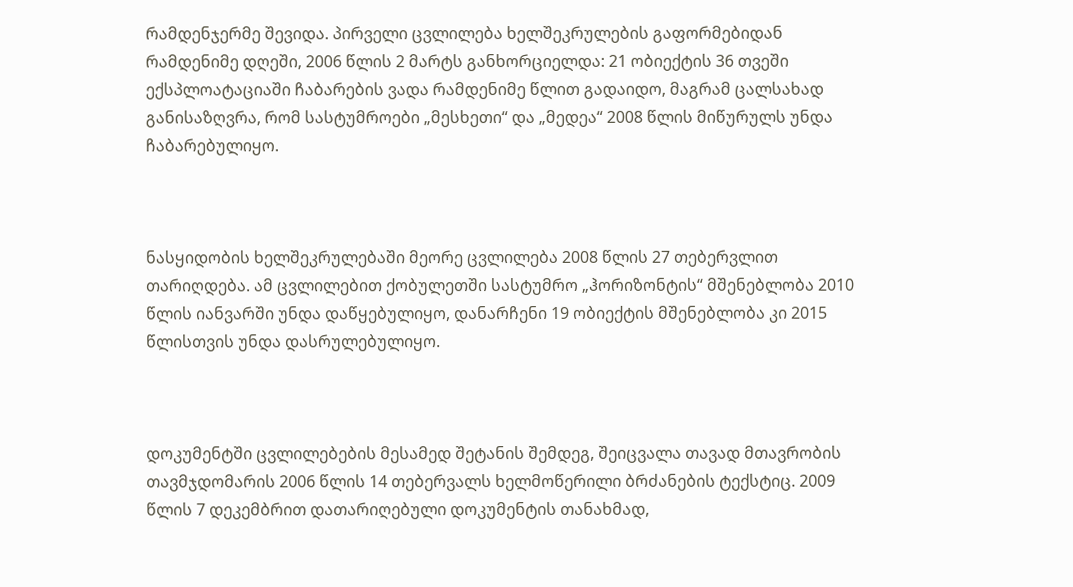რამდენჯერმე შევიდა. პირველი ცვლილება ხელშეკრულების გაფორმებიდან რამდენიმე დღეში, 2006 წლის 2 მარტს განხორციელდა: 21 ობიექტის 36 თვეში ექსპლოატაციაში ჩაბარების ვადა რამდენიმე წლით გადაიდო, მაგრამ ცალსახად განისაზღვრა, რომ სასტუმროები „მესხეთი“ და „მედეა“ 2008 წლის მიწურულს უნდა ჩაბარებულიყო.



ნასყიდობის ხელშეკრულებაში მეორე ცვლილება 2008 წლის 27 თებერვლით თარიღდება. ამ ცვლილებით ქობულეთში სასტუმრო „ჰორიზონტის“ მშენებლობა 2010 წლის იანვარში უნდა დაწყებულიყო, დანარჩენი 19 ობიექტის მშენებლობა კი 2015 წლისთვის უნდა დასრულებულიყო.



დოკუმენტში ცვლილებების მესამედ შეტანის შემდეგ, შეიცვალა თავად მთავრობის თავმჯდომარის 2006 წლის 14 თებერვალს ხელმოწერილი ბრძანების ტექსტიც. 2009 წლის 7 დეკემბრით დათარიღებული დოკუმენტის თანახმად,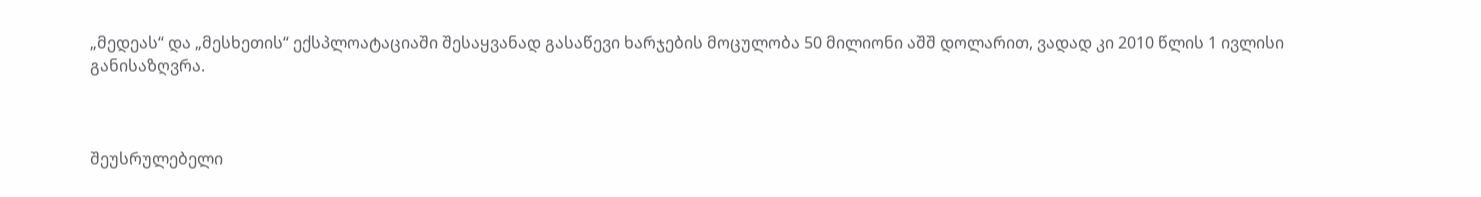„მედეას“ და „მესხეთის“ ექსპლოატაციაში შესაყვანად გასაწევი ხარჯების მოცულობა 50 მილიონი აშშ დოლარით, ვადად კი 2010 წლის 1 ივლისი განისაზღვრა.



შეუსრულებელი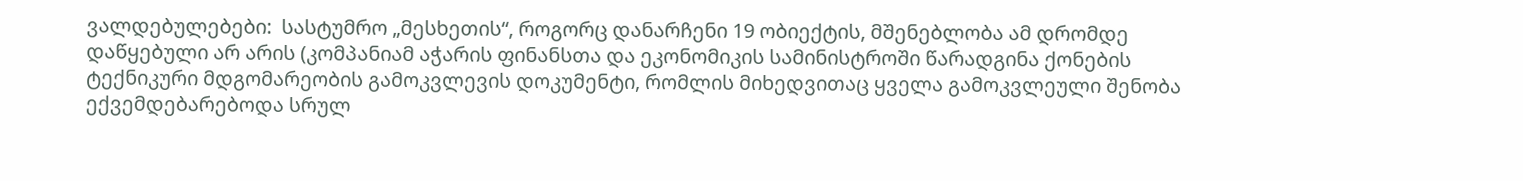ვალდებულებები:  სასტუმრო „მესხეთის“, როგორც დანარჩენი 19 ობიექტის, მშენებლობა ამ დრომდე დაწყებული არ არის (კომპანიამ აჭარის ფინანსთა და ეკონომიკის სამინისტროში წარადგინა ქონების ტექნიკური მდგომარეობის გამოკვლევის დოკუმენტი, რომლის მიხედვითაც ყველა გამოკვლეული შენობა ექვემდებარებოდა სრულ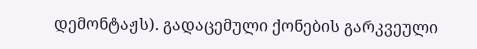დემონტაჟს). გადაცემული ქონების გარკვეული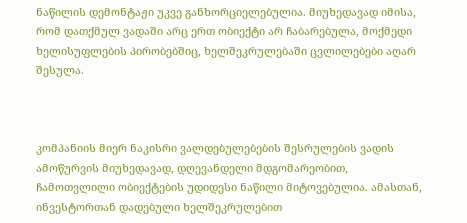ნაწილის დემონტაჟი უკვე განხორციელებულია. მიუხედავად იმისა, რომ დათქმულ ვადაში არც ერთ ობიექტი არ ჩაბარებულა, მოქმედი ხელისუფლების პირობებშიც, ხელშეკრულებაში ცვლილებები აღარ შესულა.



კომპანიის მიერ ნაკისრი ვალდებულებების შესრულების ვადის ამოწურვის მიუხედავად, დღევანდელი მდგომარეობით, ჩამოთვლილი ობიექტების უდიდესი ნაწილი მიტოვებულია. ამასთან, ინვესტორთან დადებული ხელშეკრულებით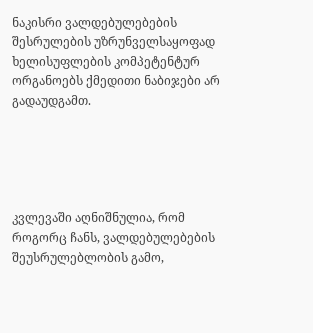ნაკისრი ვალდებულებების შესრულების უზრუნველსაყოფად ხელისუფლების კომპეტენტურ ორგანოებს ქმედითი ნაბიჯები არ გადაუდგამთ.





კვლევაში აღნიშნულია, რომ როგორც ჩანს, ვალდებულებების შეუსრულებლობის გამო,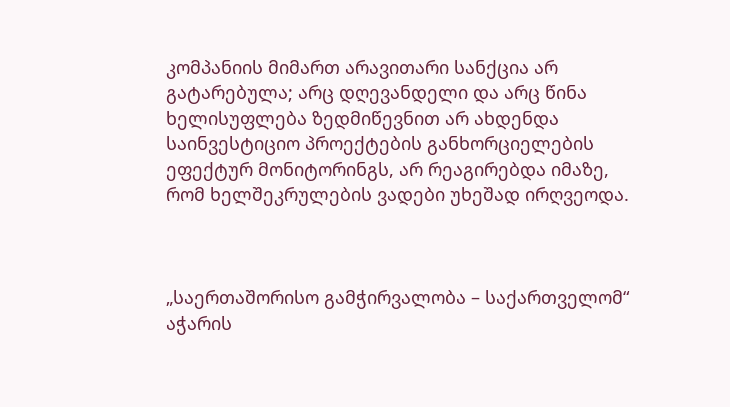კომპანიის მიმართ არავითარი სანქცია არ გატარებულა; არც დღევანდელი და არც წინა ხელისუფლება ზედმიწევნით არ ახდენდა საინვესტიციო პროექტების განხორციელების ეფექტურ მონიტორინგს, არ რეაგირებდა იმაზე, რომ ხელშეკრულების ვადები უხეშად ირღვეოდა.



„საერთაშორისო გამჭირვალობა – საქართველომ“ აჭარის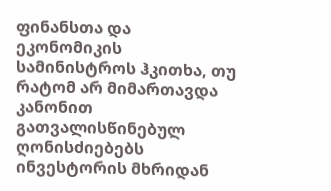ფინანსთა და ეკონომიკის სამინისტროს ჰკითხა, თუ რატომ არ მიმართავდა კანონით გათვალისწინებულ ღონისძიებებს ინვესტორის მხრიდან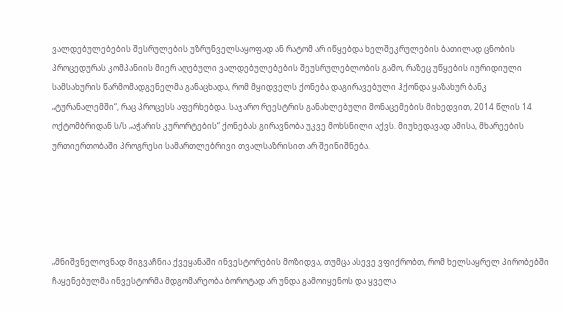ვალდებულებების შესრულების უზრუნველსაყოფად ან რატომ არ იწყებდა ხელშეკრულების ბათილად ცნობის პროცედურას კომპანიის მიერ აღებული ვალდებულებების შეუსრულებლობის გამო, რაზეც უწყების იურიდიული სამსახურის წარმომადგენელმა განაცხადა, რომ მყიდველს ქონება დაგირავებული ჰქონდა ყაზახურ ბანკ „ტურანალემში“, რაც პროცესს აფერხებდა. საჯარო რეესტრის განახლებული მონაცემების მიხედვით, 2014 წლის 14 ოქტომბრიდან ს/ს „აჭარის კურორტების“ ქონებას გირავნობა უკვე მოხსნილი აქვს. მიუხედავად ამისა, მხარეების ურთიერთობაში პროგრესი სამართლებრივი თვალსაზრისით არ შეინიშნება.





„მნიშვნელოვნად მიგვაჩნია ქვეყანაში ინვესტორების მოზიდვა, თუმცა ასევე ვფიქრობთ, რომ ხელსაყრელ პირობებში ჩაყენებულმა ინვესტორმა მდგომარეობა ბოროტად არ უნდა გამოიყენოს და ყველა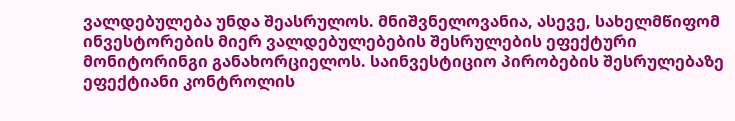ვალდებულება უნდა შეასრულოს. მნიშვნელოვანია, ასევე, სახელმწიფომ ინვესტორების მიერ ვალდებულებების შესრულების ეფექტური მონიტორინგი განახორციელოს. საინვესტიციო პირობების შესრულებაზე ეფექტიანი კონტროლის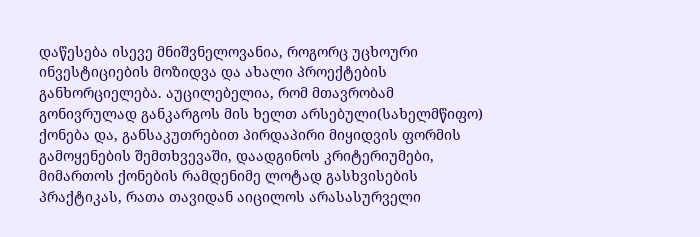დაწესება ისევე მნიშვნელოვანია, როგორც უცხოური ინვესტიციების მოზიდვა და ახალი პროექტების განხორციელება. აუცილებელია, რომ მთავრობამ გონივრულად განკარგოს მის ხელთ არსებული(სახელმწიფო) ქონება და, განსაკუთრებით პირდაპირი მიყიდვის ფორმის გამოყენების შემთხვევაში, დაადგინოს კრიტერიუმები, მიმართოს ქონების რამდენიმე ლოტად გასხვისების პრაქტიკას, რათა თავიდან აიცილოს არასასურველი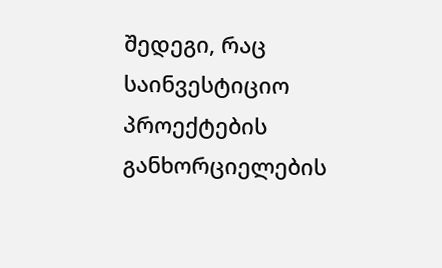შედეგი, რაც საინვესტიციო პროექტების განხორციელების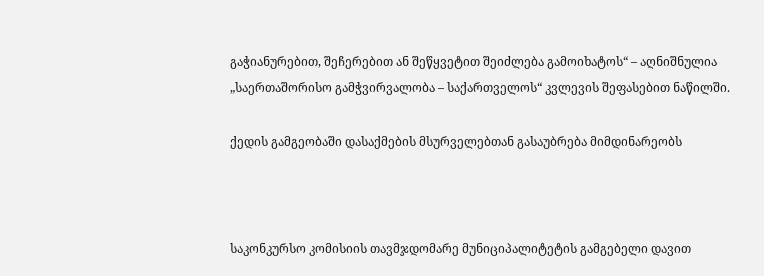გაჭიანურებით, შეჩერებით ან შეწყვეტით შეიძლება გამოიხატოს“ – აღნიშნულია „საერთაშორისო გამჭვირვალობა – საქართველოს“ კვლევის შეფასებით ნაწილში.

ქედის გამგეობაში დასაქმების მსურველებთან გასაუბრება მიმდინარეობს



საკონკურსო კომისიის თავმჯდომარე მუნიციპალიტეტის გამგებელი დავით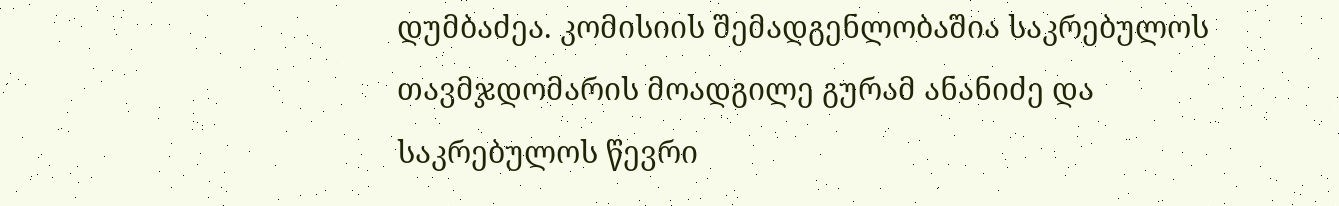დუმბაძეა. კომისიის შემადგენლობაშია საკრებულოს თავმჯდომარის მოადგილე გურამ ანანიძე და საკრებულოს წევრი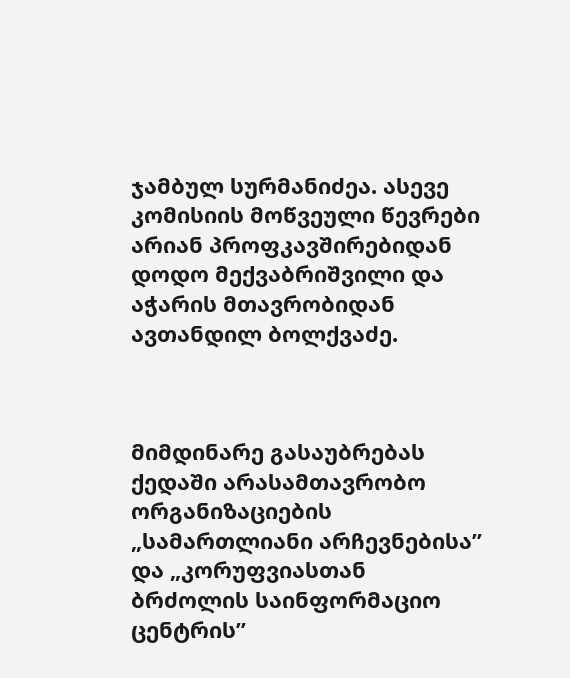ჯამბულ სურმანიძეა. ასევე კომისიის მოწვეული წევრები არიან პროფკავშირებიდან დოდო მექვაბრიშვილი და აჭარის მთავრობიდან ავთანდილ ბოლქვაძე.



მიმდინარე გასაუბრებას ქედაში არასამთავრობო ორგანიზაციების „სამართლიანი არჩევნებისა” და „კორუფვიასთან ბრძოლის საინფორმაციო ცენტრის”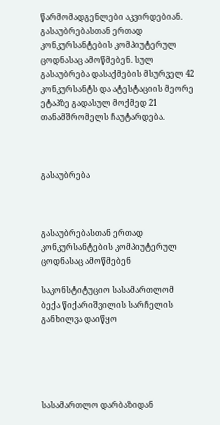წარმომადგენლები აკვირდებიან. გასაუბრებასთან ერთად კონკურსანტების კომპიუტერულ ცოდნასაც ამოწმებენ. სულ გასაუბრება დასაქმების მსურველ 42 კონკურსანტს და ატესტაციის მეორე ეტაპზე გადასულ მოქმედ 21 თანამშრომელს ჩაუტარდება.



გასაუბრება



გასაუბრებასთან ერთად კონკურსანტების კომპიუტერულ ცოდნასაც ამოწმებენ

საკონსტიტუციო სასამართლომ ბექა წიქარიშვილის სარჩელის განხილვა დაიწყო





სასამართლო დარბაზიდან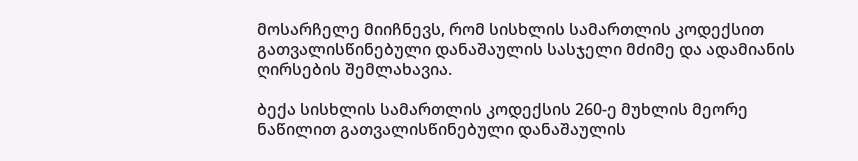მოსარჩელე მიიჩნევს, რომ სისხლის სამართლის კოდექსით გათვალისწინებული დანაშაულის სასჯელი მძიმე და ადამიანის ღირსების შემლახავია.

ბექა სისხლის სამართლის კოდექსის 260-ე მუხლის მეორე ნაწილით გათვალისწინებული დანაშაულის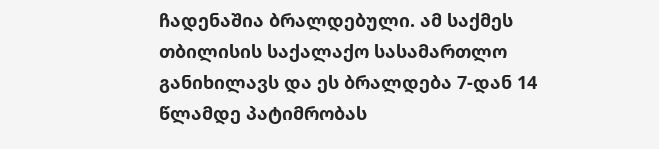ჩადენაშია ბრალდებული. ამ საქმეს თბილისის საქალაქო სასამართლო განიხილავს და ეს ბრალდება 7-დან 14 წლამდე პატიმრობას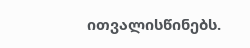ითვალისწინებს.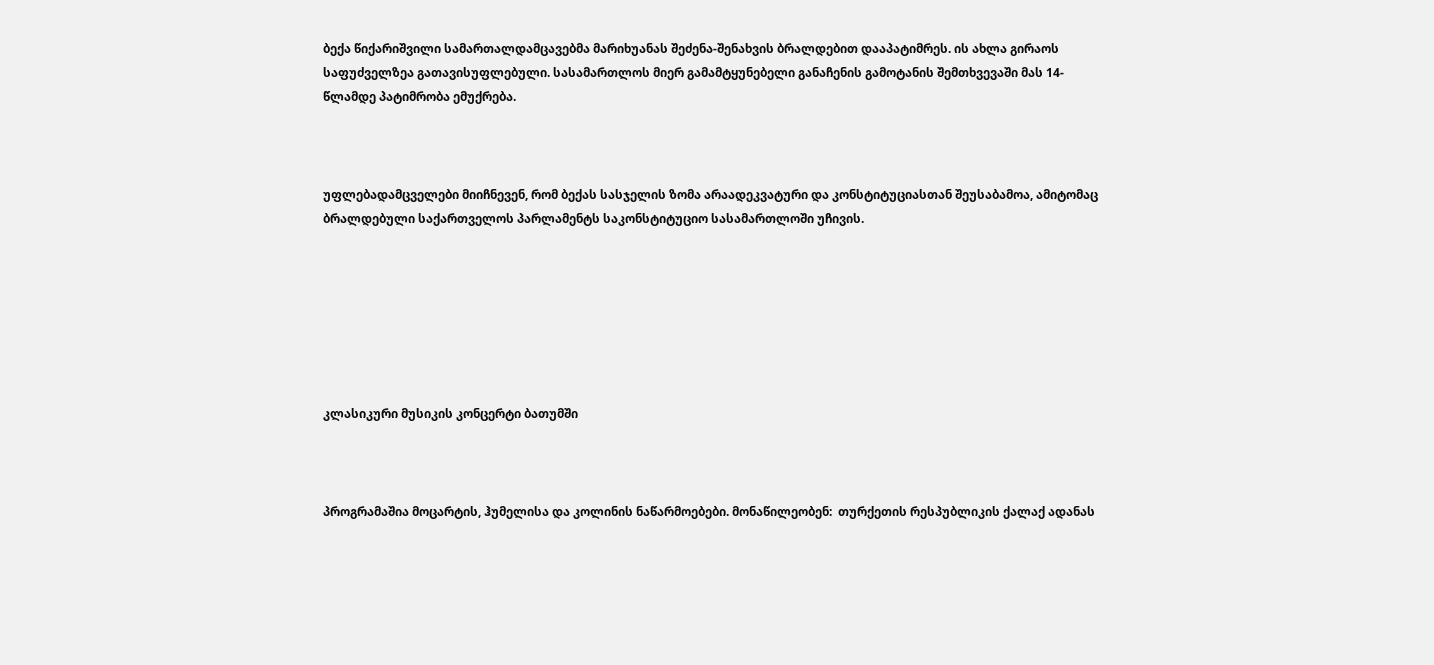ბექა წიქარიშვილი სამართალდამცავებმა მარიხუანას შეძენა-შენახვის ბრალდებით დააპატიმრეს. ის ახლა გირაოს საფუძველზეა გათავისუფლებული. სასამართლოს მიერ გამამტყუნებელი განაჩენის გამოტანის შემთხვევაში მას 14-წლამდე პატიმრობა ემუქრება.



უფლებადამცველები მიიჩნევენ, რომ ბექას სასჯელის ზომა არაადეკვატური და კონსტიტუციასთან შეუსაბამოა, ამიტომაც ბრალდებული საქართველოს პარლამენტს საკონსტიტუციო სასამართლოში უჩივის.







კლასიკური მუსიკის კონცერტი ბათუმში



პროგრამაშია მოცარტის, ჰუმელისა და კოლინის ნაწარმოებები. მონაწილეობენ:  თურქეთის რესპუბლიკის ქალაქ ადანას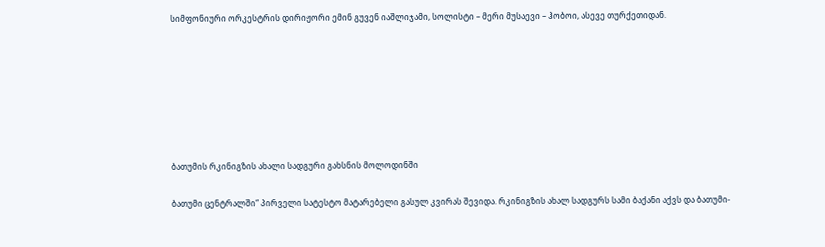სიმფონიური ორკესტრის დირიჟორი ემინ გუვენ იაშლიჯამი, სოლისტი – მერი მუსაევი – ჰობოი, ასევე თურქეთიდან.







ბათუმის რკინიგზის ახალი სადგური გახსნის მოლოდინში

ბათუმი ცენტრალში“ პირველი სატესტო მატარებელი გასულ კვირას შევიდა. რკინიგზის ახალ სადგურს სამი ბაქანი აქვს და ბათუმი-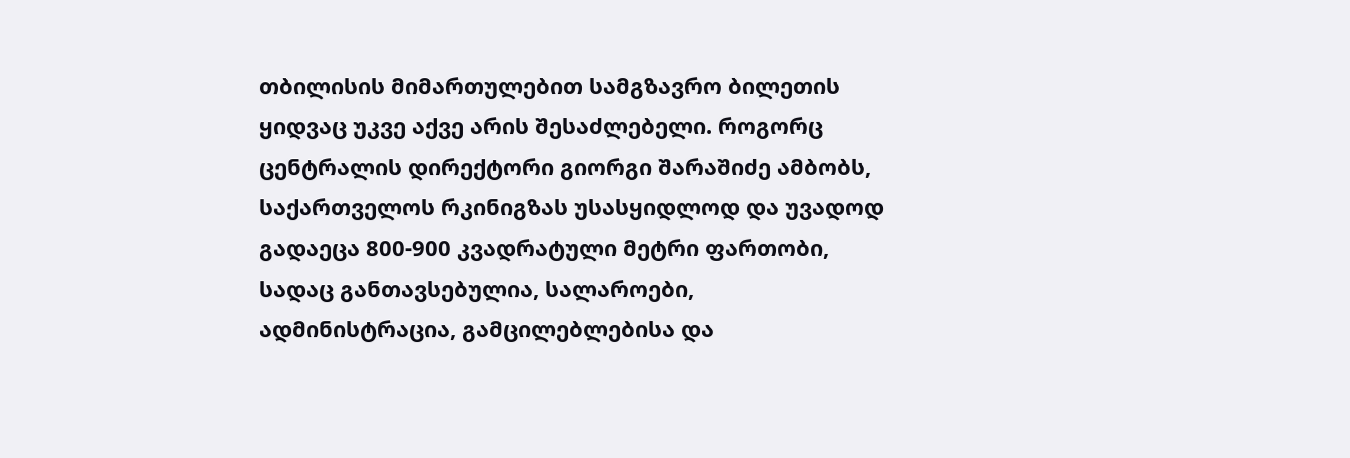თბილისის მიმართულებით სამგზავრო ბილეთის ყიდვაც უკვე აქვე არის შესაძლებელი. როგორც ცენტრალის დირექტორი გიორგი შარაშიძე ამბობს, საქართველოს რკინიგზას უსასყიდლოდ და უვადოდ გადაეცა 800-900 კვადრატული მეტრი ფართობი, სადაც განთავსებულია, სალაროები, ადმინისტრაცია, გამცილებლებისა და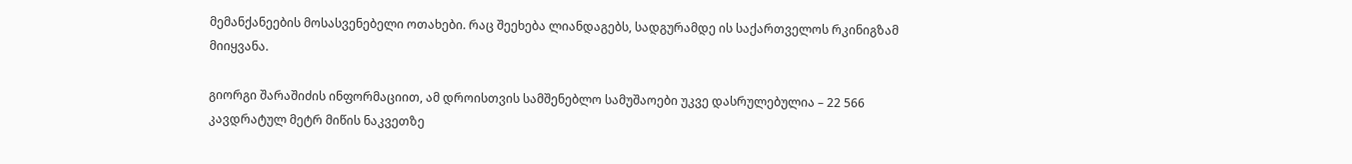მემანქანეების მოსასვენებელი ოთახები. რაც შეეხება ლიანდაგებს, სადგურამდე ის საქართველოს რკინიგზამ მიიყვანა.

გიორგი შარაშიძის ინფორმაციით, ამ დროისთვის სამშენებლო სამუშაოები უკვე დასრულებულია – 22 566 კავდრატულ მეტრ მიწის ნაკვეთზე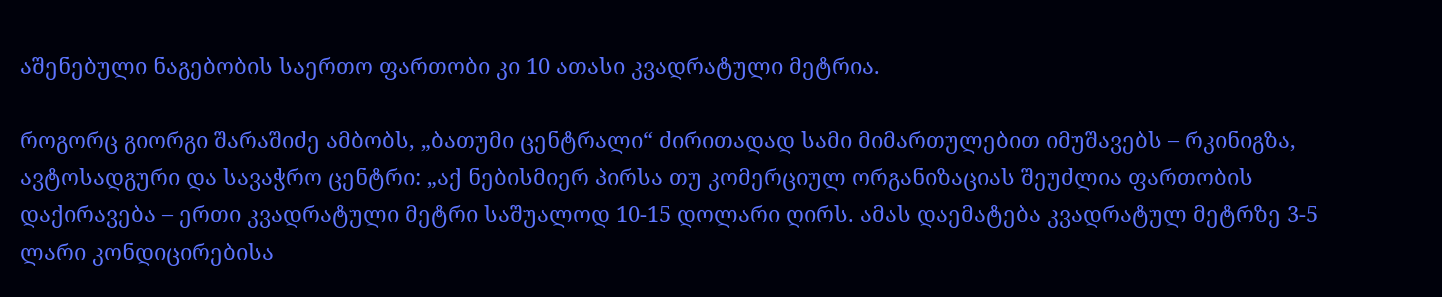აშენებული ნაგებობის საერთო ფართობი კი 10 ათასი კვადრატული მეტრია.

როგორც გიორგი შარაშიძე ამბობს, „ბათუმი ცენტრალი“ ძირითადად სამი მიმართულებით იმუშავებს – რკინიგზა, ავტოსადგური და სავაჭრო ცენტრი: „აქ ნებისმიერ პირსა თუ კომერციულ ორგანიზაციას შეუძლია ფართობის დაქირავება – ერთი კვადრატული მეტრი საშუალოდ 10-15 დოლარი ღირს. ამას დაემატება კვადრატულ მეტრზე 3-5 ლარი კონდიცირებისა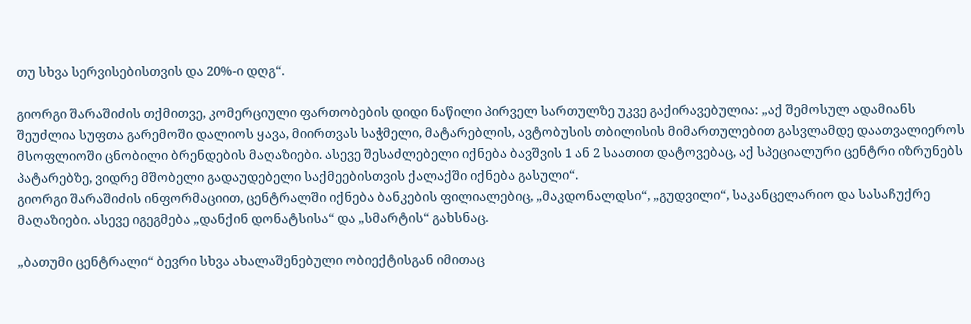თუ სხვა სერვისებისთვის და 20%-ი დღგ“.

გიორგი შარაშიძის თქმითვე, კომერციული ფართობების დიდი ნაწილი პირველ სართულზე უკვე გაქირავებულია: „აქ შემოსულ ადამიანს შეუძლია სუფთა გარემოში დალიოს ყავა, მიირთვას საჭმელი, მატარებლის, ავტობუსის თბილისის მიმართულებით გასვლამდე დაათვალიეროს მსოფლიოში ცნობილი ბრენდების მაღაზიები. ასევე შესაძლებელი იქნება ბავშვის 1 ან 2 საათით დატოვებაც, აქ სპეციალური ცენტრი იზრუნებს პატარებზე, ვიდრე მშობელი გადაუდებელი საქმეებისთვის ქალაქში იქნება გასული“.
გიორგი შარაშიძის ინფორმაციით, ცენტრალში იქნება ბანკების ფილიალებიც, „მაკდონალდსი“, „გუდვილი“, საკანცელარიო და სასაჩუქრე მაღაზიები. ასევე იგეგმება „დანქინ დონატსისა“ და „სმარტის“ გახსნაც.

„ბათუმი ცენტრალი“ ბევრი სხვა ახალაშენებული ობიექტისგან იმითაც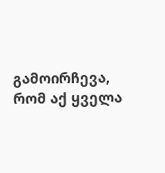გამოირჩევა, რომ აქ ყველა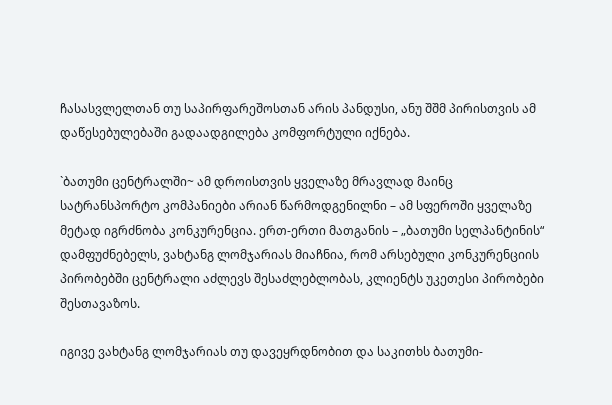ჩასასვლელთან თუ საპირფარეშოსთან არის პანდუსი, ანუ შშმ პირისთვის ამ დაწესებულებაში გადაადგილება კომფორტული იქნება.

`ბათუმი ცენტრალში~ ამ დროისთვის ყველაზე მრავლად მაინც სატრანსპორტო კომპანიები არიან წარმოდგენილნი – ამ სფეროში ყველაზე მეტად იგრძნობა კონკურენცია. ერთ-ერთი მათგანის – „ბათუმი სელპანტინის“ დამფუძნებელს, ვახტანგ ლომჯარიას მიაჩნია, რომ არსებული კონკურენციის პირობებში ცენტრალი აძლევს შესაძლებლობას, კლიენტს უკეთესი პირობები შესთავაზოს.

იგივე ვახტანგ ლომჯარიას თუ დავეყრდნობით და საკითხს ბათუმი-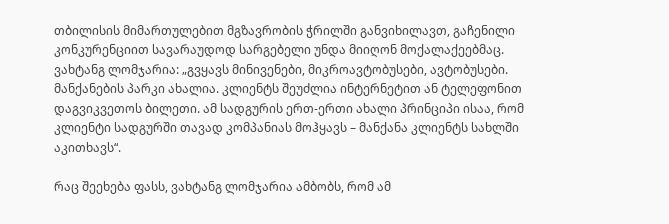თბილისის მიმართულებით მგზავრობის ჭრილში განვიხილავთ, გაჩენილი კონკურენციით სავარაუდოდ სარგებელი უნდა მიიღონ მოქალაქეებმაც. ვახტანგ ლომჯარია: „გვყავს მინივენები, მიკროავტობუსები, ავტობუსები. მანქანების პარკი ახალია. კლიენტს შეუძლია ინტერნეტით ან ტელეფონით დაგვიკვეთოს ბილეთი. ამ სადგურის ერთ-ერთი ახალი პრინციპი ისაა, რომ კლიენტი სადგურში თავად კომპანიას მოჰყავს – მანქანა კლიენტს სახლში აკითხავს“.

რაც შეეხება ფასს, ვახტანგ ლომჯარია ამბობს, რომ ამ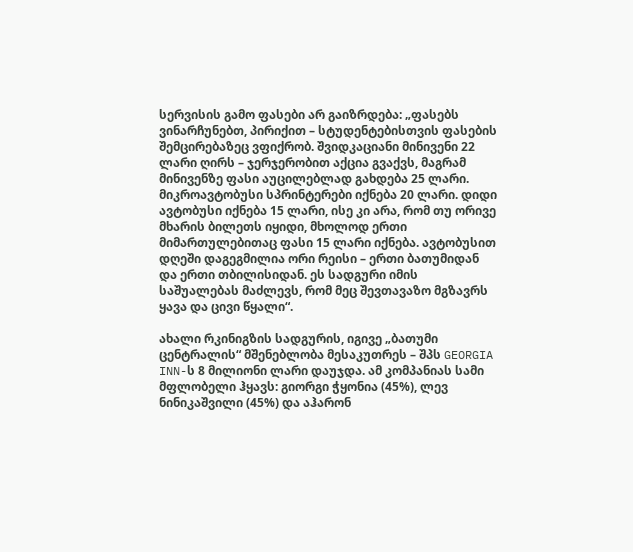სერვისის გამო ფასები არ გაიზრდება: „ფასებს ვინარჩუნებთ, პირიქით – სტუდენტებისთვის ფასების შემცირებაზეც ვფიქრობ. შვიდკაციანი მინივენი 22 ლარი ღირს – ჯერჯერობით აქცია გვაქვს, მაგრამ მინივენზე ფასი აუცილებლად გახდება 25 ლარი. მიკროავტობუსი სპრინტერები იქნება 20 ლარი. დიდი ავტობუსი იქნება 15 ლარი, ისე კი არა, რომ თუ ორივე მხარის ბილეთს იყიდი, მხოლოდ ერთი მიმართულებითაც ფასი 15 ლარი იქნება. ავტობუსით დღეში დაგეგმილია ორი რეისი – ერთი ბათუმიდან და ერთი თბილისიდან. ეს სადგური იმის საშუალებას მაძლევს, რომ მეც შევთავაზო მგზავრს ყავა და ცივი წყალი“.

ახალი რკინიგზის სადგურის, იგივე „ბათუმი ცენტრალის“ მშენებლობა მესაკუთრეს – შპს GEORGIA INN-ს 8 მილიონი ლარი დაუჯდა. ამ კომპანიას სამი მფლობელი ჰყავს: გიორგი ჭყონია (45%), ლევ ნინიკაშვილი (45%) და აჰარონ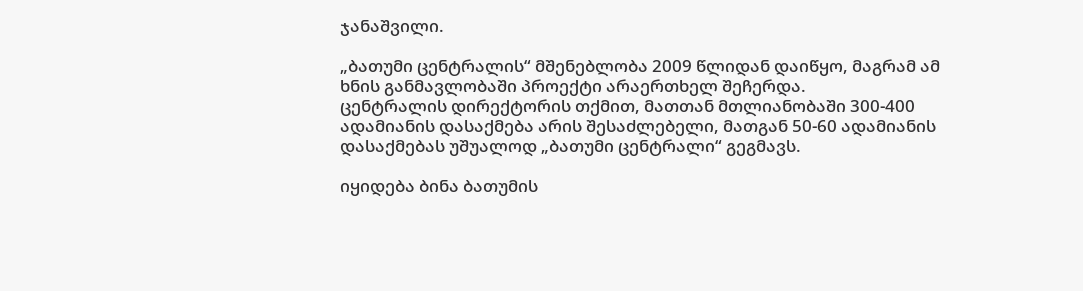ჯანაშვილი.

„ბათუმი ცენტრალის“ მშენებლობა 2009 წლიდან დაიწყო, მაგრამ ამ ხნის განმავლობაში პროექტი არაერთხელ შეჩერდა.
ცენტრალის დირექტორის თქმით, მათთან მთლიანობაში 300-400 ადამიანის დასაქმება არის შესაძლებელი, მათგან 50-60 ადამიანის დასაქმებას უშუალოდ „ბათუმი ცენტრალი“ გეგმავს.

იყიდება ბინა ბათუმის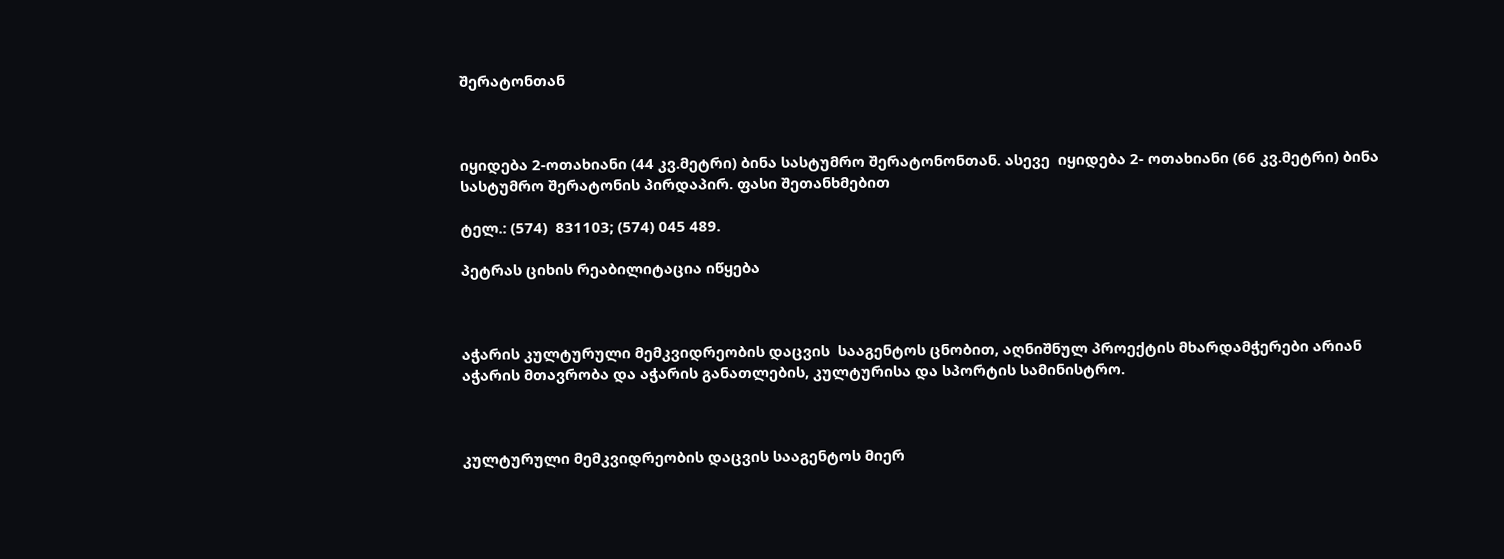შერატონთან



იყიდება 2-ოთახიანი (44 კვ.მეტრი) ბინა სასტუმრო შერატონონთან. ასევე  იყიდება 2- ოთახიანი (66 კვ.მეტრი) ბინა სასტუმრო შერატონის პირდაპირ. ფასი შეთანხმებით

ტელ.: (574)  831103; (574) 045 489.

პეტრას ციხის რეაბილიტაცია იწყება



აჭარის კულტურული მემკვიდრეობის დაცვის  სააგენტოს ცნობით, აღნიშნულ პროექტის მხარდამჭერები არიან აჭარის მთავრობა და აჭარის განათლების, კულტურისა და სპორტის სამინისტრო.



კულტურული მემკვიდრეობის დაცვის სააგენტოს მიერ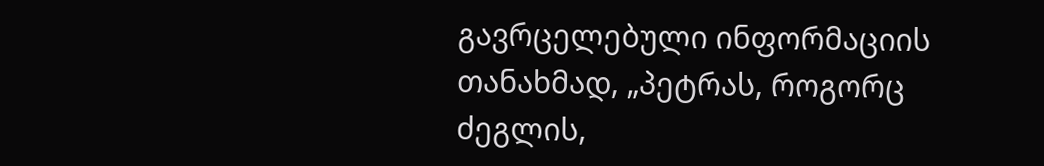გავრცელებული ინფორმაციის თანახმად, „პეტრას, როგორც ძეგლის,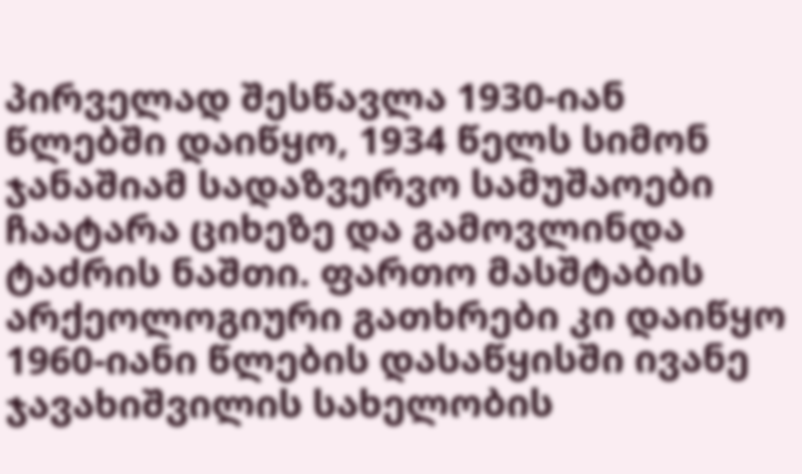პირველად შესწავლა 1930-იან წლებში დაიწყო, 1934 წელს სიმონ ჯანაშიამ სადაზვერვო სამუშაოები ჩაატარა ციხეზე და გამოვლინდა ტაძრის ნაშთი. ფართო მასშტაბის არქეოლოგიური გათხრები კი დაიწყო 1960-იანი წლების დასაწყისში ივანე ჯავახიშვილის სახელობის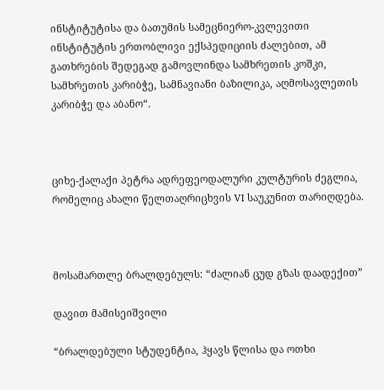ინსტიტუტისა და ბათუმის სამეცნიერო-კვლევითი ინსტიტუტის ერთობლივი ექსპედიციის ძალებით, ამ გათხრების შედეგად გამოვლინდა სამხრეთის კოშკი, სამხრეთის კარიბჭე, სამნავიანი ბაზილიკა, აღმოსავლეთის კარიბჭე და აბანო“.



ციხე-ქალაქი პეტრა ადრეფეოდალური კულტურის ძეგლია, რომელიც ახალი წელთაღრიცხვის VI საუკუნით თარიღდება.



მოსამართლე ბრალდებულს: “ძალიან ცუდ გზას დაადექით”

დავით მამისეიშვილი

“ბრალდებული სტუდენტია, ჰყავს წლისა და ოთხი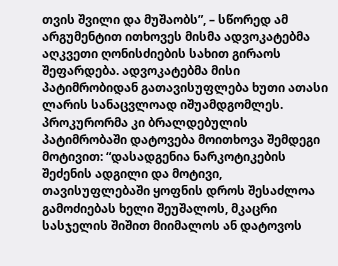თვის შვილი და მუშაობს”, – სწორედ ამ არგუმენტით ითხოვეს მისმა ადვოკატებმა აღკვეთი ღონისძიების სახით გირაოს შეფარდება. ადვოკატებმა მისი პატიმრობიდან გათავისუფლება ხუთი ათასი ლარის სანაცვლოად იშუამდგომლეს. პროკურორმა კი ბრალდებულის პატიმრობაში დატოვება მოითხოვა შემდეგი მოტივით: “დასადგენია ნარკოტიკების შეძენის ადგილი და მოტივი, თავისუფლებაში ყოფნის დროს შესაძლოა გამოძიებას ხელი შეუშალოს, მკაცრი სასჯელის შიშით მიიმალოს ან დატოვოს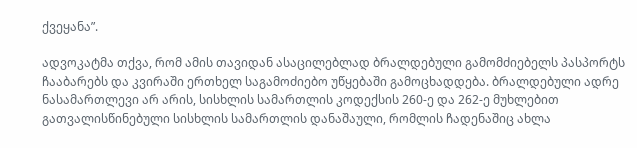ქვეყანა”.

ადვოკატმა თქვა, რომ ამის თავიდან ასაცილებლად ბრალდებული გამომძიებელს პასპორტს ჩააბარებს და კვირაში ერთხელ საგამოძიებო უწყებაში გამოცხადდება. ბრალდებული ადრე ნასამართლევი არ არის, სისხლის სამართლის კოდექსის 260-ე და 262-ე მუხლებით გათვალისწინებული სისხლის სამართლის დანაშაული, რომლის ჩადენაშიც ახლა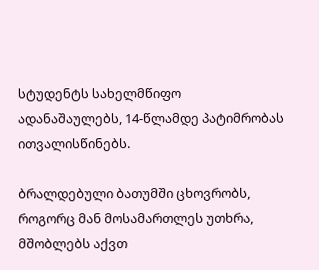სტუდენტს სახელმწიფო ადანაშაულებს, 14-წლამდე პატიმრობას ითვალისწინებს.

ბრალდებული ბათუმში ცხოვრობს, როგორც მან მოსამართლეს უთხრა, მშობლებს აქვთ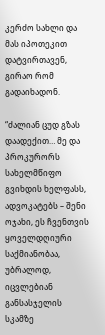კერძო სახლი და მას იპოთეკით დატვირთავენ, გირაო რომ გადაიხადონ.

“ძალიან ცუდ გზას დაადექით… მე და პროკურორს სახელმწიფო გვიხდის ხელფასს, ადვოკატებს – შენი ოჯახი, ეს ჩვენთვის ყოველდღიური საქმიანობაა, უბრალოდ, იცვლებიან განსასჯელის სკამზე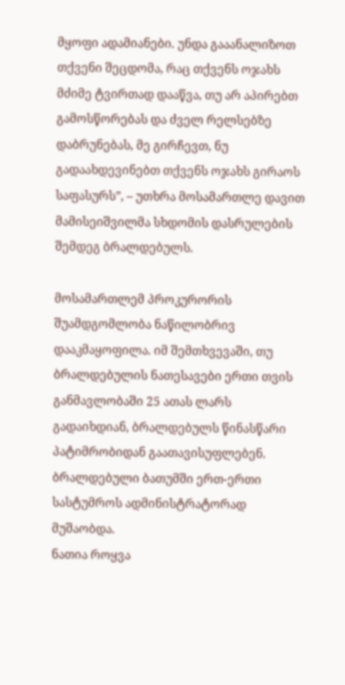მყოფი ადამიანები. უნდა გააანალიზოთ თქვენი შეცდომა, რაც თქვენს ოჯახს მძიმე ტვირთად დააწვა, თუ არ აპირებთ გამოსწორებას და ძველ რელსებზე დაბრუნებას, მე გირჩევთ, ნუ გადაახდევინებთ თქვენს ოჯახს გირაოს საფასურს”, – უთხრა მოსამართლე დავით მამისეიშვილმა სხდომის დასრულების შემდეგ ბრალდებულს.

მოსამართლემ პროკურორის შუამდგომლობა ნაწილობრივ დააკმაყოფილა. იმ შემთხვევაში, თუ ბრალდებულის ნათესავები ერთი თვის განმავლობაში 25 ათას ლარს გადაიხდიან, ბრალდებულს წინასწარი პატიმრობიდან გაათავისუფლებენ.
ბრალდებული ბათუმში ერთ-ერთი სასტუმროს ადმინისტრატორად მუშაობდა.
ნათია როყვა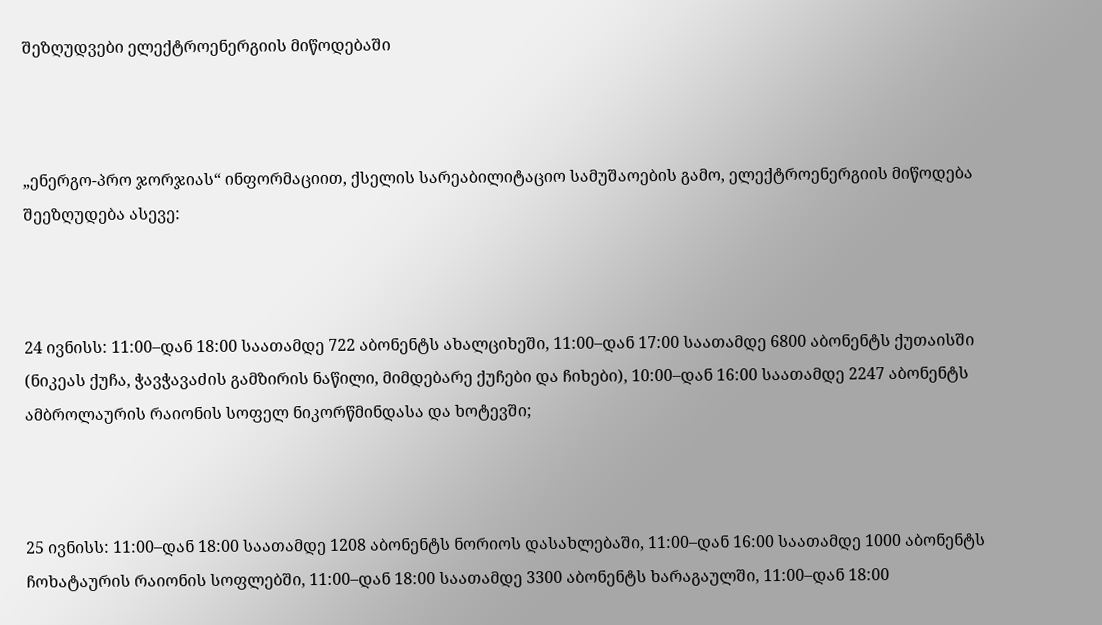შეზღუდვები ელექტროენერგიის მიწოდებაში



„ენერგო-პრო ჯორჯიას“ ინფორმაციით, ქსელის სარეაბილიტაციო სამუშაოების გამო, ელექტროენერგიის მიწოდება შეეზღუდება ასევე:



24 ივნისს: 11:00–დან 18:00 საათამდე 722 აბონენტს ახალციხეში, 11:00–დან 17:00 საათამდე 6800 აბონენტს ქუთაისში (ნიკეას ქუჩა, ჭავჭავაძის გამზირის ნაწილი, მიმდებარე ქუჩები და ჩიხები), 10:00–დან 16:00 საათამდე 2247 აბონენტს ამბროლაურის რაიონის სოფელ ნიკორწმინდასა და ხოტევში;



25 ივნისს: 11:00–დან 18:00 საათამდე 1208 აბონენტს ნორიოს დასახლებაში, 11:00–დან 16:00 საათამდე 1000 აბონენტს ჩოხატაურის რაიონის სოფლებში, 11:00–დან 18:00 საათამდე 3300 აბონენტს ხარაგაულში, 11:00–დან 18:00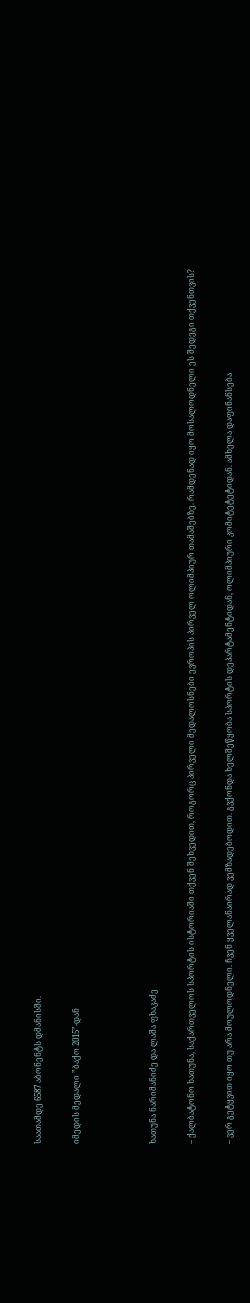საათამდე 6587 აბონენტს დმანისში.

იმედის მედალი ”ბაქო 2015”-დან



ხათუნა ნარიმანიძე და ლაშა ფხაკაძე

– ქალბატონო ხათუნა, საქართველოს სპორტის ისტორიაში თქვენ შეხვედით, როგორც პირველი მედალოსნები ევროპის პირველ ოლიმპიურ თამაშებზე. რამდენად იყო მოსალოდნელი ეს შედეგი თქვენთვის?

– ვერ გეტყვით იყო თუ არა მოულოდნელი. ჩვენ ყველანაირად ვემზადებოდით. გვქონდა ხელშეწყობა სპორტის დეპარტამენტიდან, ოლიმპიური კომიტეტეტიდან. ამხელა დაფინანსება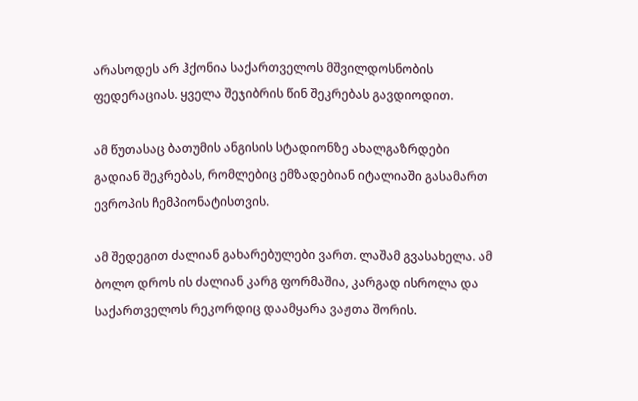არასოდეს არ ჰქონია საქართველოს მშვილდოსნობის ფედერაციას. ყველა შეჯიბრის წინ შეკრებას გავდიოდით.

ამ წუთასაც ბათუმის ანგისის სტადიონზე ახალგაზრდები გადიან შეკრებას, რომლებიც ემზადებიან იტალიაში გასამართ ევროპის ჩემპიონატისთვის.

ამ შედეგით ძალიან გახარებულები ვართ. ლაშამ გვასახელა. ამ ბოლო დროს ის ძალიან კარგ ფორმაშია, კარგად ისროლა და საქართველოს რეკორდიც დაამყარა ვაჟთა შორის.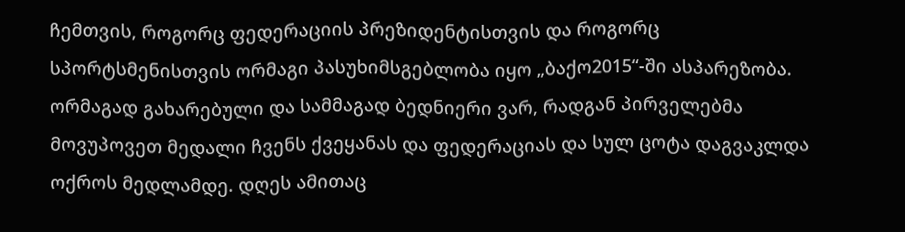ჩემთვის, როგორც ფედერაციის პრეზიდენტისთვის და როგორც სპორტსმენისთვის ორმაგი პასუხიმსგებლობა იყო „ბაქო2015“-ში ასპარეზობა. ორმაგად გახარებული და სამმაგად ბედნიერი ვარ, რადგან პირველებმა მოვუპოვეთ მედალი ჩვენს ქვეყანას და ფედერაციას და სულ ცოტა დაგვაკლდა ოქროს მედლამდე. დღეს ამითაც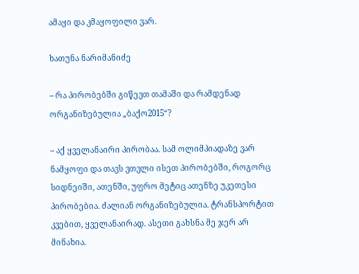ამაყი და კმაყოფილი ვარ.

ხათუნა ნარიმანიძე

– რა პირობებში გიწევთ თამაში და რამდენად ორგანიზებულია „ბაქო2015“?

– აქ ყველანაირი პირობაა. სამ ოლიმპიადაზე ვარ ნამყოფი და თავს ვთვლი ისეთ პირობებში, როგორც სიდნეიში, ათენში, უფრო მეტიც ათენზე უკეთესი პირობებია. ძალიან ორგანიზებულია. ტრანსპორტით კვებით, ყველანაირად. ასეთი გახსნა მე ჯერ არ მინახია.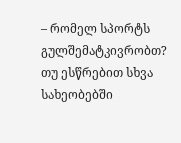– რომელ სპორტს გულშემატკივრობთ? თუ ესწრებით სხვა სახეობებში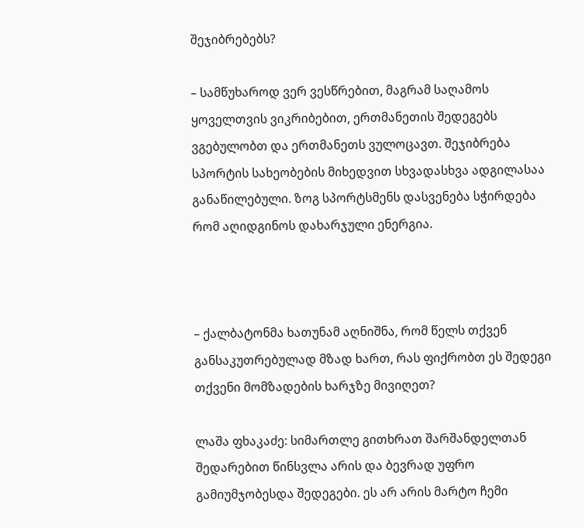შეჯიბრებებს?

– სამწუხაროდ ვერ ვესწრებით, მაგრამ საღამოს ყოველთვის ვიკრიბებით, ერთმანეთის შედეგებს ვგებულობთ და ერთმანეთს ვულოცავთ. შეჯიბრება სპორტის სახეობების მიხედვით სხვადასხვა ადგილასაა განაწილებული. ზოგ სპორტსმენს დასვენება სჭირდება რომ აღიდგინოს დახარჯული ენერგია.



– ქალბატონმა ხათუნამ აღნიშნა, რომ წელს თქვენ განსაკუთრებულად მზად ხართ, რას ფიქრობთ ეს შედეგი თქვენი მომზადების ხარჯზე მივიღეთ?

ლაშა ფხაკაძე: სიმართლე გითხრათ შარშანდელთან შედარებით წინსვლა არის და ბევრად უფრო გამიუმჯობესდა შედეგები. ეს არ არის მარტო ჩემი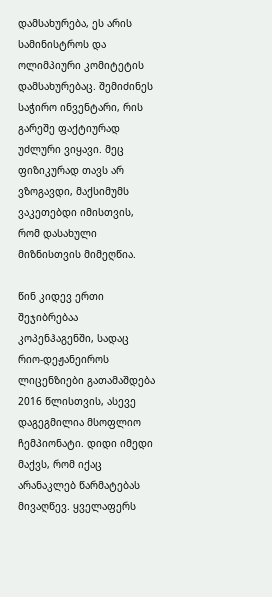დამსახურება, ეს არის სამინისტროს და ოლიმპიური კომიტეტის დამსახურებაც. შემიძინეს საჭირო ინვენტარი, რის გარეშე ფაქტიურად უძლური ვიყავი. მეც ფიზიკურად თავს არ ვზოგავდი, მაქსიმუმს ვაკეთებდი იმისთვის, რომ დასახული მიზნისთვის მიმეღწია.

წინ კიდევ ერთი შეჯიბრებაა კოპენჰაგენში, სადაც რიო-დეჟანეიროს ლიცენზიები გათამაშდება 2016 წლისთვის, ასევე დაგეგმილია მსოფლიო ჩემპიონატი. დიდი იმედი მაქვს, რომ იქაც არანაკლებ წარმატებას მივაღწევ. ყველაფერს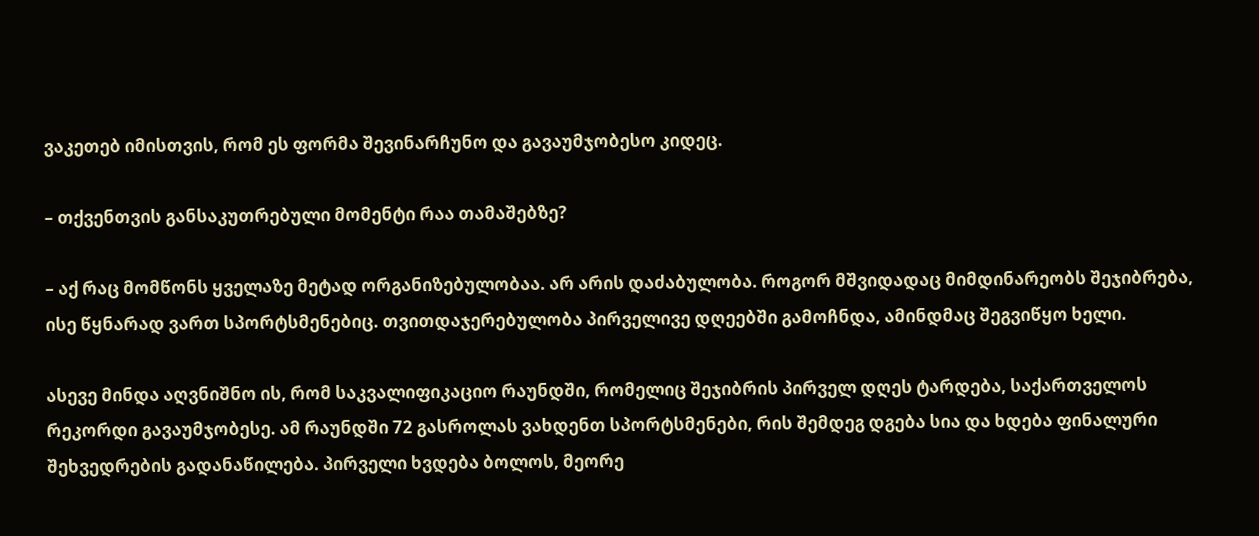ვაკეთებ იმისთვის, რომ ეს ფორმა შევინარჩუნო და გავაუმჯობესო კიდეც.

– თქვენთვის განსაკუთრებული მომენტი რაა თამაშებზე?

– აქ რაც მომწონს ყველაზე მეტად ორგანიზებულობაა. არ არის დაძაბულობა. როგორ მშვიდადაც მიმდინარეობს შეჯიბრება, ისე წყნარად ვართ სპორტსმენებიც. თვითდაჯერებულობა პირველივე დღეებში გამოჩნდა, ამინდმაც შეგვიწყო ხელი.

ასევე მინდა აღვნიშნო ის, რომ საკვალიფიკაციო რაუნდში, რომელიც შეჯიბრის პირველ დღეს ტარდება, საქართველოს რეკორდი გავაუმჯობესე. ამ რაუნდში 72 გასროლას ვახდენთ სპორტსმენები, რის შემდეგ დგება სია და ხდება ფინალური შეხვედრების გადანაწილება. პირველი ხვდება ბოლოს, მეორე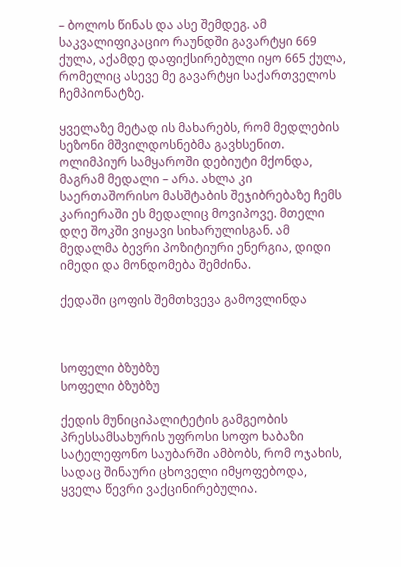– ბოლოს წინას და ასე შემდეგ. ამ საკვალიფიკაციო რაუნდში გავარტყი 669 ქულა, აქამდე დაფიქსირებული იყო 665 ქულა, რომელიც ასევე მე გავარტყი საქართველოს ჩემპიონატზე.

ყველაზე მეტად ის მახარებს, რომ მედლების სეზონი მშვილდოსნებმა გავხსენით. ოლიმპიურ სამყაროში დებიუტი მქონდა, მაგრამ მედალი – არა. ახლა კი საერთაშორისო მასშტაბის შეჯიბრებაზე ჩემს კარიერაში ეს მედალიც მოვიპოვე. მთელი დღე შოკში ვიყავი სიხარულისგან. ამ მედალმა ბევრი პოზიტიური ენერგია, დიდი იმედი და მონდომება შემძინა.

ქედაში ცოფის შემთხვევა გამოვლინდა



სოფელი ბზუბზუ
სოფელი ბზუბზუ

ქედის მუნიციპალიტეტის გამგეობის პრესსამსახურის უფროსი სოფო ხაბაზი სატელეფონო საუბარში ამბობს, რომ ოჯახის, სადაც შინაური ცხოველი იმყოფებოდა, ყველა წევრი ვაქცინირებულია.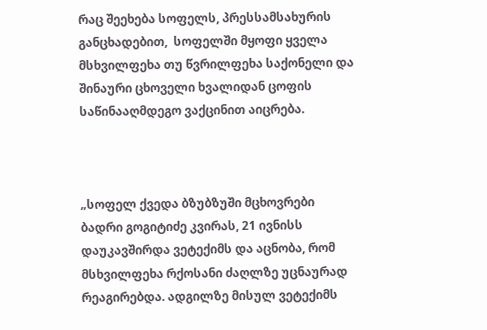რაც შეეხება სოფელს, პრესსამსახურის განცხადებით,  სოფელში მყოფი ყველა მსხვილფეხა თუ წვრილფეხა საქონელი და შინაური ცხოველი ხვალიდან ცოფის საწინააღმდეგო ვაქცინით აიცრება.



„სოფელ ქვედა ბზუბზუში მცხოვრები ბადრი გოგიტიძე კვირას, 21 ივნისს დაუკავშირდა ვეტექიმს და აცნობა, რომ მსხვილფეხა რქოსანი ძაღლზე უცნაურად რეაგირებდა. ადგილზე მისულ ვეტექიმს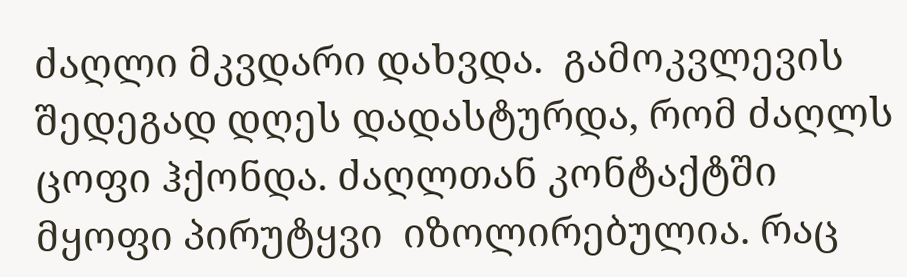ძაღლი მკვდარი დახვდა.  გამოკვლევის შედეგად დღეს დადასტურდა, რომ ძაღლს ცოფი ჰქონდა. ძაღლთან კონტაქტში მყოფი პირუტყვი  იზოლირებულია. რაც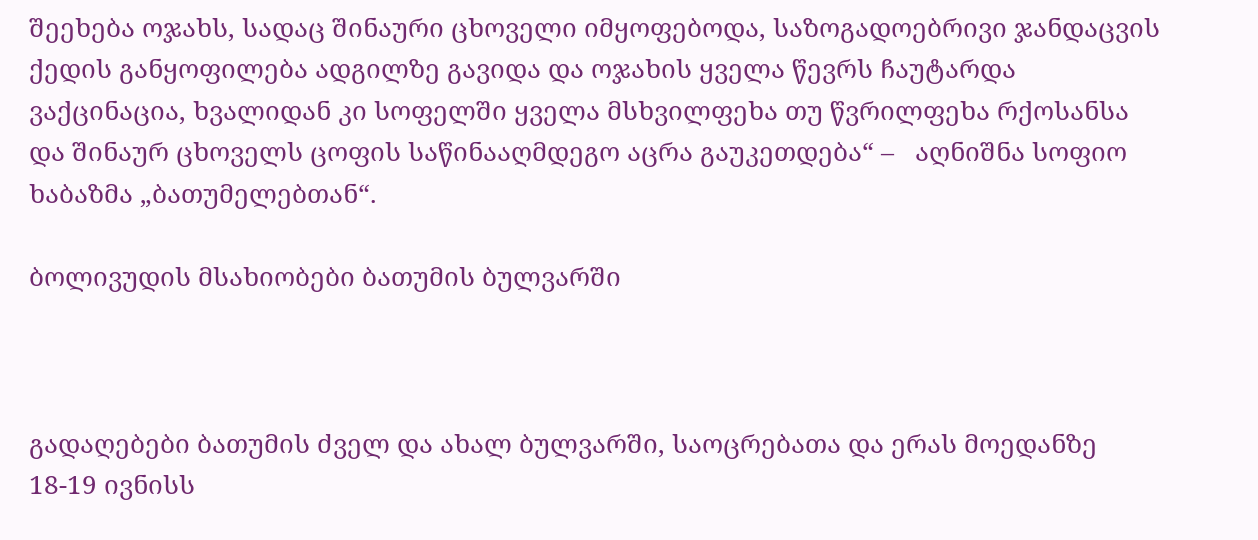შეეხება ოჯახს, სადაც შინაური ცხოველი იმყოფებოდა, საზოგადოებრივი ჯანდაცვის ქედის განყოფილება ადგილზე გავიდა და ოჯახის ყველა წევრს ჩაუტარდა ვაქცინაცია, ხვალიდან კი სოფელში ყველა მსხვილფეხა თუ წვრილფეხა რქოსანსა და შინაურ ცხოველს ცოფის საწინააღმდეგო აცრა გაუკეთდება“ –   აღნიშნა სოფიო ხაბაზმა „ბათუმელებთან“.

ბოლივუდის მსახიობები ბათუმის ბულვარში



გადაღებები ბათუმის ძველ და ახალ ბულვარში, საოცრებათა და ერას მოედანზე 18-19 ივნისს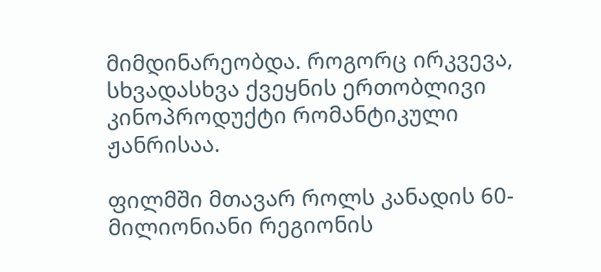მიმდინარეობდა. როგორც ირკვევა,  სხვადასხვა ქვეყნის ერთობლივი კინოპროდუქტი რომანტიკული ჟანრისაა.

ფილმში მთავარ როლს კანადის 60-მილიონიანი რეგიონის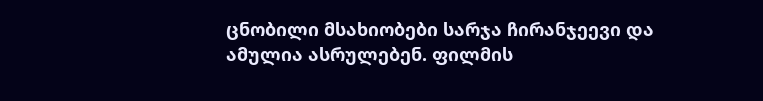ცნობილი მსახიობები სარჯა ჩირანჯეევი და ამულია ასრულებენ. ფილმის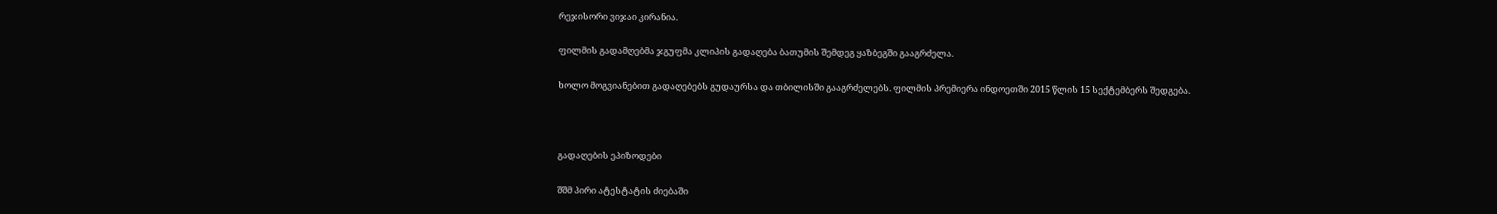რეჯისორი ვიჯაი კირანია.

ფილმის გადამღებმა ჯგუფმა კლიპის გადაღება ბათუმის შემდეგ ყაზბეგში გააგრძელა.

ხოლო მოგვიანებით გადაღებებს გუდაურსა და თბილისში გააგრძელებს. ფილმის პრემიერა ინდოეთში 2015 წლის 15 სექტემბერს შედგება.



გადაღების ეპიზოდები

შშმ პირი ატესტატის ძიებაში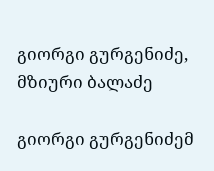გიორგი გურგენიძე, მზიური ბალაძე

გიორგი გურგენიძემ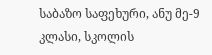საბაზო საფეხური, ანუ მე-9 კლასი, სკოლის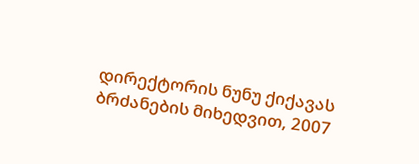დირექტორის ნუნუ ქიქავას ბრძანების მიხედვით, 2007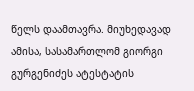წელს დაამთავრა. მიუხედავად ამისა, სასამართლომ გიორგი გურგენიძეს ატესტატის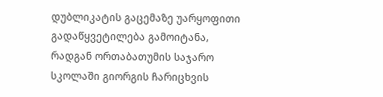დუბლიკატის გაცემაზე უარყოფითი გადაწყვეტილება გამოიტანა, რადგან ორთაბათუმის საჯარო სკოლაში გიორგის ჩარიცხვის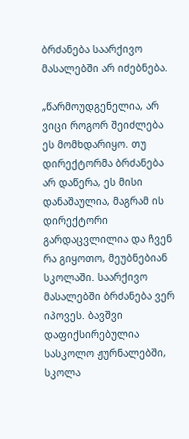ბრძანება საარქივო მასალებში არ იძებნება.

„წარმოუდგენელია, არ ვიცი როგორ შეიძლება ეს მომხდარიყო. თუ დირექტორმა ბრძანება არ დაწერა, ეს მისი დანაშაულია, მაგრამ ის დირექტორი გარდაცვლილია და ჩვენ რა გიყოთო, მეუბნებიან სკოლაში. საარქივო მასალებში ბრძანება ვერ იპოვეს. ბავშვი დაფიქსირებულია სასკოლო ჟურნალებში, სკოლა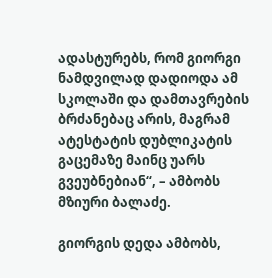ადასტურებს, რომ გიორგი ნამდვილად დადიოდა ამ სკოლაში და დამთავრების ბრძანებაც არის, მაგრამ ატესტატის დუბლიკატის გაცემაზე მაინც უარს გვეუბნებიან“, – ამბობს მზიური ბალაძე.

გიორგის დედა ამბობს,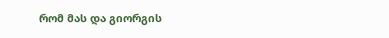რომ მას და გიორგის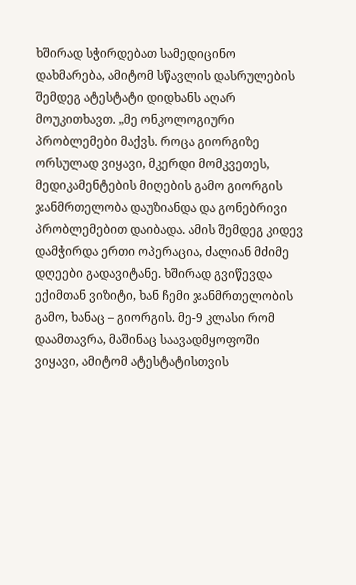ხშირად სჭირდებათ სამედიცინო დახმარება, ამიტომ სწავლის დასრულების შემდეგ ატესტატი დიდხანს აღარ მოუკითხავთ. „მე ონკოლოგიური პრობლემები მაქვს. როცა გიორგიზე ორსულად ვიყავი, მკერდი მომკვეთეს, მედიკამენტების მიღების გამო გიორგის ჯანმრთელობა დაუზიანდა და გონებრივი პრობლემებით დაიბადა. ამის შემდეგ კიდევ დამჭირდა ერთი ოპერაცია, ძალიან მძიმე დღეები გადავიტანე. ხშირად გვიწევდა ექიმთან ვიზიტი, ხან ჩემი ჯანმრთელობის გამო, ხანაც – გიორგის. მე-9 კლასი რომ დაამთავრა, მაშინაც საავადმყოფოში ვიყავი, ამიტომ ატესტატისთვის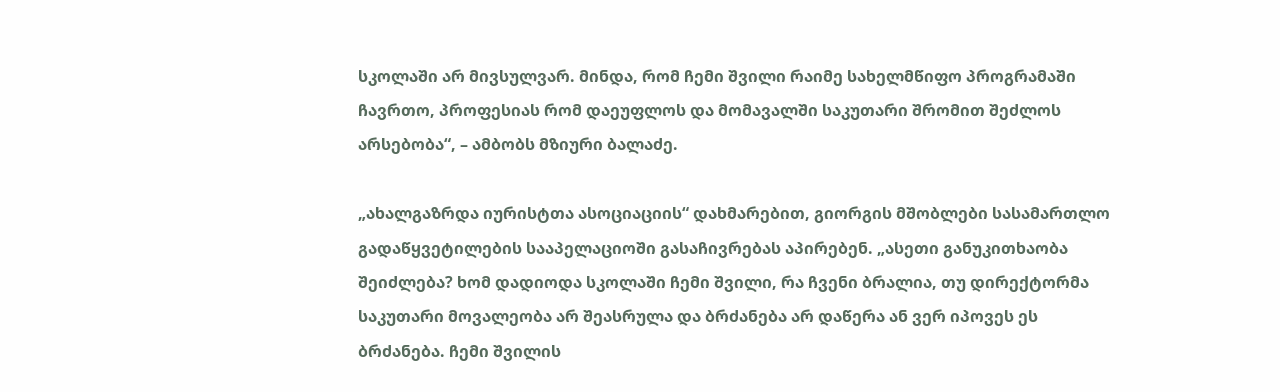სკოლაში არ მივსულვარ. მინდა, რომ ჩემი შვილი რაიმე სახელმწიფო პროგრამაში ჩავრთო, პროფესიას რომ დაეუფლოს და მომავალში საკუთარი შრომით შეძლოს არსებობა“, – ამბობს მზიური ბალაძე.

„ახალგაზრდა იურისტთა ასოციაციის“ დახმარებით, გიორგის მშობლები სასამართლო გადაწყვეტილების სააპელაციოში გასაჩივრებას აპირებენ. „ასეთი განუკითხაობა შეიძლება? ხომ დადიოდა სკოლაში ჩემი შვილი, რა ჩვენი ბრალია, თუ დირექტორმა საკუთარი მოვალეობა არ შეასრულა და ბრძანება არ დაწერა ან ვერ იპოვეს ეს ბრძანება. ჩემი შვილის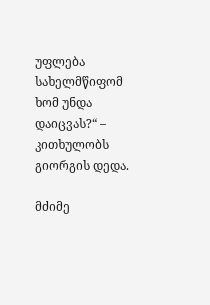უფლება სახელმწიფომ ხომ უნდა დაიცვას?“ – კითხულობს გიორგის დედა.

მძიმე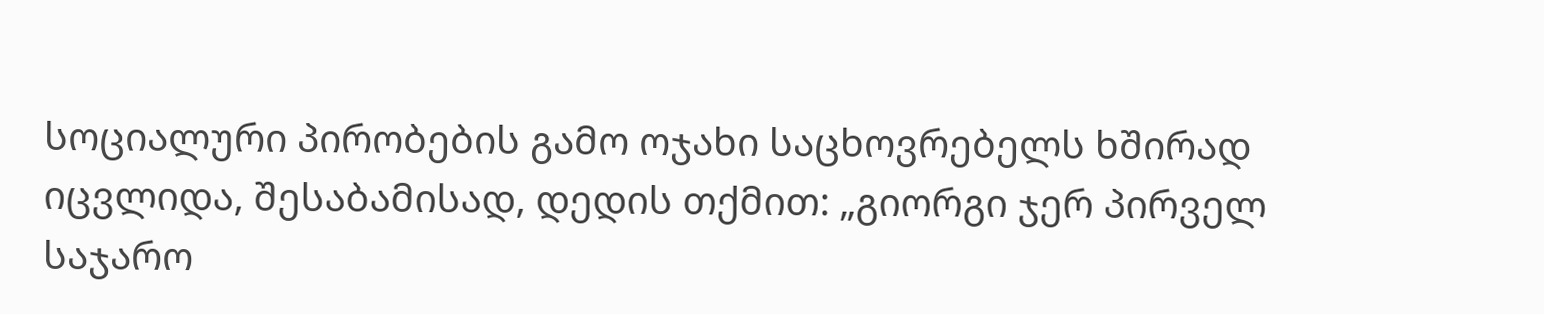სოციალური პირობების გამო ოჯახი საცხოვრებელს ხშირად იცვლიდა, შესაბამისად, დედის თქმით: „გიორგი ჯერ პირველ საჯარო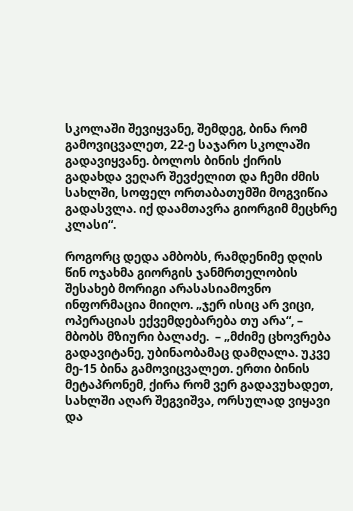სკოლაში შევიყვანე, შემდეგ, ბინა რომ გამოვიცვალეთ, 22-ე საჯარო სკოლაში გადავიყვანე. ბოლოს ბინის ქირის გადახდა ვეღარ შევძელით და ჩემი ძმის სახლში, სოფელ ორთაბათუმში მოგვიწია გადასვლა. იქ დაამთავრა გიორგიმ მეცხრე კლასი“.

როგორც დედა ამბობს, რამდენიმე დღის წინ ოჯახმა გიორგის ჯანმრთელობის შესახებ მორიგი არასასიამოვნო ინფორმაცია მიიღო. „ჯერ ისიც არ ვიცი, ოპერაციას ექვემდებარება თუ არა“, – მბობს მზიური ბალაძე.  – „მძიმე ცხოვრება გადავიტანე, უბინაობამაც დამღალა. უკვე მე-15 ბინა გამოვიცვალეთ. ერთი ბინის მეტაპრონემ, ქირა რომ ვერ გადავუხადეთ, სახლში აღარ შეგვიშვა, ორსულად ვიყავი და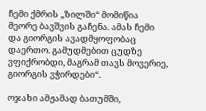ჩემი ქმრის „ზილში“ მომიწია მეორე ბავშვის გაჩენა. ამას ჩემი და გიორგის ავადმყოფობაც დაერთო. გამუდმებით ცუდზე ვფიქრობდი, მაგრამ თავს მოვერიე, გიორგის ვჭირდები“.

ოჯახი ამჟამად ბათუმში,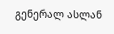გენერალ ასლან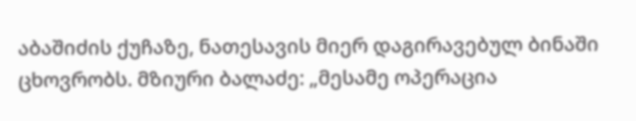აბაშიძის ქუჩაზე, ნათესავის მიერ დაგირავებულ ბინაში ცხოვრობს. მზიური ბალაძე: „მესამე ოპერაცია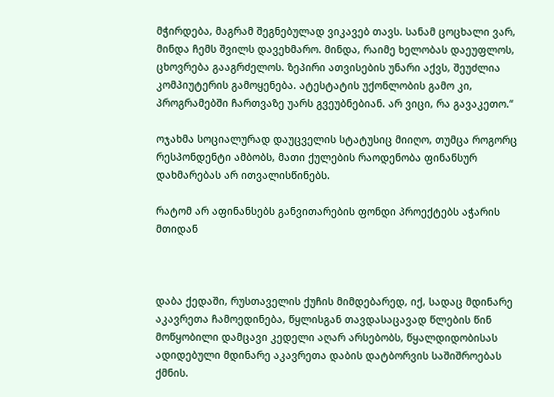მჭირდება, მაგრამ შეგნებულად ვიკავებ თავს. სანამ ცოცხალი ვარ, მინდა ჩემს შვილს დავეხმარო. მინდა, რაიმე ხელობას დაეუფლოს, ცხოვრება გააგრძელოს. ზეპირი ათვისების უნარი აქვს, შეუძლია კომპიუტერის გამოყენება. ატესტატის უქონლობის გამო კი, პროგრამებში ჩართვაზე უარს გვეუბნებიან. არ ვიცი, რა გავაკეთო.“

ოჯახმა სოციალურად დაუცველის სტატუსიც მიიღო, თუმცა როგორც რესპონდენტი ამბობს, მათი ქულების რაოდენობა ფინანსურ დახმარებას არ ითვალისწინებს.

რატომ არ აფინანსებს განვითარების ფონდი პროექტებს აჭარის მთიდან



დაბა ქედაში, რუსთაველის ქუჩის მიმდებარედ, იქ, სადაც მდინარე აკავრეთა ჩამოედინება, წყლისგან თავდასაცავად წლების წინ მოწყობილი დამცავი კედელი აღარ არსებობს, წყალდიდობისას ადიდებული მდინარე აკავრეთა დაბის დატბორვის საშიშროებას ქმნის.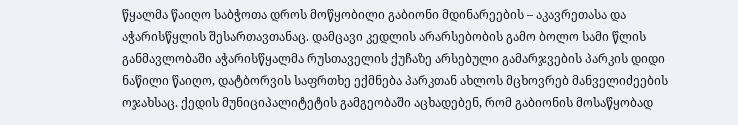წყალმა წაიღო საბჭოთა დროს მოწყობილი გაბიონი მდინარეების – აკავრეთასა და აჭარისწყლის შესართავთანაც. დამცავი კედლის არარსებობის გამო ბოლო სამი წლის განმავლობაში აჭარისწყალმა რუსთაველის ქუჩაზე არსებული გამარჯვების პარკის დიდი ნაწილი წაიღო, დატბორვის საფრთხე ექმნება პარკთან ახლოს მცხოვრებ მანველიძეების ოჯახსაც. ქედის მუნიციპალიტეტის გამგეობაში აცხადებენ, რომ გაბიონის მოსაწყობად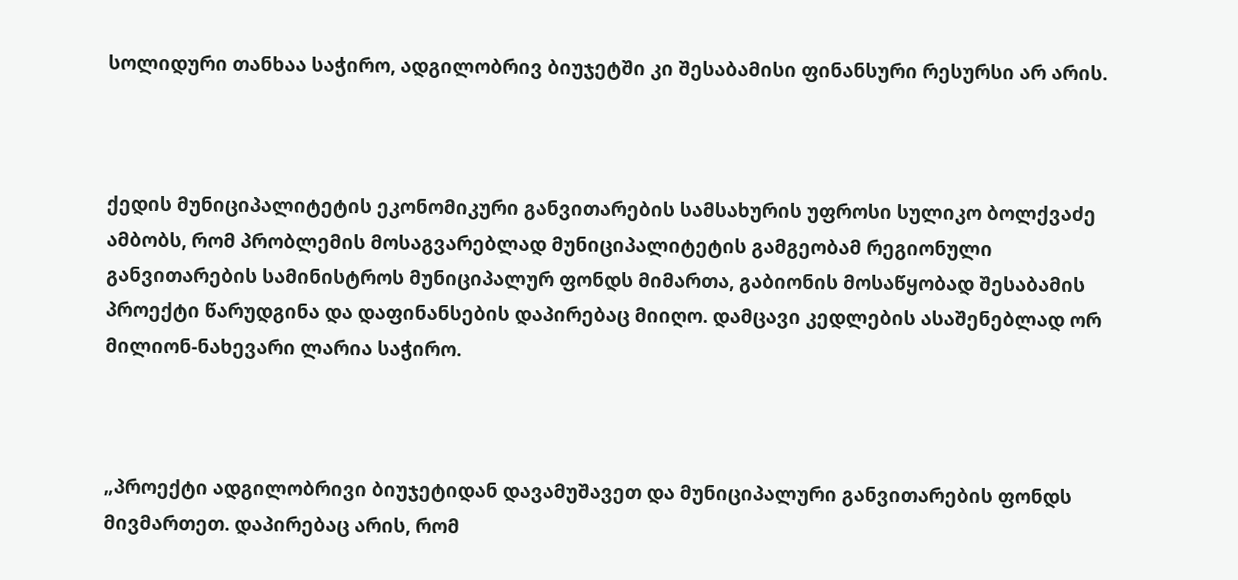სოლიდური თანხაა საჭირო, ადგილობრივ ბიუჯეტში კი შესაბამისი ფინანსური რესურსი არ არის.



ქედის მუნიციპალიტეტის ეკონომიკური განვითარების სამსახურის უფროსი სულიკო ბოლქვაძე ამბობს, რომ პრობლემის მოსაგვარებლად მუნიციპალიტეტის გამგეობამ რეგიონული განვითარების სამინისტროს მუნიციპალურ ფონდს მიმართა, გაბიონის მოსაწყობად შესაბამის პროექტი წარუდგინა და დაფინანსების დაპირებაც მიიღო. დამცავი კედლების ასაშენებლად ორ მილიონ-ნახევარი ლარია საჭირო.



„პროექტი ადგილობრივი ბიუჯეტიდან დავამუშავეთ და მუნიციპალური განვითარების ფონდს მივმართეთ. დაპირებაც არის, რომ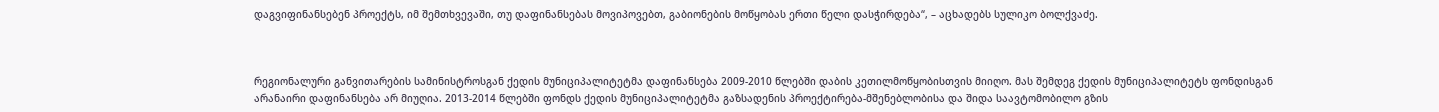დაგვიფინანსებენ პროექტს, იმ შემთხვევაში, თუ დაფინანსებას მოვიპოვებთ, გაბიონების მოწყობას ერთი წელი დასჭირდება“, – აცხადებს სულიკო ბოლქვაძე.



რეგიონალური განვითარების სამინისტროსგან ქედის მუნიციპალიტეტმა დაფინანსება 2009-2010 წლებში დაბის კეთილმოწყობისთვის მიიღო. მას შემდეგ ქედის მუნიციპალიტეტს ფონდისგან არანაირი დაფინანსება არ მიუღია. 2013-2014 წლებში ფონდს ქედის მუნიციპალიტეტმა გაზსადენის პროექტირება-მშენებლობისა და შიდა საავტომობილო გზის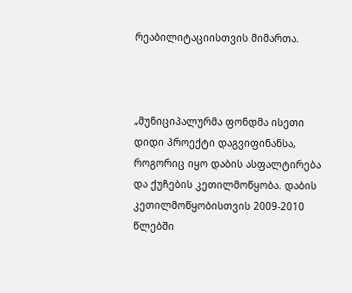რეაბილიტაციისთვის მიმართა.



„მუნიციპალურმა ფონდმა ისეთი დიდი პროექტი დაგვიფინანსა, როგორიც იყო დაბის ასფალტირება და ქუჩების კეთილმოწყობა. დაბის კეთილმოწყობისთვის 2009-2010 წლებში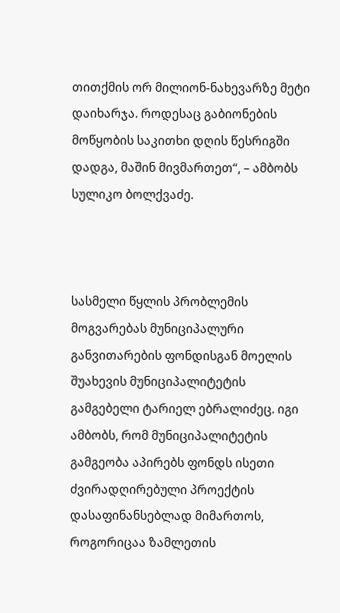თითქმის ორ მილიონ-ნახევარზე მეტი დაიხარჯა. როდესაც გაბიონების მოწყობის საკითხი დღის წესრიგში დადგა, მაშინ მივმართეთ“, – ამბობს სულიკო ბოლქვაძე.



სასმელი წყლის პრობლემის მოგვარებას მუნიციპალური განვითარების ფონდისგან მოელის შუახევის მუნიციპალიტეტის გამგებელი ტარიელ ებრალიძეც. იგი ამბობს, რომ მუნიციპალიტეტის გამგეობა აპირებს ფონდს ისეთი ძვირადღირებული პროექტის დასაფინანსებლად მიმართოს, როგორიცაა ზამლეთის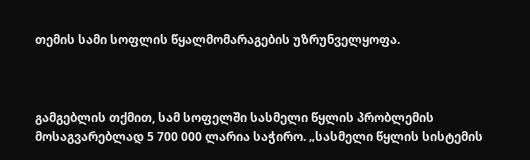თემის სამი სოფლის წყალმომარაგების უზრუნველყოფა.



გამგებლის თქმით, სამ სოფელში სასმელი წყლის პრობლემის მოსაგვარებლად 5 700 000 ლარია საჭირო. „სასმელი წყლის სისტემის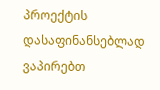პროექტის დასაფინანსებლად ვაპირებთ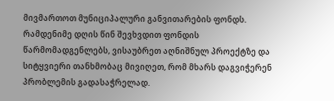მივმართოთ მუნიციპალური განვითარების ფონდს. რამდენიმე დღის წინ შევხვდით ფონდის წარმომადგენლებს, ვისაუბრეთ აღნიშნულ პროექტზე და სიტყვიერი თანხმობაც მივიღეთ, რომ მხარს დაგვიჭერენ პრობლემის გადასაჭრელად.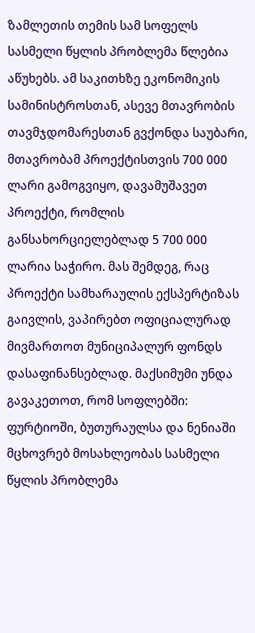ზამლეთის თემის სამ სოფელს სასმელი წყლის პრობლემა წლებია აწუხებს. ამ საკითხზე ეკონომიკის სამინისტროსთან, ასევე მთავრობის თავმჯდომარესთან გვქონდა საუბარი, მთავრობამ პროექტისთვის 700 000 ლარი გამოგვიყო, დავამუშავეთ პროექტი, რომლის განსახორციელებლად 5 700 000 ლარია საჭირო. მას შემდეგ, რაც პროექტი სამხარაულის ექსპერტიზას გაივლის, ვაპირებთ ოფიციალურად მივმართოთ მუნიციპალურ ფონდს დასაფინანსებლად. მაქსიმუმი უნდა გავაკეთოთ, რომ სოფლებში: ფურტიოში, ბუთურაულსა და ნენიაში მცხოვრებ მოსახლეობას სასმელი წყლის პრობლემა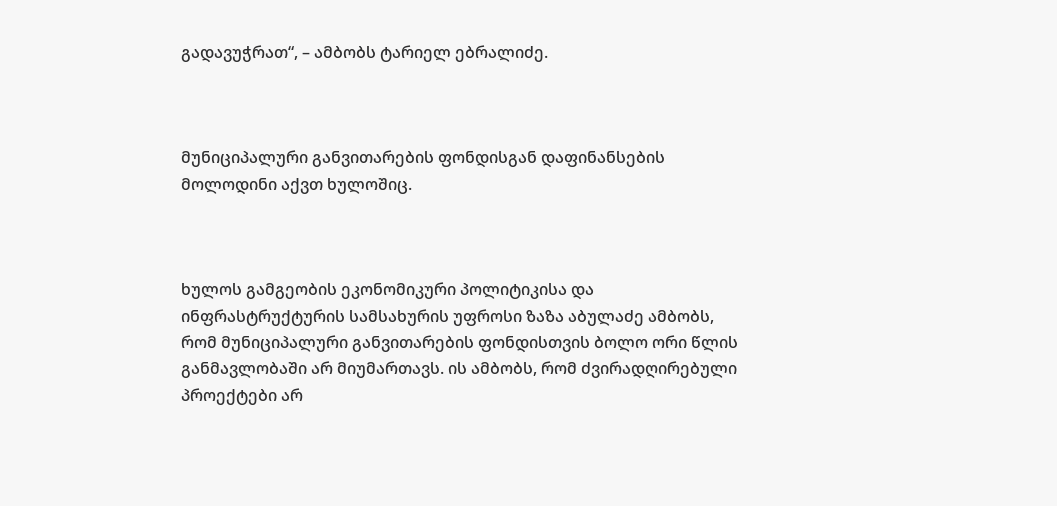გადავუჭრათ“, – ამბობს ტარიელ ებრალიძე.



მუნიციპალური განვითარების ფონდისგან დაფინანსების მოლოდინი აქვთ ხულოშიც.



ხულოს გამგეობის ეკონომიკური პოლიტიკისა და ინფრასტრუქტურის სამსახურის უფროსი ზაზა აბულაძე ამბობს, რომ მუნიციპალური განვითარების ფონდისთვის ბოლო ორი წლის განმავლობაში არ მიუმართავს. ის ამბობს, რომ ძვირადღირებული პროექტები არ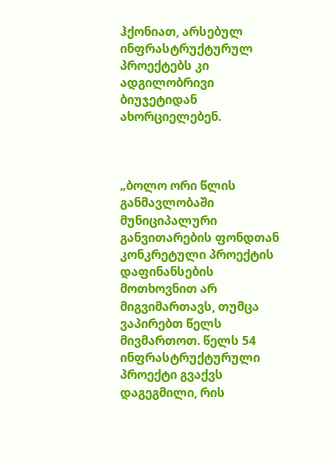ჰქონიათ, არსებულ ინფრასტრუქტურულ პროექტებს კი ადგილობრივი ბიუჯეტიდან ახორციელებენ.



„ბოლო ორი წლის განმავლობაში მუნიციპალური განვითარების ფონდთან კონკრეტული პროექტის დაფინანსების მოთხოვნით არ მიგვიმართავს, თუმცა ვაპირებთ წელს მივმართოთ. წელს 54 ინფრასტრუქტურული პროექტი გვაქვს დაგეგმილი, რის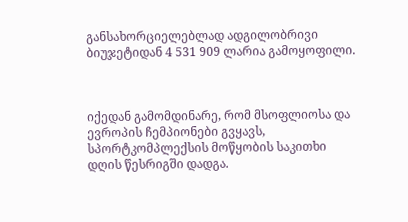განსახორციელებლად ადგილობრივი ბიუჯეტიდან 4 531 909 ლარია გამოყოფილი.



იქედან გამომდინარე, რომ მსოფლიოსა და ევროპის ჩემპიონები გვყავს, სპორტკომპლექსის მოწყობის საკითხი დღის წესრიგში დადგა.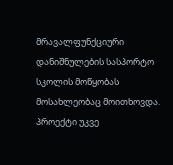მრავალფუნქციური დანიშნულების სასპორტო სკოლის მოწყობას მოსახლეობაც მოითხოვდა. პროექტი უკვე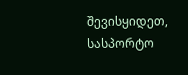შევისყიდეთ, სასპორტო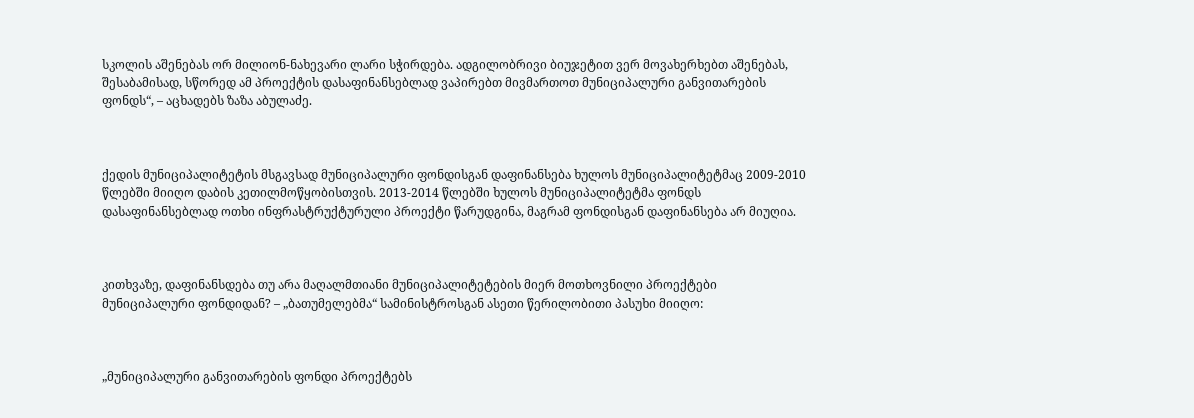სკოლის აშენებას ორ მილიონ-ნახევარი ლარი სჭირდება. ადგილობრივი ბიუჯეტით ვერ მოვახერხებთ აშენებას, შესაბამისად, სწორედ ამ პროექტის დასაფინანსებლად ვაპირებთ მივმართოთ მუნიციპალური განვითარების ფონდს“, – აცხადებს ზაზა აბულაძე.



ქედის მუნიციპალიტეტის მსგავსად მუნიციპალური ფონდისგან დაფინანსება ხულოს მუნიციპალიტეტმაც 2009-2010 წლებში მიიღო დაბის კეთილმოწყობისთვის. 2013-2014 წლებში ხულოს მუნიციპალიტეტმა ფონდს დასაფინანსებლად ოთხი ინფრასტრუქტურული პროექტი წარუდგინა, მაგრამ ფონდისგან დაფინანსება არ მიუღია.



კითხვაზე, დაფინანსდება თუ არა მაღალმთიანი მუნიციპალიტეტების მიერ მოთხოვნილი პროექტები მუნიციპალური ფონდიდან? – „ბათუმელებმა“ სამინისტროსგან ასეთი წერილობითი პასუხი მიიღო:



„მუნიციპალური განვითარების ფონდი პროექტებს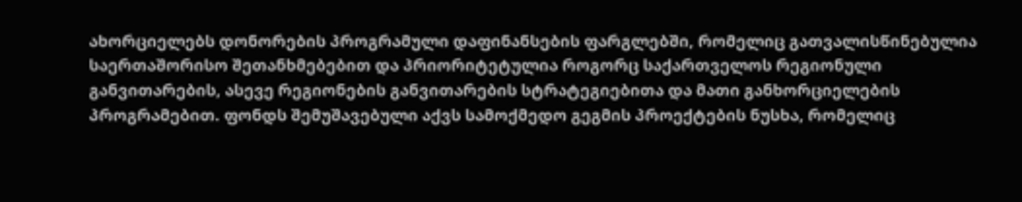ახორციელებს დონორების პროგრამული დაფინანსების ფარგლებში, რომელიც გათვალისწინებულია  საერთაშორისო შეთანხმებებით და პრიორიტეტულია როგორც საქართველოს რეგიონული განვითარების, ასევე რეგიონების განვითარების სტრატეგიებითა და მათი განხორციელების პროგრამებით. ფონდს შემუშავებული აქვს სამოქმედო გეგმის პროექტების ნუსხა, რომელიც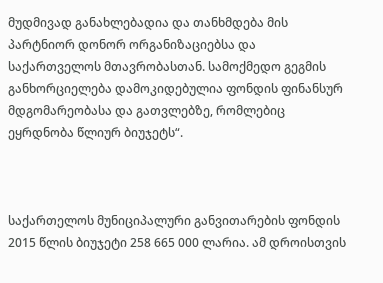მუდმივად განახლებადია და თანხმდება მის პარტნიორ დონორ ორგანიზაციებსა და საქართველოს მთავრობასთან. სამოქმედო გეგმის განხორციელება დამოკიდებულია ფონდის ფინანსურ მდგომარეობასა და გათვლებზე, რომლებიც ეყრდნობა წლიურ ბიუჯეტს“.



საქართელოს მუნიციპალური განვითარების ფონდის 2015 წლის ბიუჯეტი 258 665 000 ლარია. ამ დროისთვის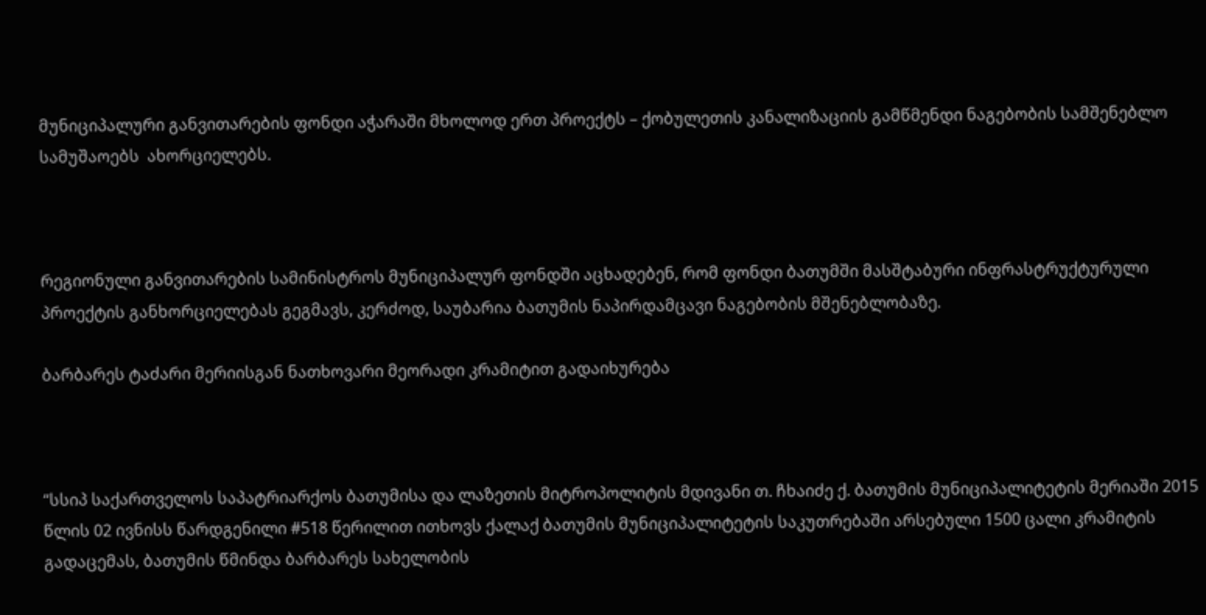მუნიციპალური განვითარების ფონდი აჭარაში მხოლოდ ერთ პროექტს – ქობულეთის კანალიზაციის გამწმენდი ნაგებობის სამშენებლო სამუშაოებს  ახორციელებს.



რეგიონული განვითარების სამინისტროს მუნიციპალურ ფონდში აცხადებენ, რომ ფონდი ბათუმში მასშტაბური ინფრასტრუქტურული პროექტის განხორციელებას გეგმავს, კერძოდ, საუბარია ბათუმის ნაპირდამცავი ნაგებობის მშენებლობაზე.

ბარბარეს ტაძარი მერიისგან ნათხოვარი მეორადი კრამიტით გადაიხურება



“სსიპ საქართველოს საპატრიარქოს ბათუმისა და ლაზეთის მიტროპოლიტის მდივანი თ. ჩხაიძე ქ. ბათუმის მუნიციპალიტეტის მერიაში 2015 წლის 02 ივნისს წარდგენილი #518 წერილით ითხოვს ქალაქ ბათუმის მუნიციპალიტეტის საკუთრებაში არსებული 1500 ცალი კრამიტის გადაცემას, ბათუმის წმინდა ბარბარეს სახელობის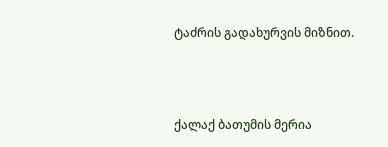ტაძრის გადახურვის მიზნით.



ქალაქ ბათუმის მერია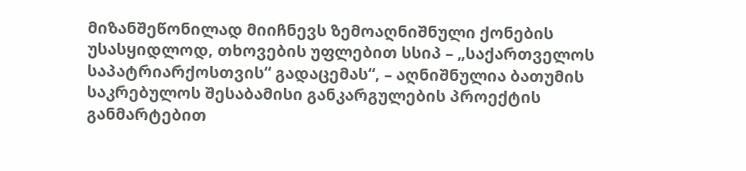მიზანშეწონილად მიიჩნევს ზემოაღნიშნული ქონების უსასყიდლოდ, თხოვების უფლებით სსიპ – „საქართველოს საპატრიარქოსთვის“ გადაცემას“, – აღნიშნულია ბათუმის საკრებულოს შესაბამისი განკარგულების პროექტის განმარტებით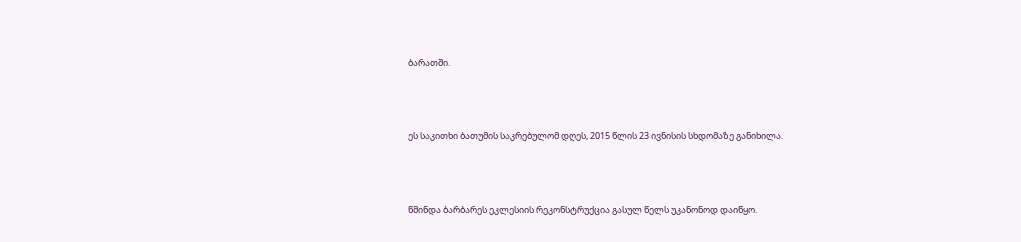ბარათში.



ეს საკითხი ბათუმის საკრებულომ დღეს, 2015 წლის 23 ივნისის სხდომაზე განიხილა.



წმინდა ბარბარეს ეკლესიის რეკონსტრუქცია გასულ წელს უკანონოდ დაიწყო.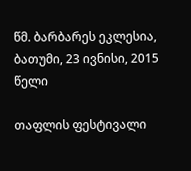წმ. ბარბარეს ეკლესია, ბათუმი, 23 ივნისი, 2015 წელი

თაფლის ფესტივალი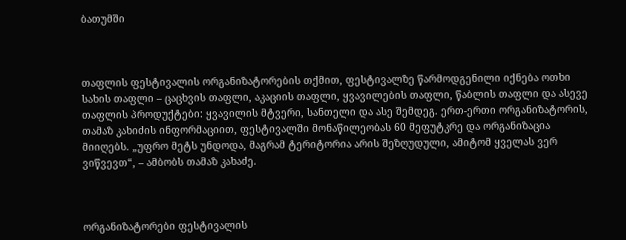ბათუმში



თაფლის ფესტივალის ორგანიზატორების თქმით, ფესტივალზე წარმოდგენილი იქნება ოთხი სახის თაფლი – ცაცხვის თაფლი, აკაციის თაფლი, ყვავილების თაფლი, წაბლის თაფლი და ასევე თაფლის პროდუქტები: ყვავილის მტვერი, სანთელი და ასე შემდეგ. ერთ-ერთი ორგანიზატორის, თამაზ კახიძის ინფორმაციით, ფესტივალში მონაწილეობას 60 მეფუტკრე და ორგანიზაცია მიიღებს. „უფრო მეტს უნდოდა, მაგრამ ტერიტორია არის შეზღუდული, ამიტომ ყველას ვერ ვიწვევთ“, – ამბობს თამაზ კახაძე.



ორგანიზატორები ფესტივალის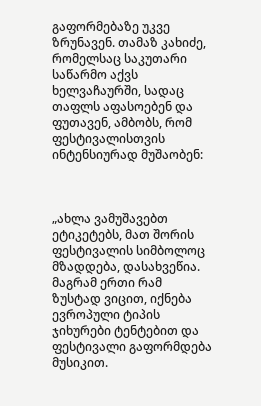გაფორმებაზე უკვე ზრუნავენ. თამაზ კახიძე, რომელსაც საკუთარი  საწარმო აქვს ხელვაჩაურში, სადაც თაფლს აფასოებენ და ფუთავენ, ამბობს, რომ ფესტივალისთვის ინტენსიურად მუშაობენ:



„ახლა ვამუშავებთ ეტიკეტებს, მათ შორის ფესტივალის სიმბოლოც მზადდება, დასახვეწია. მაგრამ ერთი რამ ზუსტად ვიცით, იქნება ევროპული ტიპის ჯიხურები ტენტებით და ფესტივალი გაფორმდება  მუსიკით.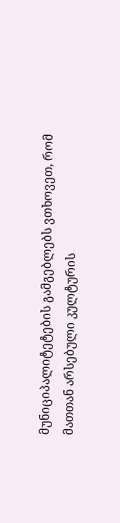მუნიციპალიტეტების გამგებლებს ვთხოვეთ, რომ მათთან არსებული კულტურის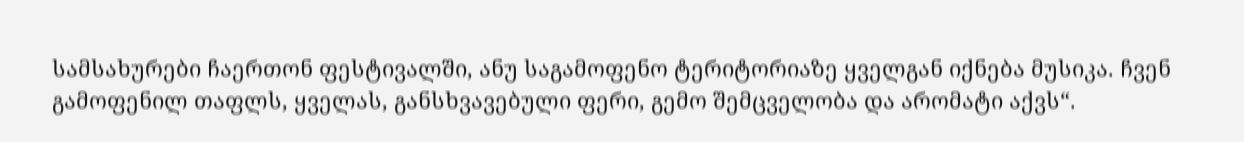სამსახურები ჩაერთონ ფესტივალში, ანუ საგამოფენო ტერიტორიაზე ყველგან იქნება მუსიკა. ჩვენ გამოფენილ თაფლს, ყველას, განსხვავებული ფერი, გემო შემცველობა და არომატი აქვს“.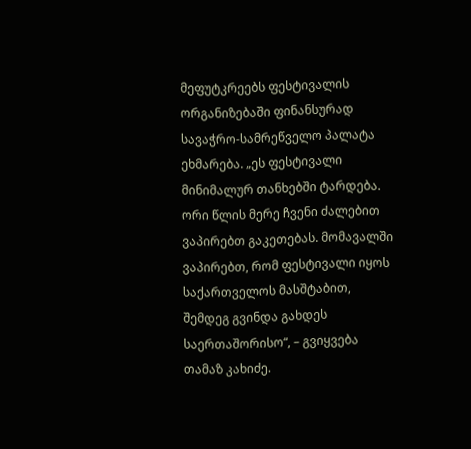მეფუტკრეებს ფესტივალის ორგანიზებაში ფინანსურად სავაჭრო-სამრეწველო პალატა ეხმარება. „ეს ფესტივალი მინიმალურ თანხებში ტარდება. ორი წლის მერე ჩვენი ძალებით ვაპირებთ გაკეთებას. მომავალში ვაპირებთ, რომ ფესტივალი იყოს საქართველოს მასშტაბით, შემდეგ გვინდა გახდეს საერთაშორისო“, – გვიყვება თამაზ კახიძე.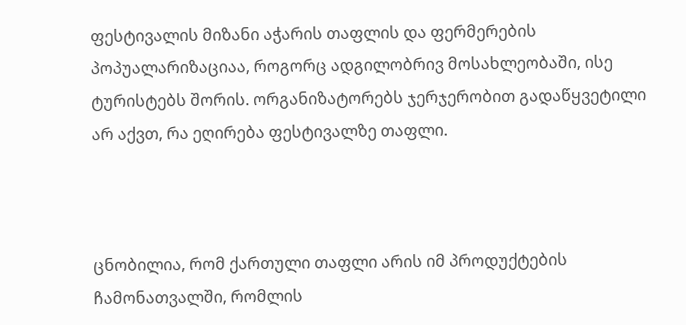ფესტივალის მიზანი აჭარის თაფლის და ფერმერების პოპუალარიზაციაა, როგორც ადგილობრივ მოსახლეობაში, ისე ტურისტებს შორის. ორგანიზატორებს ჯერჯერობით გადაწყვეტილი არ აქვთ, რა ეღირება ფესტივალზე თაფლი.



ცნობილია, რომ ქართული თაფლი არის იმ პროდუქტების ჩამონათვალში, რომლის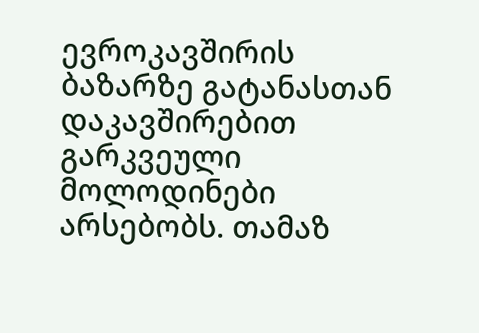ევროკავშირის ბაზარზე გატანასთან დაკავშირებით გარკვეული მოლოდინები არსებობს. თამაზ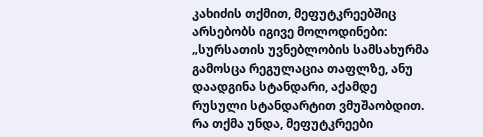კახიძის თქმით, მეფუტკრეებშიც არსებობს იგივე მოლოდინები: „სურსათის უვნებლობის სამსახურმა გამოსცა რეგულაცია თაფლზე, ანუ დაადგინა სტანდარი, აქამდე რუსული სტანდარტით ვმუშაობდით. რა თქმა უნდა, მეფუტკრეები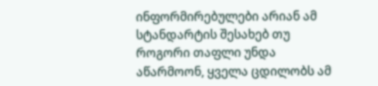ინფორმირებულები არიან ამ სტანდარტის შესახებ თუ როგორი თაფლი უნდა აწარმოონ, ყველა ცდილობს ამ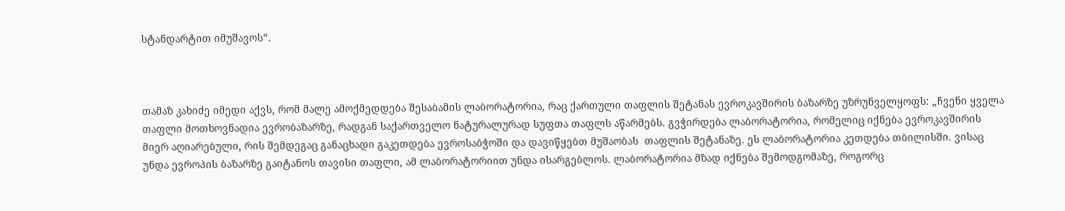სტანდარტით იმუშავოს“.



თამაზ კახიძე იმედი აქვს, რომ მალე ამოქმედდება შესაბამის ლაბორატორია, რაც ქართული თაფლის შეტანას ევროკავშირის ბაზარზე უზრუნველყოფს: „ჩვენი ყველა თაფლი მოთხოვნადია ევრობაზარზე, რადგან საქართველო ნატურალურად სუფთა თაფლს აწარმებს. გვჭირდება ლაბორატორია, რომელიც იქნება ევროკავშირის მიერ აღიარებული, რის შემდეგაც განაცხადი გაკეთდება ევროსაბჭოში და დავიწყებთ მუშაობას  თაფლის შეტანაზე. ეს ლაბორატორია კეთდება თბილისში. ვისაც უნდა ევროპის ბაზარზე გაიტანოს თავისი თაფლი, ამ ლაბორატორიით უნდა ისარგებლოს. ლაბორატორია მზად იქნება შემოდგომაზე, როგორც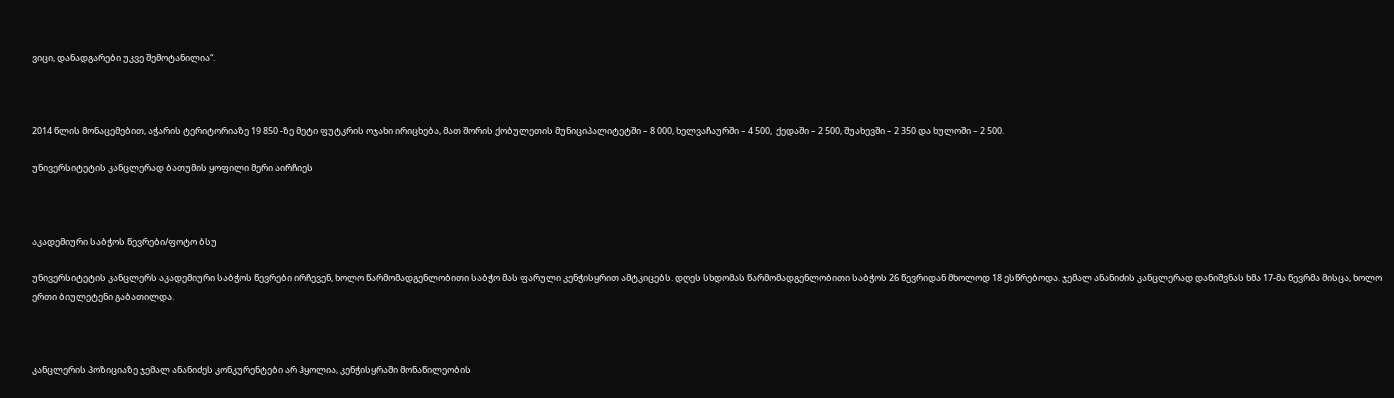ვიცი, დანადგარები უკვე შემოტანილია“.



2014 წლის მონაცემებით, აჭარის ტერიტორიაზე 19 850 -ზე მეტი ფუტკრის ოჯახი ირიცხება, მათ შორის ქობულეთის მუნიციპალიტეტში – 8 000, ხელვაჩაურში – 4 500,  ქედაში – 2 500, შუახევში – 2 350 და ხულოში – 2 500.

უნივერსიტეტის კანცლერად ბათუმის ყოფილი მერი აირჩიეს



აკადემიური საბჭოს წევრები/ფოტო ბსუ

უნივერსიტეტის კანცლერს აკადემიური საბჭოს წევრები ირჩევენ, ხოლო წარმომადგენლობითი საბჭო მას ფარული კენჭისყრით ამტკიცებს. დღეს სხდომას წარმომადგენლობითი საბჭოს 26 წევრიდან მხოლოდ 18 ესწრებოდა. ჯემალ ანანიძის კანცლერად დანიშვნას ხმა 17-მა წევრმა მისცა, ხოლო ერთი ბიულეტენი გაბათილდა.



კანცლერის პოზიციაზე ჯემალ ანანიძეს კონკურენტები არ ჰყოლია, კენჭისყრაში მონაწილეობის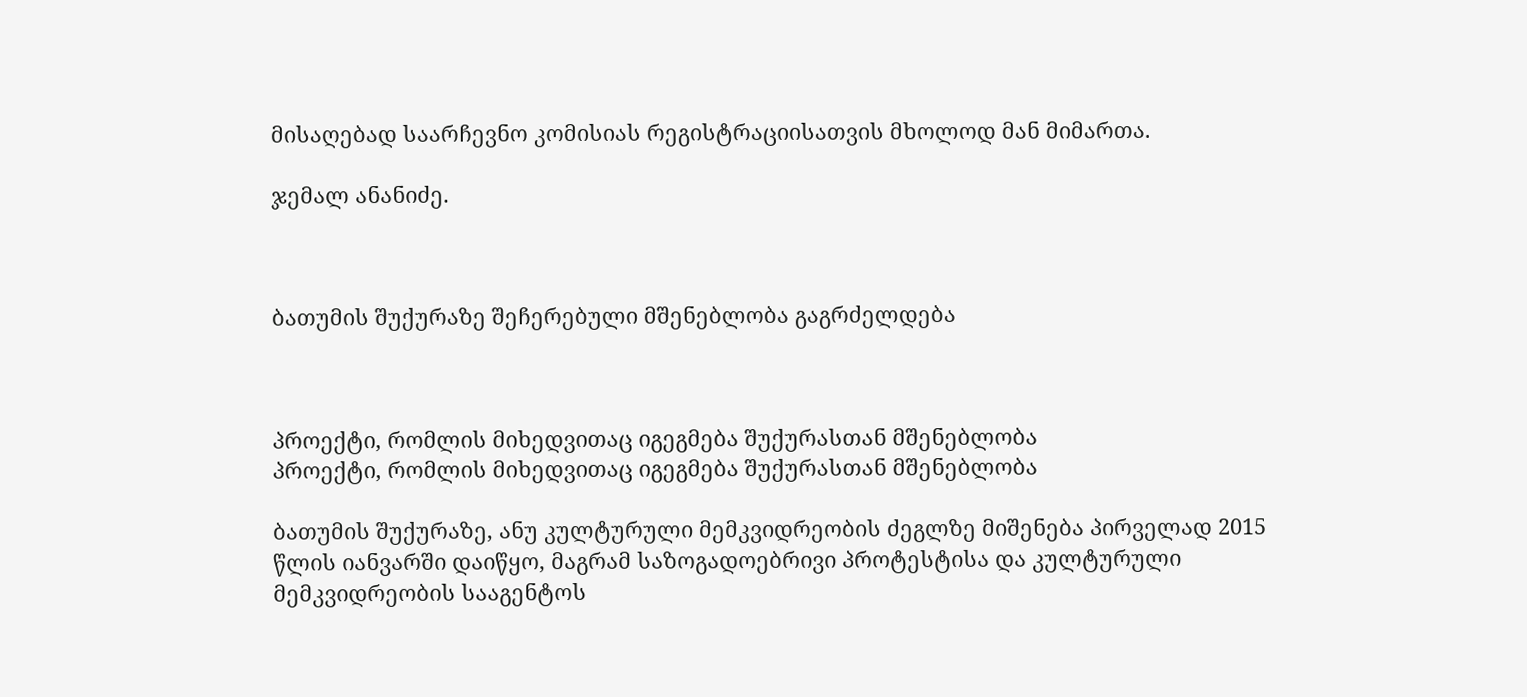მისაღებად საარჩევნო კომისიას რეგისტრაციისათვის მხოლოდ მან მიმართა.

ჯემალ ანანიძე.



ბათუმის შუქურაზე შეჩერებული მშენებლობა გაგრძელდება



პროექტი, რომლის მიხედვითაც იგეგმება შუქურასთან მშენებლობა
პროექტი, რომლის მიხედვითაც იგეგმება შუქურასთან მშენებლობა

ბათუმის შუქურაზე, ანუ კულტურული მემკვიდრეობის ძეგლზე მიშენება პირველად 2015 წლის იანვარში დაიწყო, მაგრამ საზოგადოებრივი პროტესტისა და კულტურული მემკვიდრეობის სააგენტოს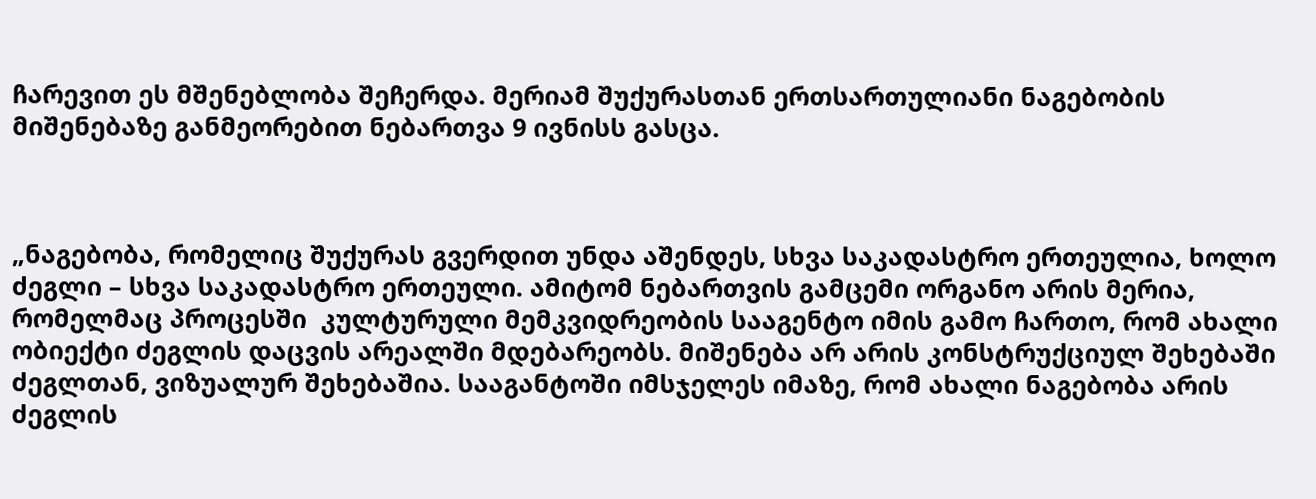ჩარევით ეს მშენებლობა შეჩერდა. მერიამ შუქურასთან ერთსართულიანი ნაგებობის მიშენებაზე განმეორებით ნებართვა 9 ივნისს გასცა.



„ნაგებობა, რომელიც შუქურას გვერდით უნდა აშენდეს, სხვა საკადასტრო ერთეულია, ხოლო ძეგლი – სხვა საკადასტრო ერთეული. ამიტომ ნებართვის გამცემი ორგანო არის მერია, რომელმაც პროცესში  კულტურული მემკვიდრეობის სააგენტო იმის გამო ჩართო, რომ ახალი ობიექტი ძეგლის დაცვის არეალში მდებარეობს. მიშენება არ არის კონსტრუქციულ შეხებაში ძეგლთან, ვიზუალურ შეხებაშია. სააგანტოში იმსჯელეს იმაზე, რომ ახალი ნაგებობა არის ძეგლის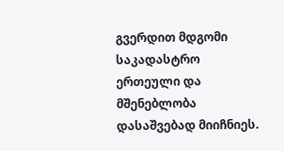გვერდით მდგომი საკადასტრო ერთეული და მშენებლობა დასაშვებად მიიჩნიეს.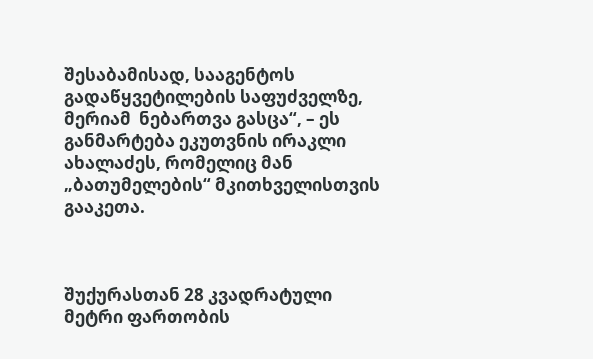შესაბამისად, სააგენტოს გადაწყვეტილების საფუძველზე, მერიამ  ნებართვა გასცა“, – ეს განმარტება ეკუთვნის ირაკლი ახალაძეს, რომელიც მან „ბათუმელების“ მკითხველისთვის გააკეთა.



შუქურასთან 28 კვადრატული მეტრი ფართობის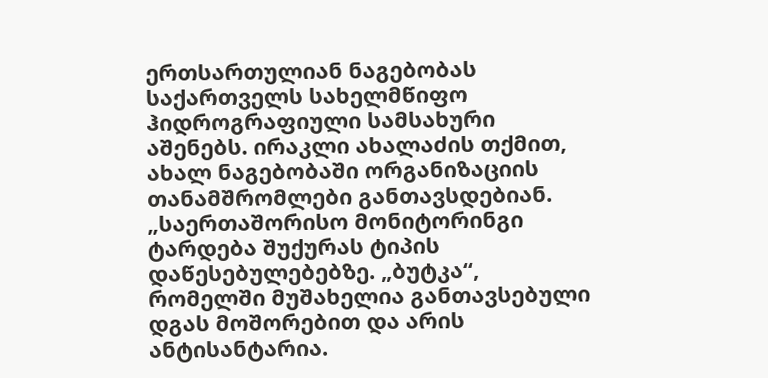ერთსართულიან ნაგებობას  საქართველს სახელმწიფო ჰიდროგრაფიული სამსახური აშენებს. ირაკლი ახალაძის თქმით, ახალ ნაგებობაში ორგანიზაციის თანამშრომლები განთავსდებიან. „საერთაშორისო მონიტორინგი ტარდება შუქურას ტიპის დაწესებულებებზე. „ბუტკა“, რომელში მუშახელია განთავსებული დგას მოშორებით და არის ანტისანტარია.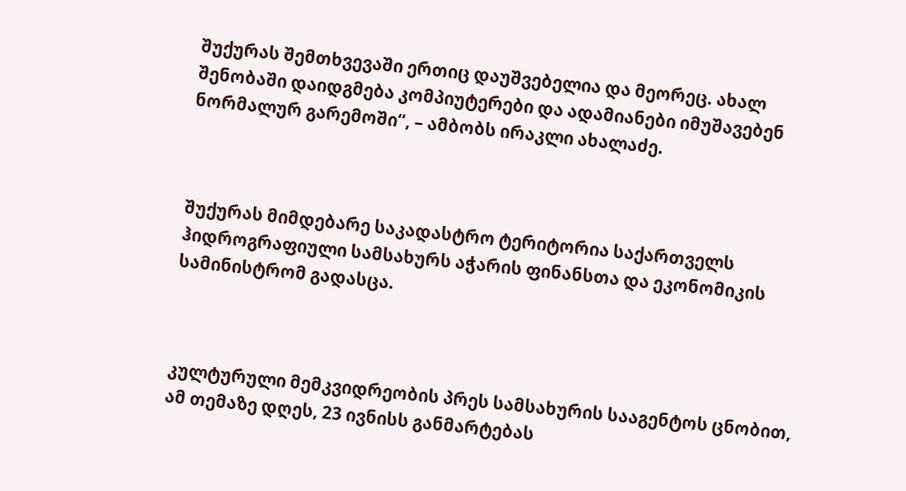შუქურას შემთხვევაში ერთიც დაუშვებელია და მეორეც. ახალ შენობაში დაიდგმება კომპიუტერები და ადამიანები იმუშავებენ ნორმალურ გარემოში“, – ამბობს ირაკლი ახალაძე.



შუქურას მიმდებარე საკადასტრო ტერიტორია საქართველს ჰიდროგრაფიული სამსახურს აჭარის ფინანსთა და ეკონომიკის სამინისტრომ გადასცა.



კულტურული მემკვიდრეობის პრეს სამსახურის სააგენტოს ცნობით, ამ თემაზე დღეს, 23 ივნისს განმარტებას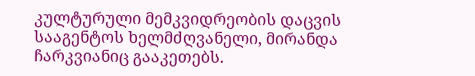კულტურული მემკვიდრეობის დაცვის სააგენტოს ხელმძღვანელი, მირანდა ჩარკვიანიც გააკეთებს.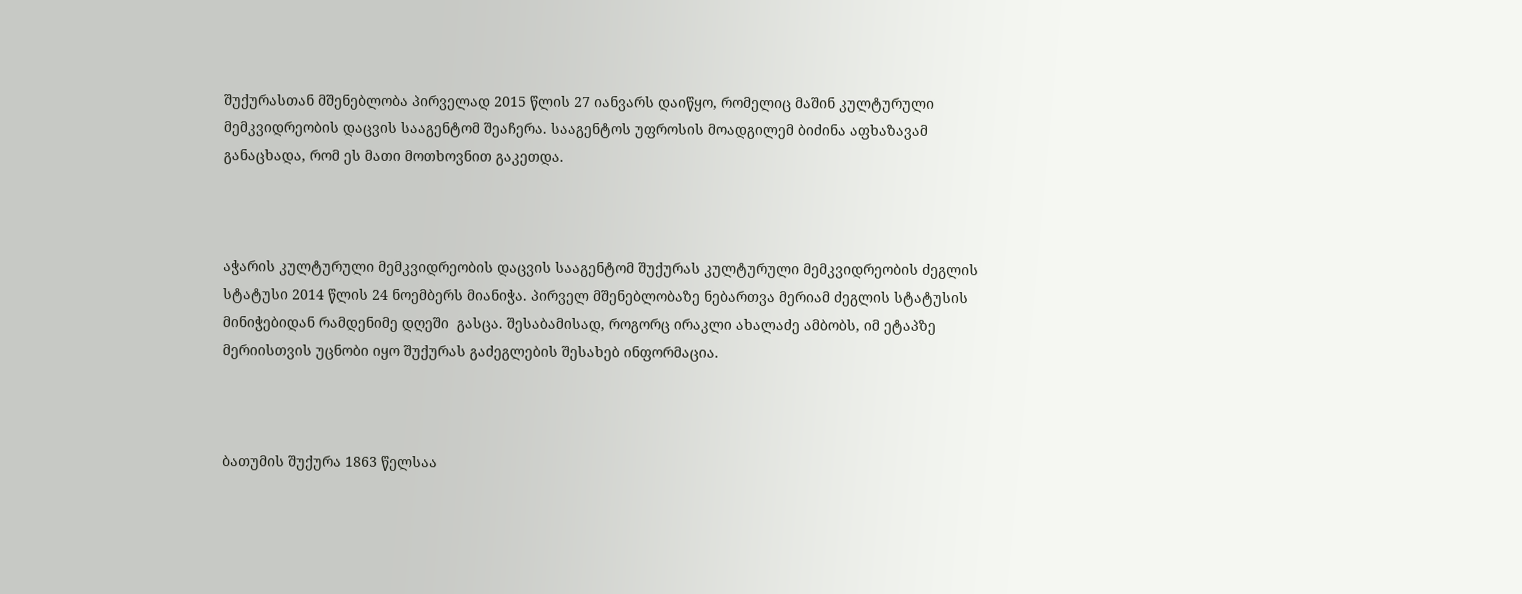შუქურასთან მშენებლობა პირველად 2015 წლის 27 იანვარს დაიწყო, რომელიც მაშინ კულტურული მემკვიდრეობის დაცვის სააგენტომ შეაჩერა. სააგენტოს უფროსის მოადგილემ ბიძინა აფხაზავამ განაცხადა, რომ ეს მათი მოთხოვნით გაკეთდა.



აჭარის კულტურული მემკვიდრეობის დაცვის სააგენტომ შუქურას კულტურული მემკვიდრეობის ძეგლის სტატუსი 2014 წლის 24 ნოემბერს მიანიჭა. პირველ მშენებლობაზე ნებართვა მერიამ ძეგლის სტატუსის მინიჭებიდან რამდენიმე დღეში  გასცა. შესაბამისად, როგორც ირაკლი ახალაძე ამბობს, იმ ეტაპზე მერიისთვის უცნობი იყო შუქურას გაძეგლების შესახებ ინფორმაცია.



ბათუმის შუქურა 1863 წელსაა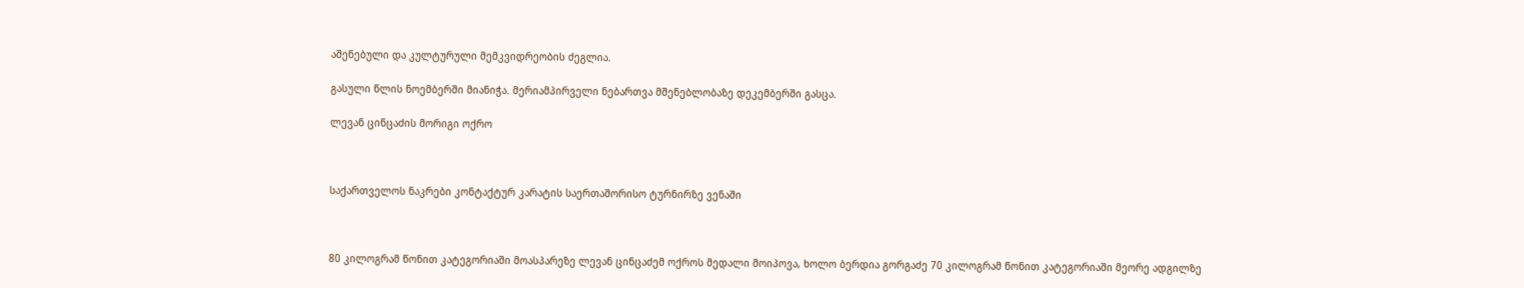აშენებული და კულტურული მემკვიდრეობის ძეგლია.

გასული წლის ნოემბერში მიანიჭა. მერიამპირველი ნებართვა მშენებლობაზე დეკემბერში გასცა.

ლევან ცინცაძის მორიგი ოქრო



საქართველოს ნაკრები კონტაქტურ კარატის საერთაშორისო ტურნირზე ვენაში



80 კილოგრამ წონით კატეგორიაში მოასპარეზე ლევან ცინცაძემ ოქროს მედალი მოიპოვა, ხოლო ბერდია გორგაძე 70 კილოგრამ წონით კატეგორიაში მეორე ადგილზე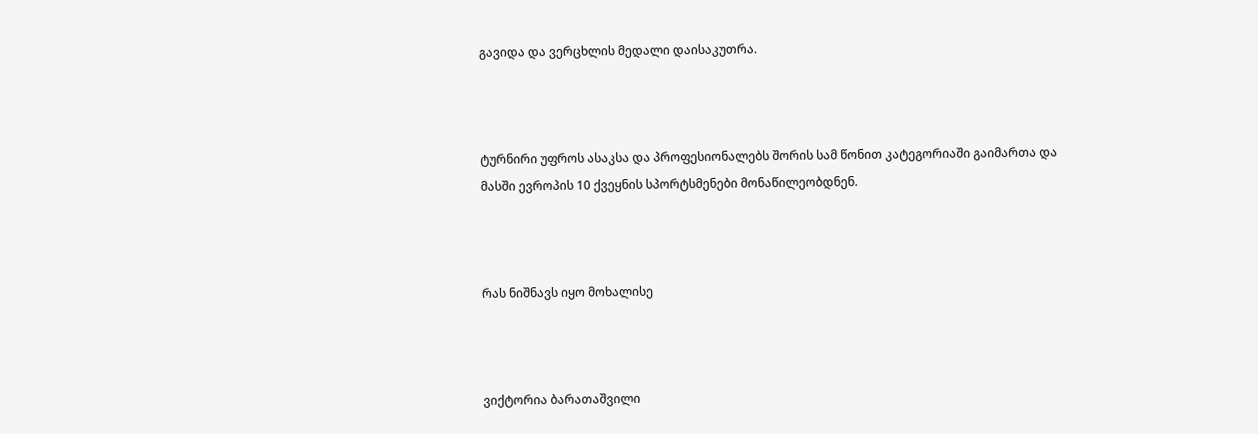გავიდა და ვერცხლის მედალი დაისაკუთრა.



ტურნირი უფროს ასაკსა და პროფესიონალებს შორის სამ წონით კატეგორიაში გაიმართა და მასში ევროპის 10 ქვეყნის სპორტსმენები მონაწილეობდნენ.



რას ნიშნავს იყო მოხალისე



ვიქტორია ბარათაშვილი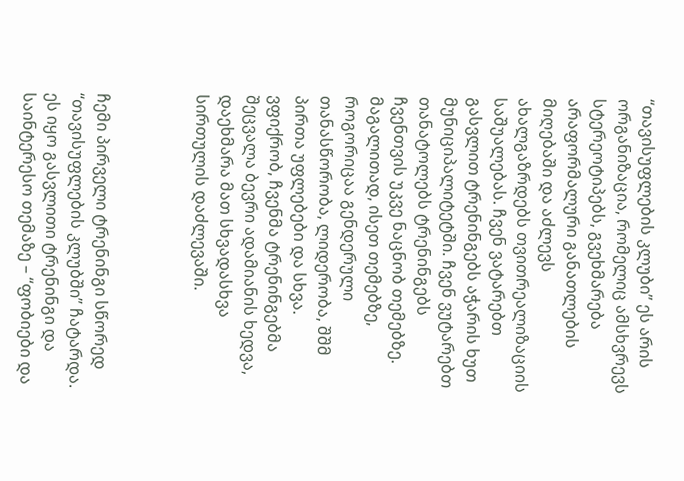“თავისუფლების კლუბი” ეს არის ორგანიზაცია, რომელიც ამსხვრევს სტერეოტიპებს, გვეხმარება არაფორმალური განათლების მიღებაში და აძლევს ახალგაზრდებს თვითრეალიზაციის საშუალებას. ჩვენ ვატარებთ გასვლით ტრენინგებს აჭარის ხუთ მუნიციპალიტეტში. ჩვენ ვუტარებთ თანატოლებს ტრენინგებს ჩვენთვის უკვე ნაცნობ თემებზე. მაგალითად, ისეთ თემებზე, როგორიცაა გენდერული თანასწორობა, ლიდერობა, შშმ პირთა უფლებები და სხვა. ვფიქრობ, ჩვენმა ტრენინგებმა შეცვალა ბევრი ადამიანის ხედვა, დაეხმარა მათ სხვადასხვა სირთულის დაძლევაში.



ჩემი პირველი ტრენინგი სწორედ “თავისუფლების კლუბში” ჩატარდა. ეს იყო გასვლითი ტრენინგი და საინტერესო თემაზე – “ფობიები და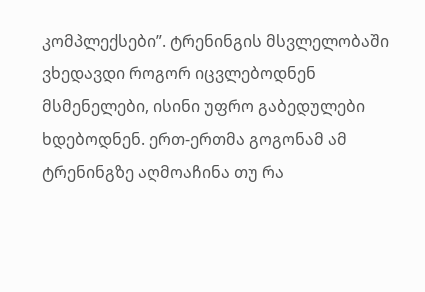კომპლექსები”. ტრენინგის მსვლელობაში ვხედავდი როგორ იცვლებოდნენ მსმენელები, ისინი უფრო გაბედულები ხდებოდნენ. ერთ-ერთმა გოგონამ ამ ტრენინგზე აღმოაჩინა თუ რა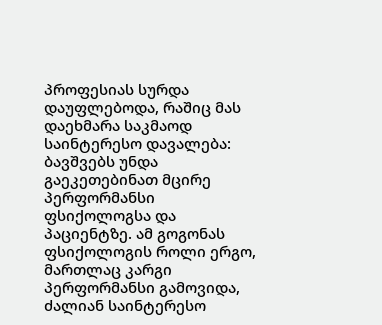პროფესიას სურდა დაუფლებოდა, რაშიც მას დაეხმარა საკმაოდ საინტერესო დავალება: ბავშვებს უნდა გაეკეთებინათ მცირე პერფორმანსი ფსიქოლოგსა და პაციენტზე. ამ გოგონას ფსიქოლოგის როლი ერგო, მართლაც კარგი პერფორმანსი გამოვიდა, ძალიან საინტერესო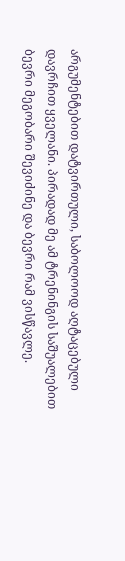არგუმენტებით დატვირთული, საბოლოოდ აღტაცებული დავრჩით ყველანი. პირადად მე ამ ტრენინგის საშუალებით ბევრი მეგობარი შევიძინე და ბევრი რამ ვისწავლე.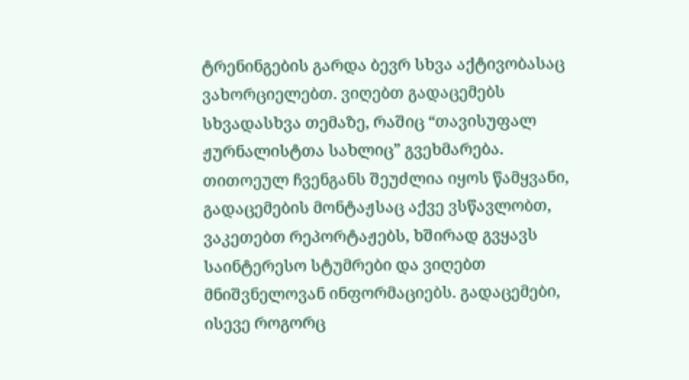ტრენინგების გარდა ბევრ სხვა აქტივობასაც ვახორციელებთ. ვიღებთ გადაცემებს სხვადასხვა თემაზე, რაშიც “თავისუფალ ჟურნალისტთა სახლიც” გვეხმარება. თითოეულ ჩვენგანს შეუძლია იყოს წამყვანი, გადაცემების მონტაჟსაც აქვე ვსწავლობთ, ვაკეთებთ რეპორტაჟებს, ხშირად გვყავს საინტერესო სტუმრები და ვიღებთ მნიშვნელოვან ინფორმაციებს. გადაცემები, ისევე როგორც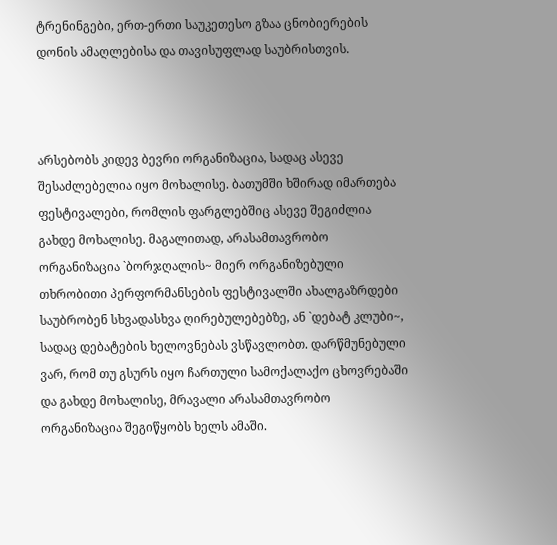ტრენინგები, ერთ-ერთი საუკეთესო გზაა ცნობიერების დონის ამაღლებისა და თავისუფლად საუბრისთვის.



არსებობს კიდევ ბევრი ორგანიზაცია, სადაც ასევე შესაძლებელია იყო მოხალისე. ბათუმში ხშირად იმართება ფესტივალები, რომლის ფარგლებშიც ასევე შეგიძლია გახდე მოხალისე. მაგალითად, არასამთავრობო ორგანიზაცია `ბორჯღალის~ მიერ ორგანიზებული თხრობითი პერფორმანსების ფესტივალში ახალგაზრდები საუბრობენ სხვადასხვა ღირებულებებზე, ან `დებატ კლუბი~, სადაც დებატების ხელოვნებას ვსწავლობთ. დარწმუნებული ვარ, რომ თუ გსურს იყო ჩართული სამოქალაქო ცხოვრებაში და გახდე მოხალისე, მრავალი არასამთავრობო ორგანიზაცია შეგიწყობს ხელს ამაში.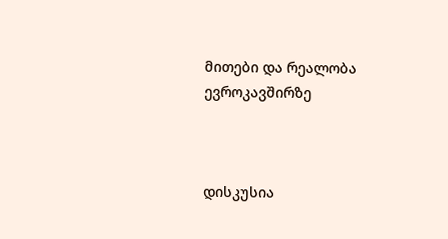მითები და რეალობა ევროკავშირზე



დისკუსია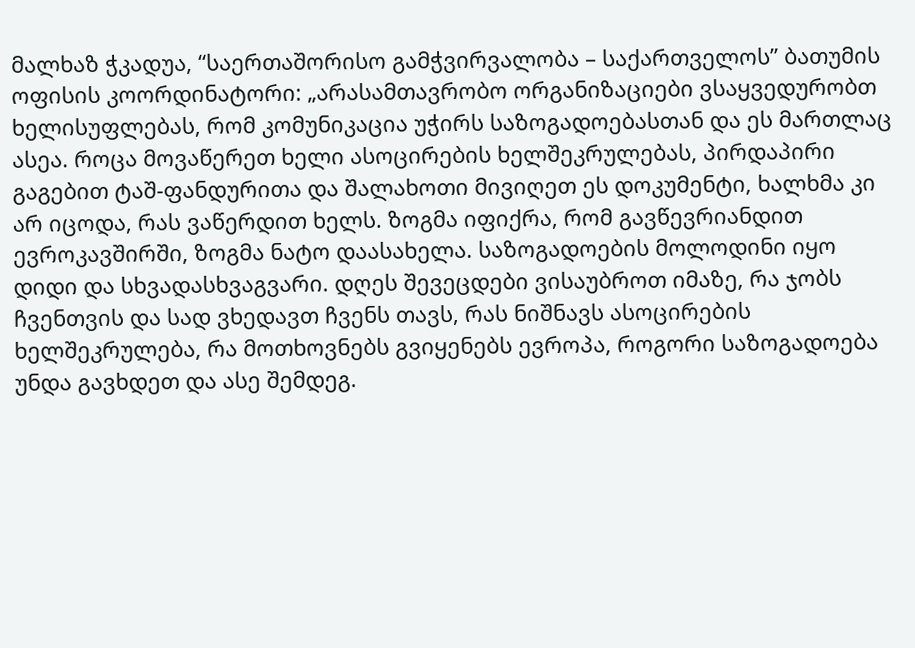მალხაზ ჭკადუა, “საერთაშორისო გამჭვირვალობა – საქართველოს” ბათუმის ოფისის კოორდინატორი: „არასამთავრობო ორგანიზაციები ვსაყვედურობთ ხელისუფლებას, რომ კომუნიკაცია უჭირს საზოგადოებასთან და ეს მართლაც ასეა. როცა მოვაწერეთ ხელი ასოცირების ხელშეკრულებას, პირდაპირი გაგებით ტაშ-ფანდურითა და შალახოთი მივიღეთ ეს დოკუმენტი, ხალხმა კი არ იცოდა, რას ვაწერდით ხელს. ზოგმა იფიქრა, რომ გავწევრიანდით ევროკავშირში, ზოგმა ნატო დაასახელა. საზოგადოების მოლოდინი იყო დიდი და სხვადასხვაგვარი. დღეს შევეცდები ვისაუბროთ იმაზე, რა ჯობს ჩვენთვის და სად ვხედავთ ჩვენს თავს, რას ნიშნავს ასოცირების ხელშეკრულება, რა მოთხოვნებს გვიყენებს ევროპა, როგორი საზოგადოება უნდა გავხდეთ და ასე შემდეგ.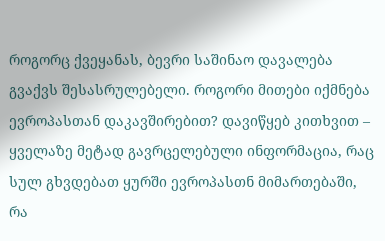როგორც ქვეყანას, ბევრი საშინაო დავალება გვაქვს შესასრულებელი. როგორი მითები იქმნება ევროპასთან დაკავშირებით? დავიწყებ კითხვით – ყველაზე მეტად გავრცელებული ინფორმაცია, რაც სულ გხვდებათ ყურში ევროპასთნ მიმართებაში, რა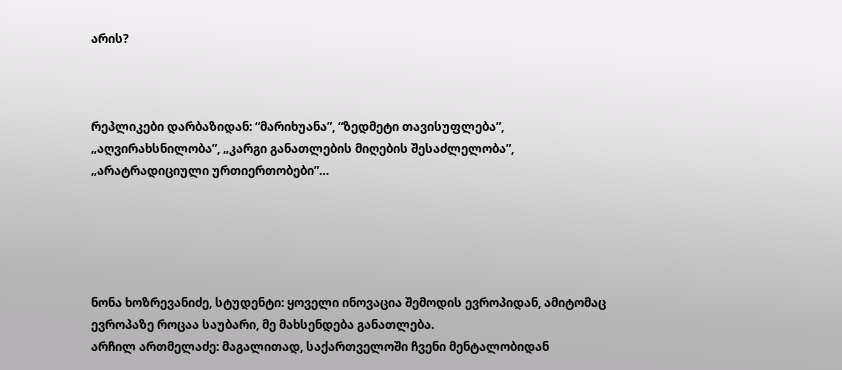არის?



რეპლიკები დარბაზიდან: “მარიხუანა”, “ზედმეტი თავისუფლება”, „აღვირახსნილობა”, „კარგი განათლების მიღების შესაძლელობა”, „არატრადიციული ურთიერთობები”…





ნონა ხოზრევანიძე, სტუდენტი: ყოველი ინოვაცია შემოდის ევროპიდან, ამიტომაც ევროპაზე როცაა საუბარი, მე მახსენდება განათლება.
არჩილ ართმელაძე: მაგალითად, საქართველოში ჩვენი მენტალობიდან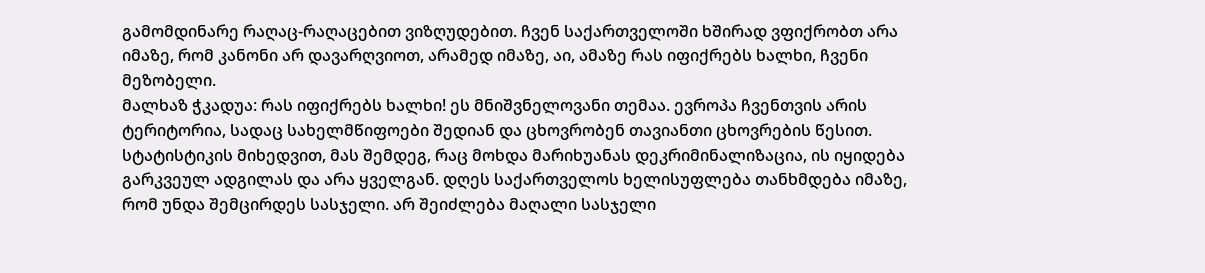გამომდინარე რაღაც-რაღაცებით ვიზღუდებით. ჩვენ საქართველოში ხშირად ვფიქრობთ არა იმაზე, რომ კანონი არ დავარღვიოთ, არამედ იმაზე, აი, ამაზე რას იფიქრებს ხალხი, ჩვენი მეზობელი.
მალხაზ ჭკადუა: რას იფიქრებს ხალხი! ეს მნიშვნელოვანი თემაა. ევროპა ჩვენთვის არის ტერიტორია, სადაც სახელმწიფოები შედიან და ცხოვრობენ თავიანთი ცხოვრების წესით. სტატისტიკის მიხედვით, მას შემდეგ, რაც მოხდა მარიხუანას დეკრიმინალიზაცია, ის იყიდება გარკვეულ ადგილას და არა ყველგან. დღეს საქართველოს ხელისუფლება თანხმდება იმაზე, რომ უნდა შემცირდეს სასჯელი. არ შეიძლება მაღალი სასჯელი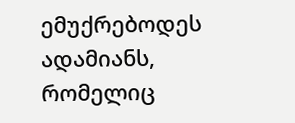ემუქრებოდეს ადამიანს, რომელიც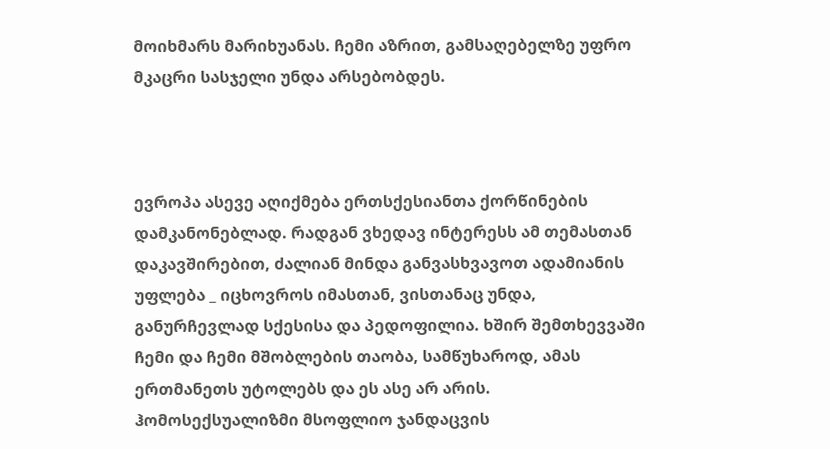მოიხმარს მარიხუანას. ჩემი აზრით, გამსაღებელზე უფრო მკაცრი სასჯელი უნდა არსებობდეს.



ევროპა ასევე აღიქმება ერთსქესიანთა ქორწინების დამკანონებლად. რადგან ვხედავ ინტერესს ამ თემასთან დაკავშირებით, ძალიან მინდა განვასხვავოთ ადამიანის უფლება _ იცხოვროს იმასთან, ვისთანაც უნდა, განურჩევლად სქესისა და პედოფილია. ხშირ შემთხევვაში ჩემი და ჩემი მშობლების თაობა, სამწუხაროდ, ამას ერთმანეთს უტოლებს და ეს ასე არ არის. ჰომოსექსუალიზმი მსოფლიო ჯანდაცვის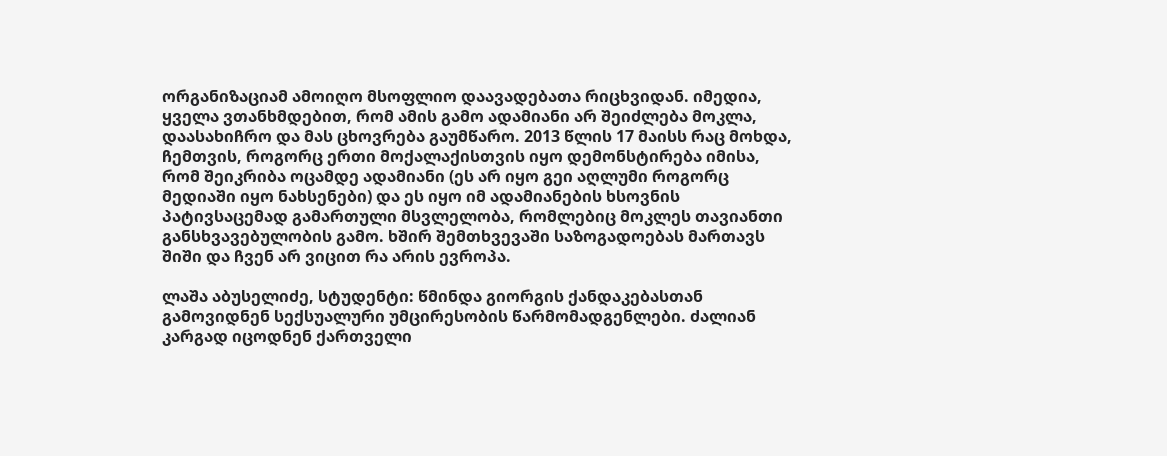ორგანიზაციამ ამოიღო მსოფლიო დაავადებათა რიცხვიდან. იმედია, ყველა ვთანხმდებით, რომ ამის გამო ადამიანი არ შეიძლება მოკლა, დაასახიჩრო და მას ცხოვრება გაუმწარო. 2013 წლის 17 მაისს რაც მოხდა, ჩემთვის, როგორც ერთი მოქალაქისთვის იყო დემონსტირება იმისა, რომ შეიკრიბა ოცამდე ადამიანი (ეს არ იყო გეი აღლუმი როგორც მედიაში იყო ნახსენები) და ეს იყო იმ ადამიანების ხსოვნის პატივსაცემად გამართული მსვლელობა, რომლებიც მოკლეს თავიანთი განსხვავებულობის გამო. ხშირ შემთხვევაში საზოგადოებას მართავს შიში და ჩვენ არ ვიცით რა არის ევროპა.

ლაშა აბუსელიძე, სტუდენტი: წმინდა გიორგის ქანდაკებასთან გამოვიდნენ სექსუალური უმცირესობის წარმომადგენლები. ძალიან კარგად იცოდნენ ქართველი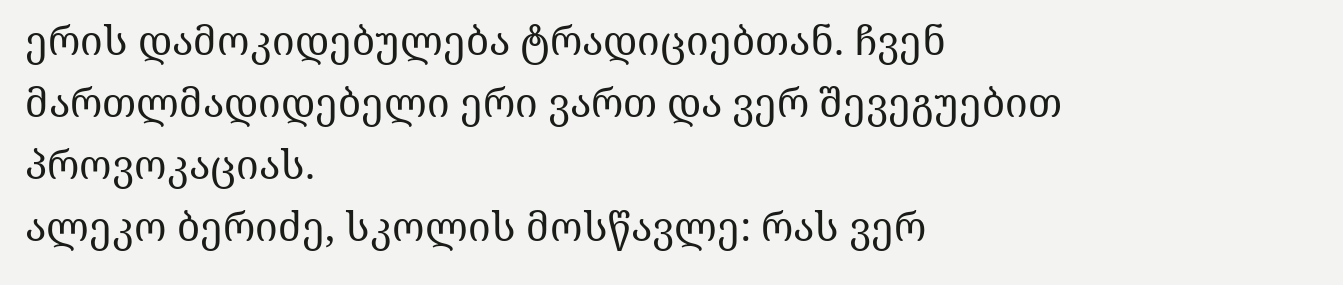ერის დამოკიდებულება ტრადიციებთან. ჩვენ მართლმადიდებელი ერი ვართ და ვერ შევეგუებით პროვოკაციას.
ალეკო ბერიძე, სკოლის მოსწავლე: რას ვერ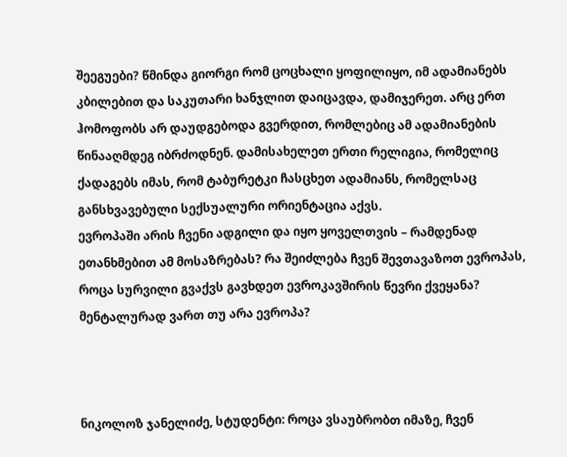შეეგუები? წმინდა გიორგი რომ ცოცხალი ყოფილიყო, იმ ადამიანებს კბილებით და საკუთარი ხანჯლით დაიცავდა, დამიჯერეთ. არც ერთ ჰომოფობს არ დაუდგებოდა გვერდით, რომლებიც ამ ადამიანების წინააღმდეგ იბრძოდნენ. დამისახელეთ ერთი რელიგია, რომელიც ქადაგებს იმას, რომ ტაბურეტკი ჩასცხეთ ადამიანს, რომელსაც განსხვავებული სექსუალური ორიენტაცია აქვს.
ევროპაში არის ჩვენი ადგილი და იყო ყოველთვის – რამდენად ეთანხმებით ამ მოსაზრებას? რა შეიძლება ჩვენ შევთავაზოთ ევროპას, როცა სურვილი გვაქვს გავხდეთ ევროკავშირის წევრი ქვეყანა? მენტალურად ვართ თუ არა ევროპა?



ნიკოლოზ ჯანელიძე, სტუდენტი: როცა ვსაუბრობთ იმაზე, ჩვენ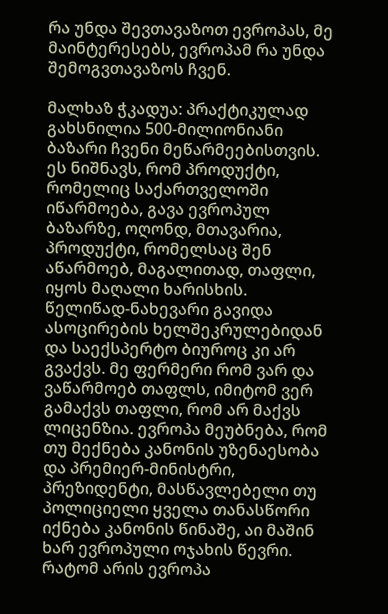რა უნდა შევთავაზოთ ევროპას, მე მაინტერესებს, ევროპამ რა უნდა შემოგვთავაზოს ჩვენ.

მალხაზ ჭკადუა: პრაქტიკულად გახსნილია 500-მილიონიანი ბაზარი ჩვენი მეწარმეებისთვის. ეს ნიშნავს, რომ პროდუქტი, რომელიც საქართველოში იწარმოება, გავა ევროპულ ბაზარზე, ოღონდ, მთავარია, პროდუქტი, რომელსაც შენ აწარმოებ, მაგალითად, თაფლი, იყოს მაღალი ხარისხის. წელიწად-ნახევარი გავიდა ასოცირების ხელშეკრულებიდან და საექსპერტო ბიუროც კი არ გვაქვს. მე ფერმერი რომ ვარ და ვაწარმოებ თაფლს, იმიტომ ვერ გამაქვს თაფლი, რომ არ მაქვს ლიცენზია. ევროპა მეუბნება, რომ თუ მექნება კანონის უზენაესობა და პრემიერ-მინისტრი, პრეზიდენტი, მასწავლებელი თუ პოლიციელი ყველა თანასწორი იქნება კანონის წინაშე, აი მაშინ ხარ ევროპული ოჯახის წევრი. რატომ არის ევროპა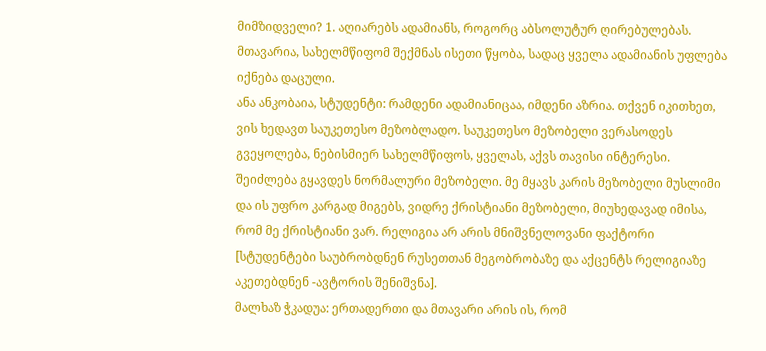მიმზიდველი? 1. აღიარებს ადამიანს, როგორც აბსოლუტურ ღირებულებას. მთავარია, სახელმწიფომ შექმნას ისეთი წყობა, სადაც ყველა ადამიანის უფლება იქნება დაცული.
ანა ანკობაია, სტუდენტი: რამდენი ადამიანიცაა, იმდენი აზრია. თქვენ იკითხეთ, ვის ხედავთ საუკეთესო მეზობლადო. საუკეთესო მეზობელი ვერასოდეს გვეყოლება, ნებისმიერ სახელმწიფოს, ყველას, აქვს თავისი ინტერესი. შეიძლება გყავდეს ნორმალური მეზობელი. მე მყავს კარის მეზობელი მუსლიმი და ის უფრო კარგად მიგებს, ვიდრე ქრისტიანი მეზობელი, მიუხედავად იმისა, რომ მე ქრისტიანი ვარ. რელიგია არ არის მნიშვნელოვანი ფაქტორი [სტუდენტები საუბრობდნენ რუსეთთან მეგობრობაზე და აქცენტს რელიგიაზე აკეთებდნენ -ავტორის შენიშვნა].
მალხაზ ჭკადუა: ერთადერთი და მთავარი არის ის, რომ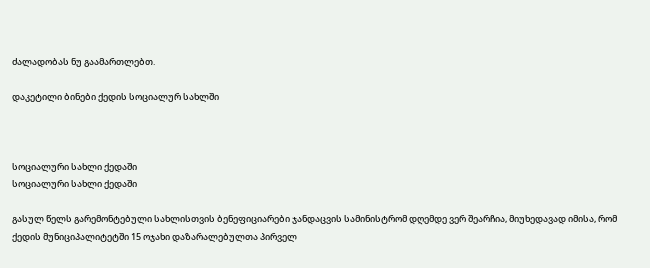ძალადობას ნუ გაამართლებთ.

დაკეტილი ბინები ქედის სოციალურ სახლში



სოციალური სახლი ქედაში
სოციალური სახლი ქედაში

გასულ წელს გარემონტებული სახლისთვის ბენეფიციარები ჯანდაცვის სამინისტრომ დღემდე ვერ შეარჩია, მიუხედავად იმისა, რომ ქედის მუნიციპალიტეტში 15 ოჯახი დაზარალებულთა პირველ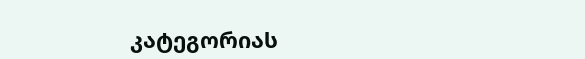კატეგორიას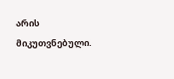არის მიკუთვნებული.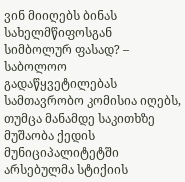ვინ მიიღებს ბინას სახელმწიფოსგან სიმბოლურ ფასად? – საბოლოო გადაწყვეტილებას სამთავრობო კომისია იღებს, თუმცა მანამდე საკითხზე მუშაობა ქედის მუნიციპალიტეტში არსებულმა სტიქიის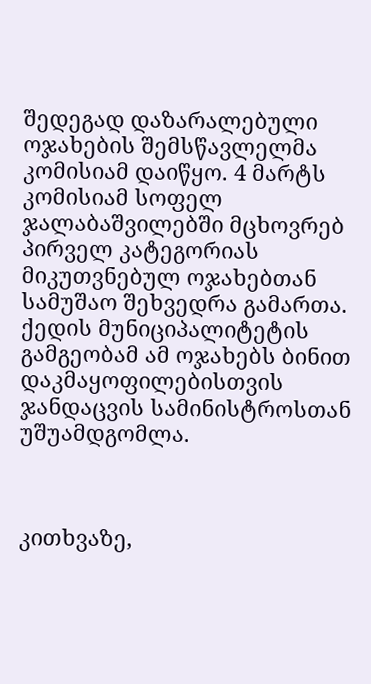შედეგად დაზარალებული ოჯახების შემსწავლელმა კომისიამ დაიწყო. 4 მარტს კომისიამ სოფელ ჯალაბაშვილებში მცხოვრებ პირველ კატეგორიას მიკუთვნებულ ოჯახებთან სამუშაო შეხვედრა გამართა. ქედის მუნიციპალიტეტის გამგეობამ ამ ოჯახებს ბინით დაკმაყოფილებისთვის ჯანდაცვის სამინისტროსთან უშუამდგომლა.



კითხვაზე,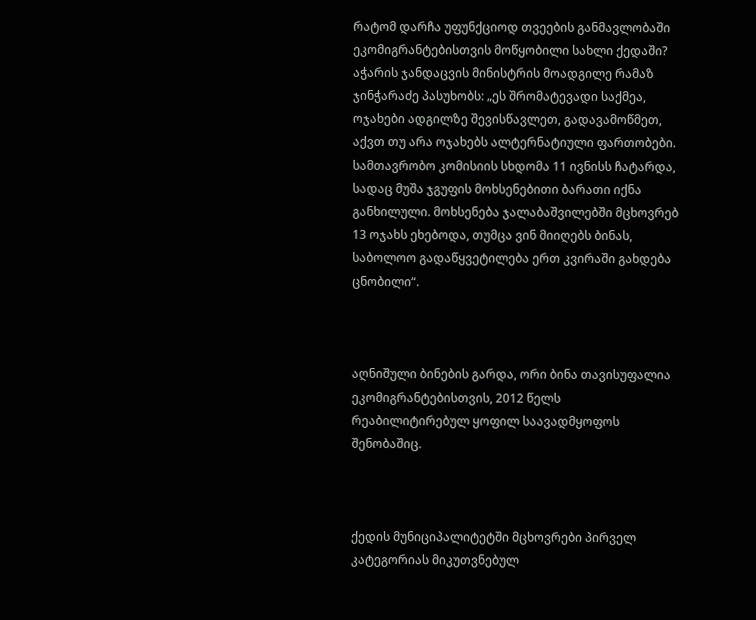რატომ დარჩა უფუნქციოდ თვეების განმავლობაში ეკომიგრანტებისთვის მოწყობილი სახლი ქედაში? აჭარის ჯანდაცვის მინისტრის მოადგილე რამაზ ჯინჭარაძე პასუხობს: „ეს შრომატევადი საქმეა, ოჯახები ადგილზე შევისწავლეთ, გადავამოწმეთ, აქვთ თუ არა ოჯახებს ალტერნატიული ფართობები. სამთავრობო კომისიის სხდომა 11 ივნისს ჩატარდა, სადაც მუშა ჯგუფის მოხსენებითი ბარათი იქნა განხილული. მოხსენება ჯალაბაშვილებში მცხოვრებ 13 ოჯახს ეხებოდა, თუმცა ვინ მიიღებს ბინას, საბოლოო გადაწყვეტილება ერთ კვირაში გახდება ცნობილი“.



აღნიშული ბინების გარდა, ორი ბინა თავისუფალია ეკომიგრანტებისთვის, 2012 წელს რეაბილიტირებულ ყოფილ საავადმყოფოს შენობაშიც.



ქედის მუნიციპალიტეტში მცხოვრები პირველ კატეგორიას მიკუთვნებულ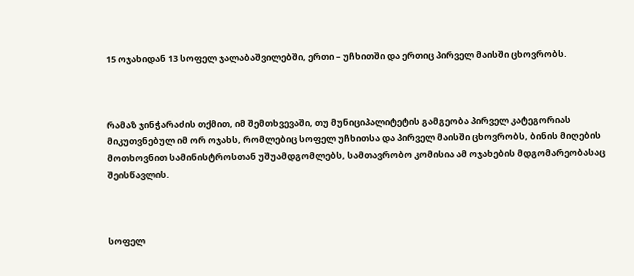15 ოჯახიდან 13 სოფელ ჯალაბაშვილებში, ერთი – უჩხითში და ერთიც პირველ მაისში ცხოვრობს.



რამაზ ჯინჭარაძის თქმით, იმ შემთხვევაში, თუ მუნიციპალიტეტის გამგეობა პირველ კატეგორიას მიკუთვნებულ იმ ორ ოჯახს, რომლებიც სოფელ უჩხითსა და პირველ მაისში ცხოვრობს, ბინის მიღების მოთხოვნით სამინისტროსთან უშუამდგომლებს, სამთავრობო კომისია ამ ოჯახების მდგომარეობასაც შეისწავლის.



სოფელ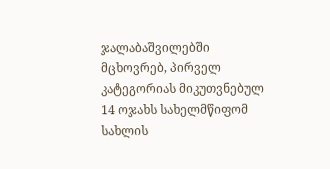ჯალაბაშვილებში მცხოვრებ, პირველ კატეგორიას მიკუთვნებულ 14 ოჯახს სახელმწიფომ სახლის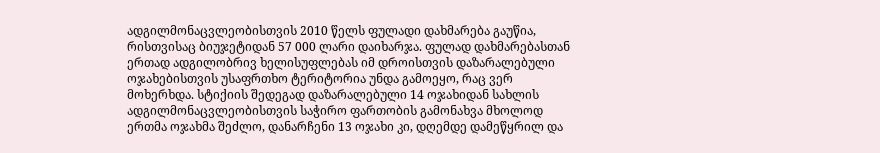ადგილმონაცვლეობისთვის 2010 წელს ფულადი დახმარება გაუწია, რისთვისაც ბიუჯეტიდან 57 000 ლარი დაიხარჯა. ფულად დახმარებასთან ერთად ადგილობრივ ხელისუფლებას იმ დროისთვის დაზარალებული ოჯახებისთვის უსაფრთხო ტერიტორია უნდა გამოეყო, რაც ვერ მოხერხდა. სტიქიის შედეგად დაზარალებული 14 ოჯახიდან სახლის ადგილმონაცვლეობისთვის საჭირო ფართობის გამონახვა მხოლოდ ერთმა ოჯახმა შეძლო, დანარჩენი 13 ოჯახი კი, დღემდე დამეწყრილ და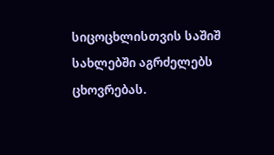სიცოცხლისთვის საშიშ სახლებში აგრძელებს ცხოვრებას.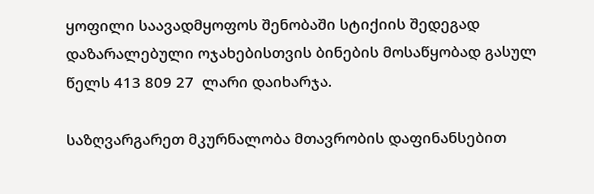ყოფილი საავადმყოფოს შენობაში სტიქიის შედეგად დაზარალებული ოჯახებისთვის ბინების მოსაწყობად გასულ წელს 413 809 27  ლარი დაიხარჯა.

საზღვარგარეთ მკურნალობა მთავრობის დაფინანსებით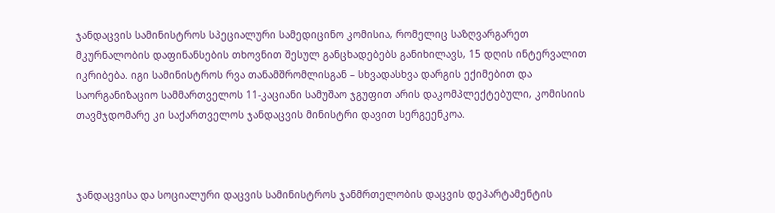ჯანდაცვის სამინისტროს სპეციალური სამედიცინო კომისია, რომელიც საზღვარგარეთ მკურნალობის დაფინანსების თხოვნით შესულ განცხადებებს განიხილავს, 15 დღის ინტერვალით იკრიბება. იგი სამინისტროს რვა თანამშრომლისგან – სხვადასხვა დარგის ექიმებით და საორგანიზაციო სამმართველოს 11-კაციანი სამუშაო ჯგუფით არის დაკომპლექტებული, კომისიის თავმჯდომარე კი საქართველოს ჯანდაცვის მინისტრი დავით სერგეენკოა.



ჯანდაცვისა და სოციალური დაცვის სამინისტროს ჯანმრთელობის დაცვის დეპარტამენტის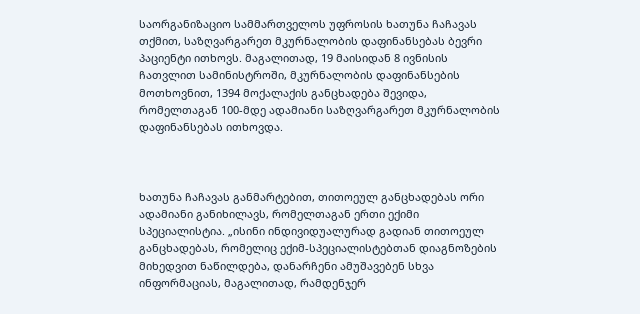საორგანიზაციო სამმართველოს უფროსის ხათუნა ჩაჩავას თქმით, საზღვარგარეთ მკურნალობის დაფინანსებას ბევრი პაციენტი ითხოვს. მაგალითად, 19 მაისიდან 8 ივნისის ჩათვლით სამინისტროში, მკურნალობის დაფინანსების მოთხოვნით, 1394 მოქალაქის განცხადება შევიდა, რომელთაგან 100-მდე ადამიანი საზღვარგარეთ მკურნალობის დაფინანსებას ითხოვდა.



ხათუნა ჩაჩავას განმარტებით, თითოეულ განცხადებას ორი ადამიანი განიხილავს, რომელთაგან ერთი ექიმი სპეციალისტია. „ისინი ინდივიდუალურად გადიან თითოეულ განცხადებას, რომელიც ექიმ-სპეციალისტებთან დიაგნოზების მიხედვით ნაწილდება, დანარჩენი ამუშავებენ სხვა ინფორმაციას, მაგალითად, რამდენჯერ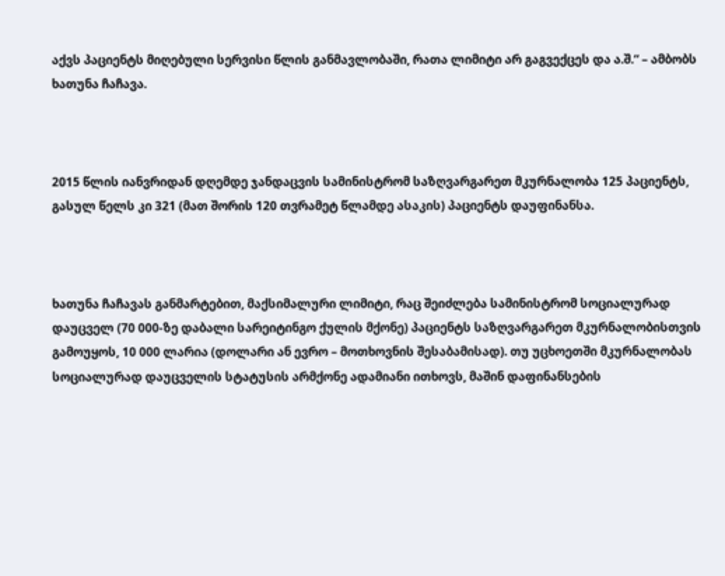აქვს პაციენტს მიღებული სერვისი წლის განმავლობაში, რათა ლიმიტი არ გაგვექცეს და ა.შ.“ – ამბობს ხათუნა ჩაჩავა.



2015 წლის იანვრიდან დღემდე ჯანდაცვის სამინისტრომ საზღვარგარეთ მკურნალობა 125 პაციენტს, გასულ წელს კი 321 (მათ შორის 120 თვრამეტ წლამდე ასაკის) პაციენტს დაუფინანსა.



ხათუნა ჩაჩავას განმარტებით, მაქსიმალური ლიმიტი, რაც შეიძლება სამინისტრომ სოციალურად დაუცველ (70 000-ზე დაბალი სარეიტინგო ქულის მქონე) პაციენტს საზღვარგარეთ მკურნალობისთვის გამოუყოს, 10 000 ლარია (დოლარი ან ევრო – მოთხოვნის შესაბამისად). თუ უცხოეთში მკურნალობას სოციალურად დაუცველის სტატუსის არმქონე ადამიანი ითხოვს, მაშინ დაფინანსების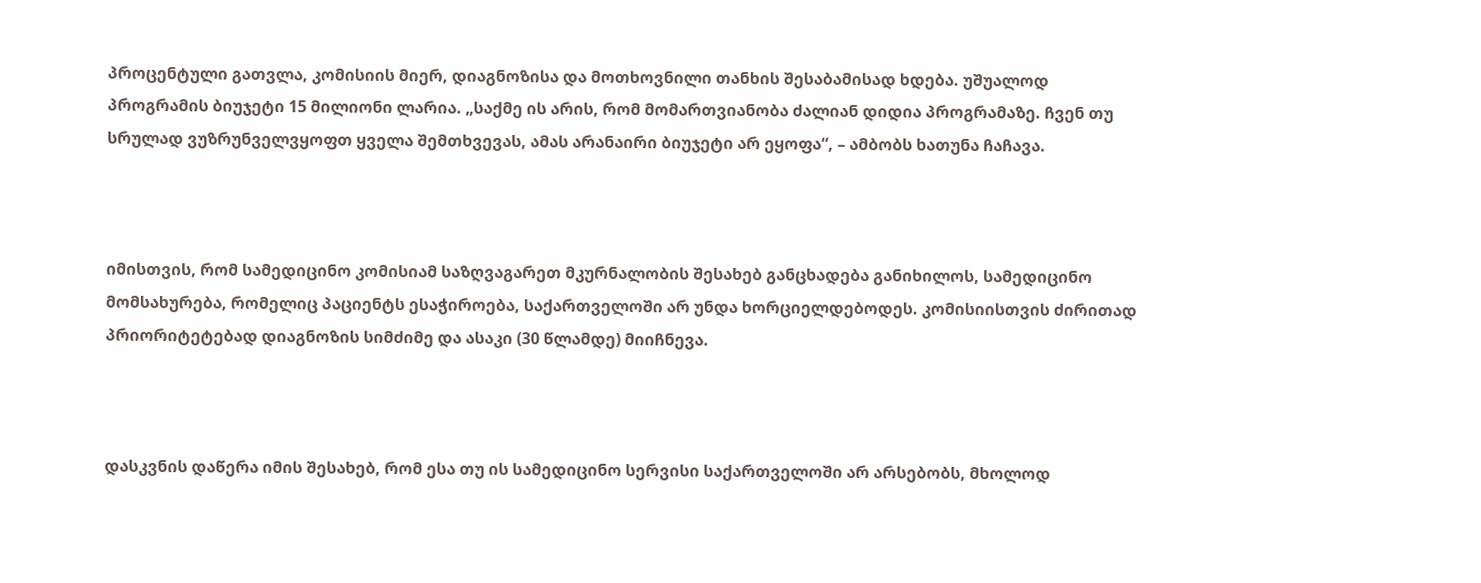პროცენტული გათვლა, კომისიის მიერ, დიაგნოზისა და მოთხოვნილი თანხის შესაბამისად ხდება. უშუალოდ პროგრამის ბიუჯეტი 15 მილიონი ლარია. „საქმე ის არის, რომ მომართვიანობა ძალიან დიდია პროგრამაზე. ჩვენ თუ სრულად ვუზრუნველვყოფთ ყველა შემთხვევას, ამას არანაირი ბიუჯეტი არ ეყოფა“, – ამბობს ხათუნა ჩაჩავა.



იმისთვის, რომ სამედიცინო კომისიამ საზღვაგარეთ მკურნალობის შესახებ განცხადება განიხილოს, სამედიცინო მომსახურება, რომელიც პაციენტს ესაჭიროება, საქართველოში არ უნდა ხორციელდებოდეს. კომისიისთვის ძირითად პრიორიტეტებად დიაგნოზის სიმძიმე და ასაკი (30 წლამდე) მიიჩნევა.



დასკვნის დაწერა იმის შესახებ, რომ ესა თუ ის სამედიცინო სერვისი საქართველოში არ არსებობს, მხოლოდ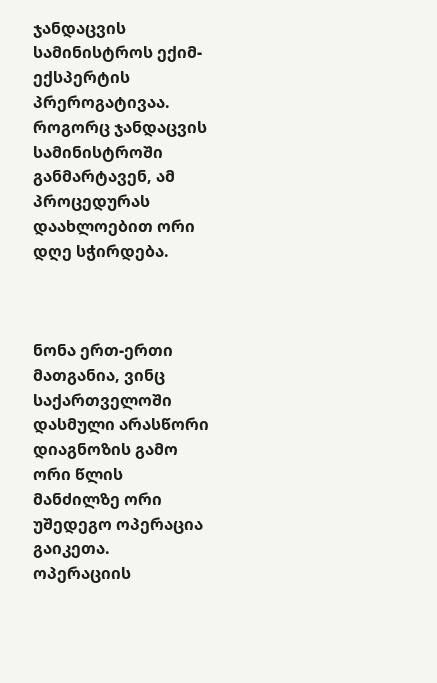ჯანდაცვის სამინისტროს ექიმ-ექსპერტის პრეროგატივაა. როგორც ჯანდაცვის სამინისტროში განმარტავენ, ამ პროცედურას დაახლოებით ორი დღე სჭირდება.



ნონა ერთ-ერთი მათგანია, ვინც საქართველოში დასმული არასწორი დიაგნოზის გამო ორი წლის მანძილზე ორი უშედეგო ოპერაცია გაიკეთა. ოპერაციის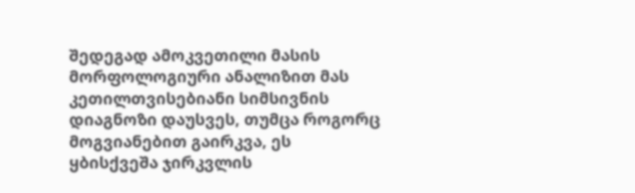შედეგად ამოკვეთილი მასის მორფოლოგიური ანალიზით მას კეთილთვისებიანი სიმსივნის დიაგნოზი დაუსვეს, თუმცა როგორც მოგვიანებით გაირკვა, ეს  ყბისქვეშა ჯირკვლის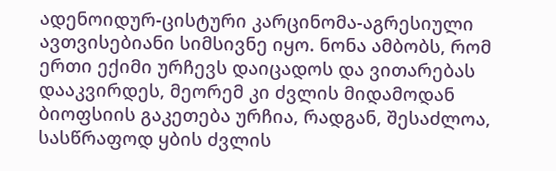ადენოიდურ-ცისტური კარცინომა-აგრესიული ავთვისებიანი სიმსივნე იყო. ნონა ამბობს, რომ ერთი ექიმი ურჩევს დაიცადოს და ვითარებას დააკვირდეს, მეორემ კი ძვლის მიდამოდან ბიოფსიის გაკეთება ურჩია, რადგან, შესაძლოა, სასწრაფოდ ყბის ძვლის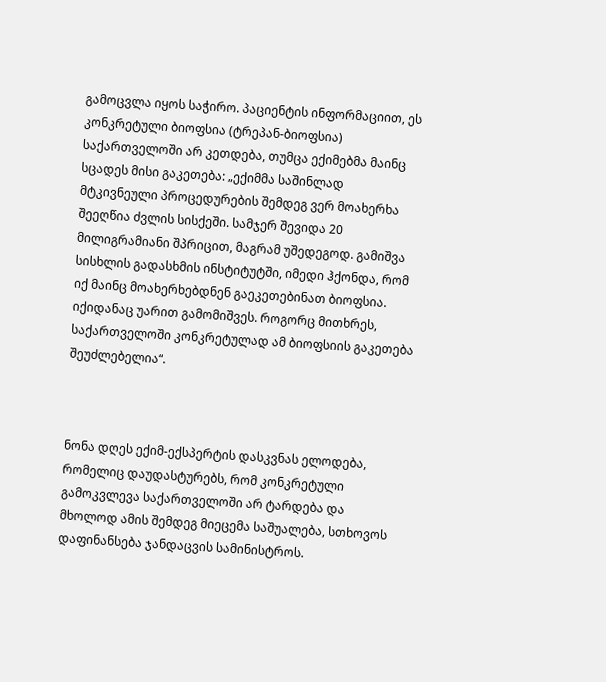გამოცვლა იყოს საჭირო. პაციენტის ინფორმაციით, ეს კონკრეტული ბიოფსია (ტრეპან-ბიოფსია) საქართველოში არ კეთდება, თუმცა ექიმებმა მაინც სცადეს მისი გაკეთება: „ექიმმა საშინლად მტკივნეული პროცედურების შემდეგ ვერ მოახერხა შეეღწია ძვლის სისქეში. სამჯერ შევიდა 20 მილიგრამიანი შპრიცით, მაგრამ უშედეგოდ. გამიშვა სისხლის გადასხმის ინსტიტუტში, იმედი ჰქონდა, რომ იქ მაინც მოახერხებდნენ გაეკეთებინათ ბიოფსია. იქიდანაც უარით გამომიშვეს. როგორც მითხრეს, საქართველოში კონკრეტულად ამ ბიოფსიის გაკეთება შეუძლებელია“.



ნონა დღეს ექიმ-ექსპერტის დასკვნას ელოდება, რომელიც დაუდასტურებს, რომ კონკრეტული გამოკვლევა საქართველოში არ ტარდება და მხოლოდ ამის შემდეგ მიეცემა საშუალება, სთხოვოს დაფინანსება ჯანდაცვის სამინისტროს.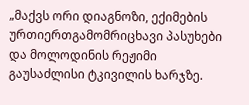„მაქვს ორი დიაგნოზი, ექიმების ურთიერთგამომრიცხავი პასუხები და მოლოდინის რეჟიმი გაუსაძლისი ტკივილის ხარჯზე.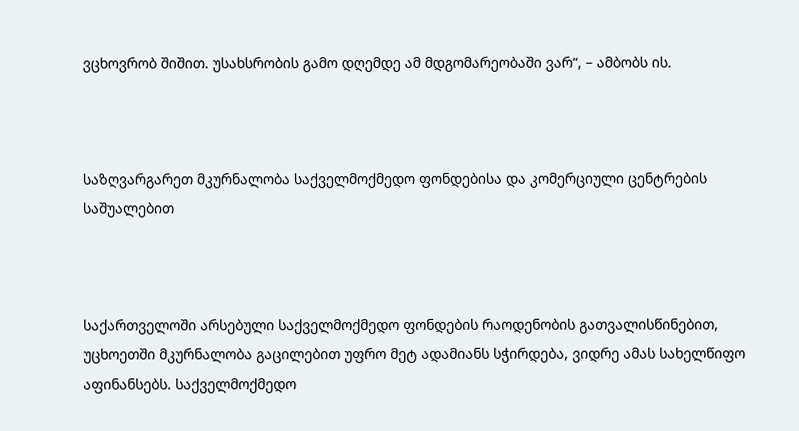ვცხოვრობ შიშით. უსახსრობის გამო დღემდე ამ მდგომარეობაში ვარ“, – ამბობს ის.



საზღვარგარეთ მკურნალობა საქველმოქმედო ფონდებისა და კომერციული ცენტრების საშუალებით



საქართველოში არსებული საქველმოქმედო ფონდების რაოდენობის გათვალისწინებით, უცხოეთში მკურნალობა გაცილებით უფრო მეტ ადამიანს სჭირდება, ვიდრე ამას სახელწიფო აფინანსებს. საქველმოქმედო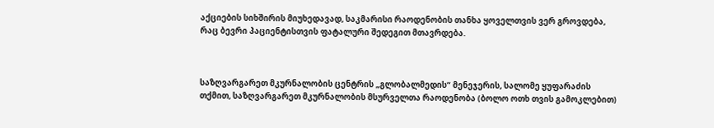აქციების სიხშირის მიუხედავად, საკმარისი რაოდენობის თანხა ყოველთვის ვერ გროვდება, რაც ბევრი პაციენტისთვის ფატალური შედეგით მთავრდება.



საზღვარგარეთ მკურნალობის ცენტრის „გლობალმედის“ მენეჯერის, სალომე ყუფარაძის თქმით, საზღვარგარეთ მკურნალობის მსურველთა რაოდენობა (ბოლო ოთხ თვის გამოკლებით)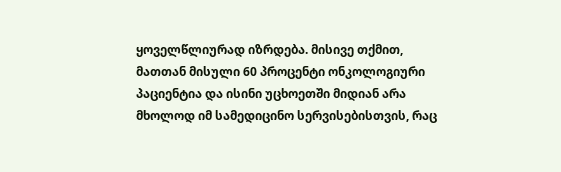ყოველწლიურად იზრდება. მისივე თქმით, მათთან მისული 60 პროცენტი ონკოლოგიური პაციენტია და ისინი უცხოეთში მიდიან არა მხოლოდ იმ სამედიცინო სერვისებისთვის, რაც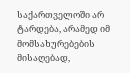საქართველოში არ ტარდება, არამედ იმ მომსახურებების მისაღებად,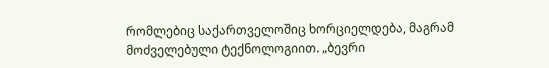რომლებიც საქართველოშიც ხორციელდება, მაგრამ მოძველებული ტექნოლოგიით. „ბევრი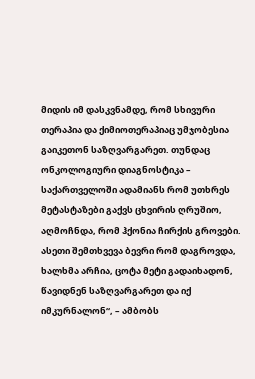მიდის იმ დასკვნამდე, რომ სხივური თერაპია და ქიმიოთერაპიაც უმჯობესია გაიკეთონ საზღვარგარეთ. თუნდაც ონკოლოგიური დიაგნოსტიკა – საქართველოში ადამიანს რომ უთხრეს მეტასტაზები გაქვს ცხვირის ღრუშიო, აღმოჩნდა, რომ ჰქონია ჩირქის გროვები. ასეთი შემთხვევა ბევრი რომ დაგროვდა, ხალხმა არჩია, ცოტა მეტი გადაიხადონ, წავიდნენ საზღვარგარეთ და იქ იმკურნალონ“, – ამბობს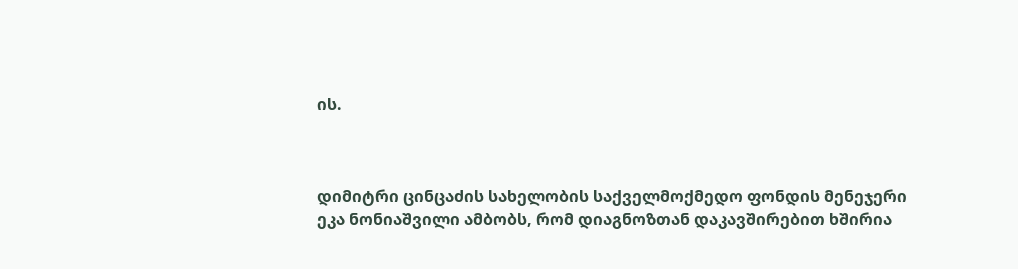ის.



დიმიტრი ცინცაძის სახელობის საქველმოქმედო ფონდის მენეჯერი ეკა ნონიაშვილი ამბობს, რომ დიაგნოზთან დაკავშირებით ხშირია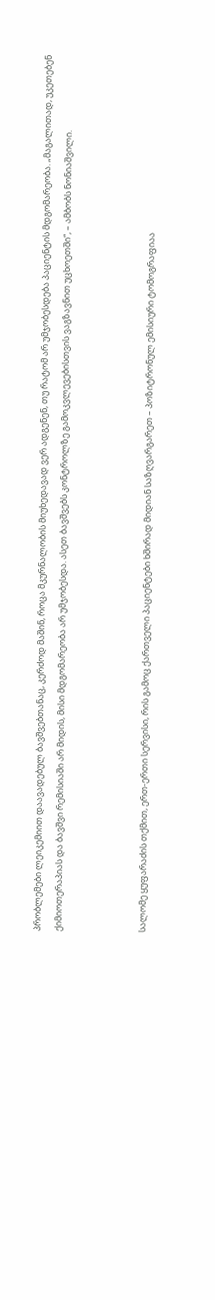პრობლემები ლეიკემიით დაავადებულ ბავშვებთანაც, კერძოდ მაშინ, როცა მკურნალობის მიუხედავად ვერ ადგენენ, თუ რატომ არ უმჯობესდება პაციენტის მდგომარეობა. „მაგალითად, უკეთებენ ქიმიოთერაპიას და ბავშვი რემისიაში არ მიდის, მისი მდგომარეობა არ უმჯობესდა. ასეთ ბავშვებს კონტროლზე გამოკვლევებისთვის ვაგზავნით უცხოეთში“, – ამბობს ნონიაშვილი.



სალომე ყუფარაძის თქმით, ერთ-ერთი სერვისი, რის გამოც ქართველი პაციენტები ხშირად მიდიან საზღვარგარეთ – პოზიტრონულ ემისიური ტომოგრაფიაა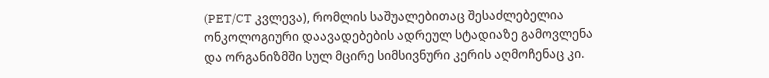(PET/CT კვლევა), რომლის საშუალებითაც შესაძლებელია ონკოლოგიური დაავადებების ადრეულ სტადიაზე გამოვლენა და ორგანიზმში სულ მცირე სიმსივნური კერის აღმოჩენაც კი.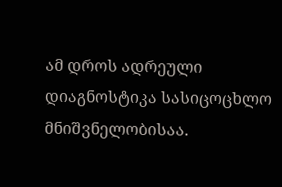ამ დროს ადრეული დიაგნოსტიკა სასიცოცხლო მნიშვნელობისაა.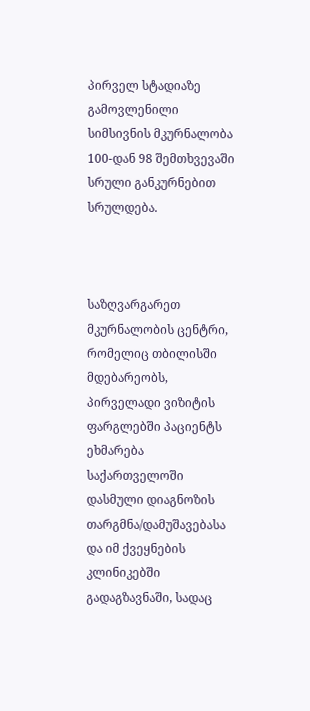პირველ სტადიაზე გამოვლენილი სიმსივნის მკურნალობა 100-დან 98 შემთხვევაში სრული განკურნებით სრულდება.



საზღვარგარეთ მკურნალობის ცენტრი, რომელიც თბილისში მდებარეობს, პირველადი ვიზიტის ფარგლებში პაციენტს ეხმარება საქართველოში დასმული დიაგნოზის თარგმნა/დამუშავებასა და იმ ქვეყნების კლინიკებში გადაგზავნაში, სადაც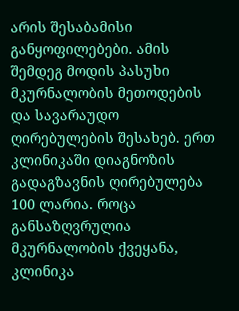არის შესაბამისი განყოფილებები. ამის შემდეგ მოდის პასუხი მკურნალობის მეთოდების და სავარაუდო ღირებულების შესახებ. ერთ კლინიკაში დიაგნოზის გადაგზავნის ღირებულება 100 ლარია. როცა განსაზღვრულია მკურნალობის ქვეყანა, კლინიკა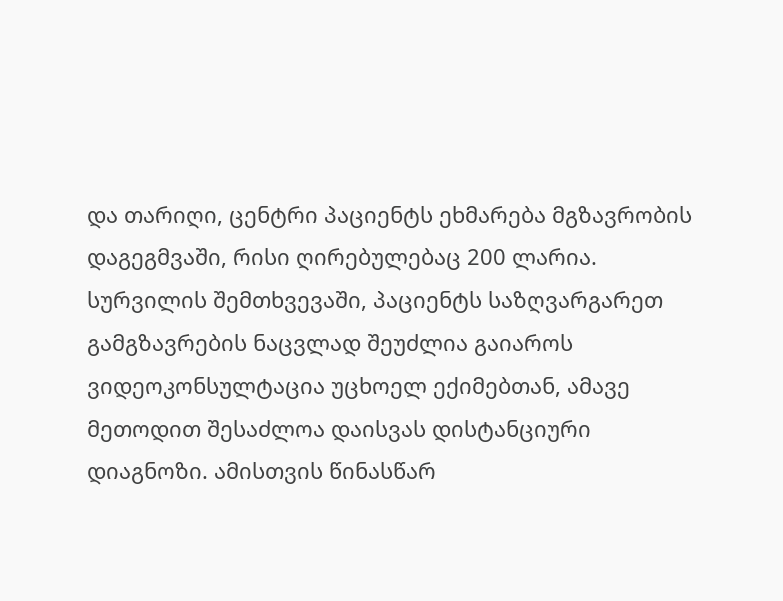და თარიღი, ცენტრი პაციენტს ეხმარება მგზავრობის დაგეგმვაში, რისი ღირებულებაც 200 ლარია. სურვილის შემთხვევაში, პაციენტს საზღვარგარეთ გამგზავრების ნაცვლად შეუძლია გაიაროს ვიდეოკონსულტაცია უცხოელ ექიმებთან, ამავე მეთოდით შესაძლოა დაისვას დისტანციური დიაგნოზი. ამისთვის წინასწარ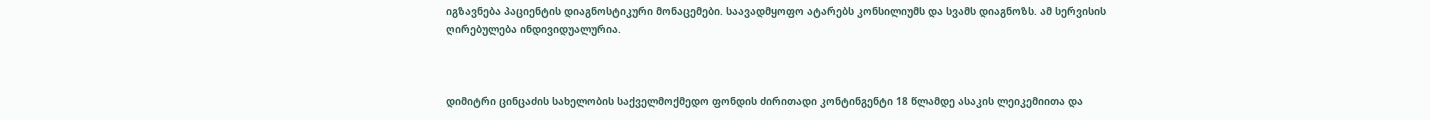იგზავნება პაციენტის დიაგნოსტიკური მონაცემები. საავადმყოფო ატარებს კონსილიუმს და სვამს დიაგნოზს. ამ სერვისის ღირებულება ინდივიდუალურია.



დიმიტრი ცინცაძის სახელობის საქველმოქმედო ფონდის ძირითადი კონტინგენტი 18 წლამდე ასაკის ლეიკემიითა და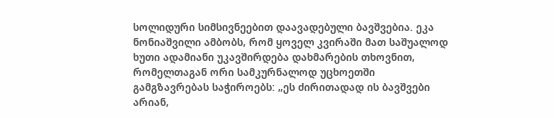სოლიდური სიმსივნეებით დაავადებული ბავშვებია. ეკა ნონიაშვილი ამბობს, რომ ყოველ კვირაში მათ საშუალოდ ხუთი ადამიანი უკავშირდება დახმარების თხოვნით, რომელთაგან ორი სამკურნალოდ უცხოეთში გამგზავრებას საჭიროებს: „ეს ძირითადად ის ბავშვები არიან,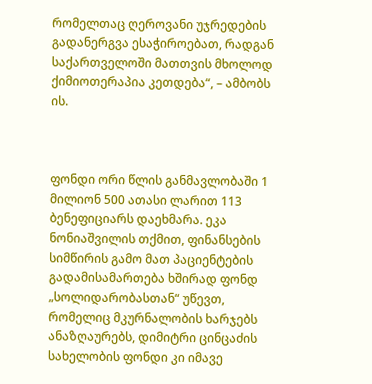რომელთაც ღეროვანი უჯრედების გადანერგვა ესაჭიროებათ, რადგან საქართველოში მათთვის მხოლოდ ქიმიოთერაპია კეთდება“, – ამბობს ის.



ფონდი ორი წლის განმავლობაში 1 მილიონ 500 ათასი ლარით 113 ბენეფიციარს დაეხმარა. ეკა ნონიაშვილის თქმით, ფინანსების სიმწირის გამო მათ პაციენტების გადამისამართება ხშირად ფონდ „სოლიდარობასთან“ უწევთ, რომელიც მკურნალობის ხარჯებს ანაზღაურებს, დიმიტრი ცინცაძის სახელობის ფონდი კი იმავე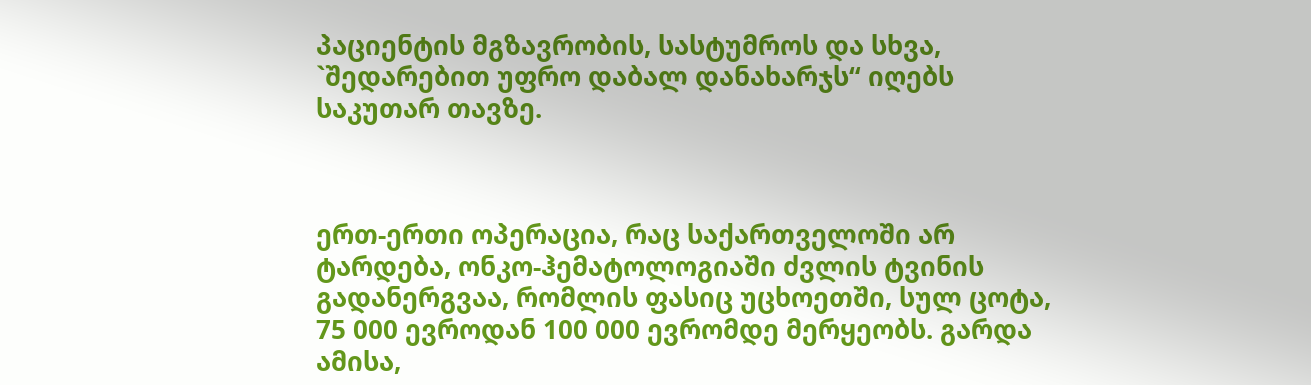პაციენტის მგზავრობის, სასტუმროს და სხვა, `შედარებით უფრო დაბალ დანახარჯს“ იღებს საკუთარ თავზე.



ერთ-ერთი ოპერაცია, რაც საქართველოში არ ტარდება, ონკო-ჰემატოლოგიაში ძვლის ტვინის გადანერგვაა, რომლის ფასიც უცხოეთში, სულ ცოტა, 75 000 ევროდან 100 000 ევრომდე მერყეობს. გარდა ამისა,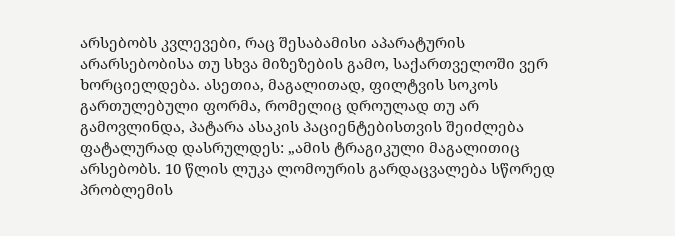არსებობს კვლევები, რაც შესაბამისი აპარატურის არარსებობისა თუ სხვა მიზეზების გამო, საქართველოში ვერ ხორციელდება. ასეთია, მაგალითად, ფილტვის სოკოს გართულებული ფორმა, რომელიც დროულად თუ არ გამოვლინდა, პატარა ასაკის პაციენტებისთვის შეიძლება ფატალურად დასრულდეს: „ამის ტრაგიკული მაგალითიც არსებობს. 10 წლის ლუკა ლომოურის გარდაცვალება სწორედ პრობლემის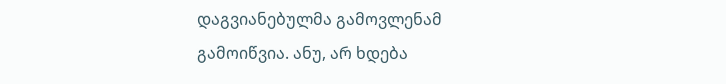დაგვიანებულმა გამოვლენამ გამოიწვია. ანუ, არ ხდება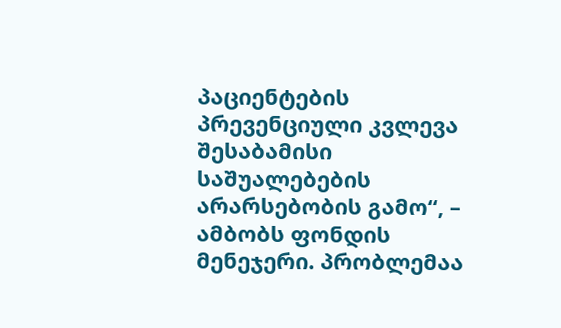პაციენტების პრევენციული კვლევა შესაბამისი საშუალებების არარსებობის გამო“, – ამბობს ფონდის მენეჯერი. პრობლემაა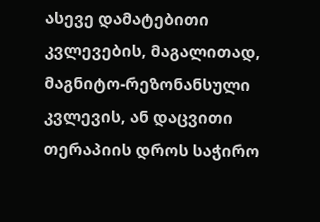ასევე დამატებითი კვლევების, მაგალითად, მაგნიტო-რეზონანსული კვლევის, ან დაცვითი თერაპიის დროს საჭირო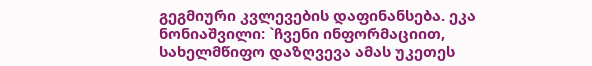გეგმიური კვლევების დაფინანსება. ეკა ნონიაშვილი: `ჩვენი ინფორმაციით, სახელმწიფო დაზღვევა ამას უკეთეს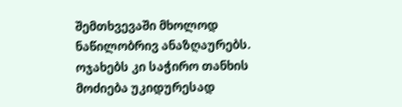შემთხვევაში მხოლოდ ნაწილობრივ ანაზღაურებს. ოჯახებს კი საჭირო თანხის მოძიება უკიდურესად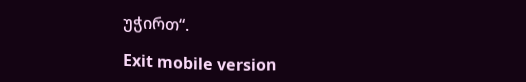უჭირთ“.

Exit mobile version